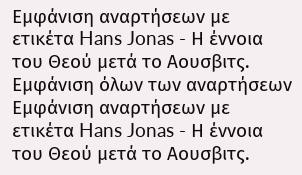Εμφάνιση αναρτήσεων με ετικέτα Hans Jonas - Η έννοια του Θεού μετά το Αουσβιτς. Εμφάνιση όλων των αναρτήσεων
Εμφάνιση αναρτήσεων με ετικέτα Hans Jonas - Η έννοια του Θεού μετά το Αουσβιτς.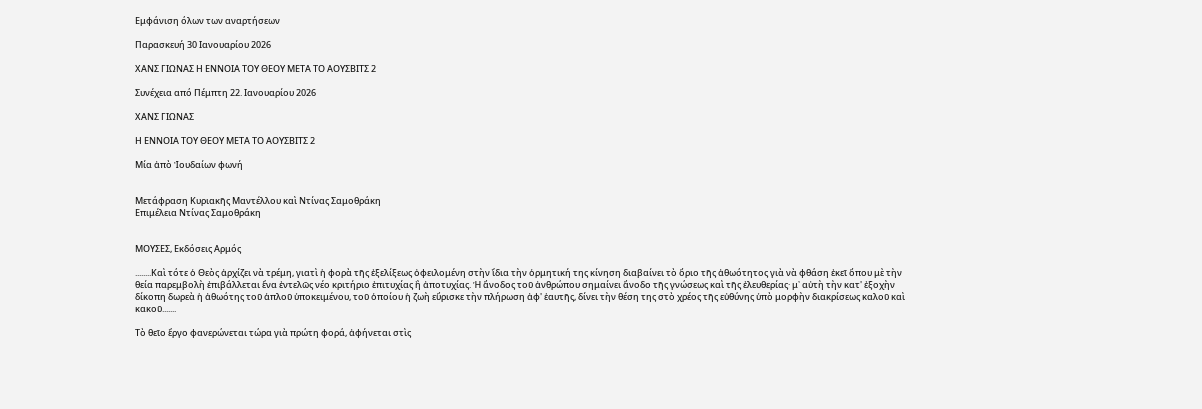Εμφάνιση όλων των αναρτήσεων

Παρασκευή 30 Ιανουαρίου 2026

ΧΑΝΣ ΓΙΩΝΑΣ Η ΕΝΝΟΙΑ ΤΟΥ ΘΕΟΥ ΜΕΤΑ ΤΟ ΑΟΥΣΒΙΤΣ 2

Συνέχεια από Πέμπτη 22. Ιανουαρίου 2026

ΧΑΝΣ ΓΙΩΝΑΣ

Η ΕΝΝΟΙΑ ΤΟΥ ΘΕΟΥ ΜΕΤΑ ΤΟ ΑΟΥΣΒΙΤΣ 2

Μία ἀπὸ Ἰουδαίων φωνή


Μετάφραση Κυριακῆς Μαντέλλου καὶ Ντίνας Σαμοθράκη
Επιμέλεια Ντίνας Σαμοθράκη


ΜΟΥΣΕΣ, Εκδόσεις Αρμός

........Καὶ τότε ὁ Θεὸς ἀρχίζει νὰ τρέμη, γιατὶ ἡ φορὰ τῆς ἐξελίξεως ὀφειλομένη στὴν ἴδια τὴν ὁρμητική της κίνηση διαβαίνει τὸ ὅριο τῆς ἀθωότητος γιὰ νὰ φθάση ἐκεῖ ὅπου μὲ τὴν θεία παρεμβολὴ ἐπιβάλλεται ἕνα ἐντελῶς νέο κριτήριο ἐπιτυχίας ἢ ἀποτυχίας. Ἡ ἄνοδος τοῦ ἀνθρώπου σημαίνει ἄνοδο τῆς γνώσεως καὶ τῆς ἐλευθερίας· μ᾿ αὐτὴ τὴν κατ' ἐξοχὴν δίκοπη δωρεὰ ἡ ἀθωότης τοῦ ἁπλοῦ ὑποκειμένου, τοῦ ὁποίου ἡ ζωὴ εὕρισκε τὴν πλήρωση ἀφ' ἑαυτῆς, δίνει τὴν θέση της στὸ χρέος τῆς εὐθύνης ὑπὸ μορφὴν διακρίσεως καλοῦ καὶ κακοῦ.......

Τὸ θεῖο ἔργο φανερώνεται τώρα γιὰ πρώτη φορά, ἀφήνεται στὶς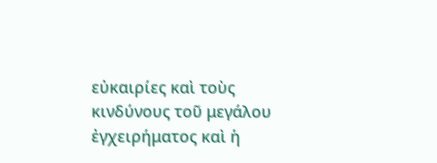εὐκαιρίες καὶ τοὺς κινδύνους τοῦ μεγάλου ἐγχειρήματος καὶ ἡ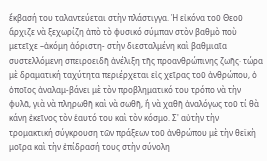ἔκβασή του ταλαντεύεται στὴν πλάστιγγα. Ἡ εἰκόνα τοῦ Θεοῦ ἄρχιζε νὰ ξεχωρίζη ἀπὸ τὸ φυσικό σύμπαν στὸν βαθμὸ ποὺ μετεῖχε –ἀκόμη ἀόριστη- στὴν διεσταλμένη καὶ βαθμιαῖα συστελλόμενη σπειροειδῆ ἀνέλιξη τῆς προανθρώπινης ζωῆς· τώρα μὲ δραματική ταχύτητα περιέρχεται εἰς χεῖρας τοῦ ἀνθρώπου, ὁ ὁποῖος ἀναλαμ-βάνει μὲ τὸν προβληματικό του τρόπο νὰ τὴν φυλᾶ, γιὰ νὰ πληρωθῆ καὶ νὰ σωθῆ, ἢ νὰ χαθῆ ἀναλόγως τοῦ τί θὰ κάνη ἐκεῖνος τὸν ἑαυτό του καὶ τὸν κόσμο. Σ' αὐτὴν τὴν τρομακτική σύγκρουση τῶν πράξεων τοῦ ἀνθρώπου μὲ τὴν θεϊκὴ μοῖρα καὶ τὴν ἐπίδρασή τους στὴν σύνολη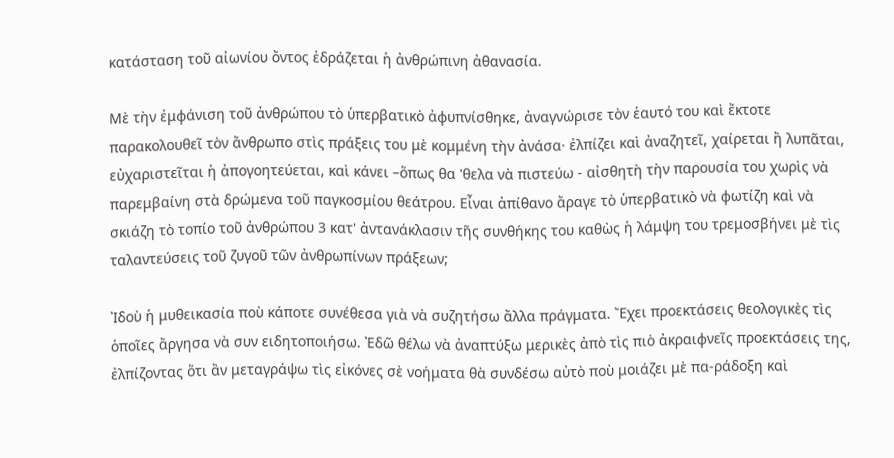κατάσταση τοῦ αἰωνίου ὄντος ἑδράζεται ἡ ἀνθρώπινη ἀθανασία.

Μὲ τὴν ἐμφάνιση τοῦ ἀνθρώπου τὸ ὑπερβατικὸ ἀφυπνίσθηκε, ἀναγνώρισε τὸν ἑαυτό του καὶ ἔκτοτε παρακολουθεῖ τὸν ἄνθρωπο στὶς πράξεις του μὲ κομμένη τὴν ἀνάσα· ἐλπίζει καὶ ἀναζητεῖ, χαίρεται ἢ λυπᾶται, εὐχαριστεῖται ἡ ἀπογοητεύεται, καὶ κάνει –ὅπως θα 'θελα νὰ πιστεύω - αἰσθητὴ τὴν παρουσία του χωρὶς νὰ παρεμβαίνη στὰ δρώμενα τοῦ παγκοσμίου θεάτρου. Εἶναι ἀπίθανο ἄραγε τὸ ὑπερβατικὸ νὰ φωτίζη καὶ νὰ σκιάζη τὸ τοπίο τοῦ ἀνθρώπου 3 κατ' ἀντανάκλασιν τῆς συνθήκης του καθὼς ἡ λάμψη του τρεμοσβήνει μὲ τὶς ταλαντεύσεις τοῦ ζυγοῦ τῶν ἀνθρωπίνων πράξεων;

Ἰδοὺ ἡ μυθεικασία ποὺ κάποτε συνέθεσα γιὰ νὰ συζητήσω ἄλλα πράγματα. Ἔχει προεκτάσεις θεολογικὲς τὶς ὁποῖες ἄργησα νὰ συν ειδητοποιήσω. Ἐδῶ θέλω νὰ ἀναπτύξω μερικὲς ἀπὸ τὶς πιὸ ἀκραιφνεῖς προεκτάσεις της, ἐλπίζοντας ὅτι ἂν μεταγράψω τὶς εἰκόνες σὲ νοήματα θὰ συνδέσω αὐτὸ ποὺ μοιάζει μὲ πα-ράδοξη καὶ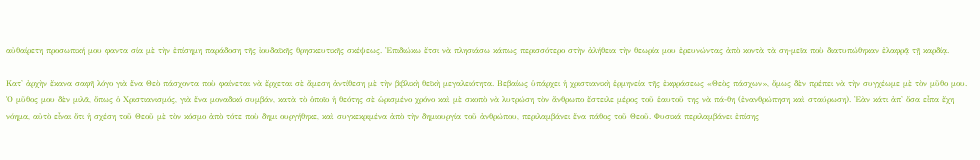αὐθαίρετη προσωπική μου φαντα σία μὲ τὴν ἐπίσημη παράδοση τῆς ἰουδαϊκῆς θρησκευτικῆς σκέψεως. Ἐπιδιώκω ἔτσι νὰ πλησιάσω κάπως περισσότερο στὴν ἀλήθεια τὴν θεωρία μου ἐρευνώντας ἀπὸ κοντὰ τὰ ση-μεῖα ποὺ διατυπώθηκαν ἐλαφρᾷ τῇ καρδίᾳ.

Κατ' ἀρχὴν ἔκανα σαφῆ λόγο γιὰ ἕνα Θεὸ πάσχοντα ποὺ φαίνεται νὰ ἔρχεται σὲ ἄμεση ἀντίθεση μὲ τὴν βιβλικὴ θεϊκὴ μεγαλειότητα. Βεβαίως ὑπάρχει ἡ χριστιανικὴ ἑρμηνεία τῆς ἐκφράσεως «Θεὸς πάσχων», ὅμως δὲν πρέπει νὰ τὴν συγχέωμε μὲ τὸν μῦθο μου. Ὁ μῦθος μου δὲν μιλᾶ, ὅπως ὁ Χριστιανισμός, γιὰ ἕνα μοναδικό συμβάν, κατὰ τὸ ὁποῖο ἡ θεότης σὲ ὡρισμένο χρόνο καὶ μὲ σκοπὸ νὰ λυτρώση τὸν ἄνθρωπο ἔστειλε μέρος τοῦ ἑαυτοῦ της νὰ πά-θη (ἐνανθρώπηση καὶ σταύρωση). Ἐὰν κάτι ἀπ' ὅσα εἶπα ἔχη νόημα, αὐτὸ εἶναι ὅτι ἡ σχέση τοῦ Θεοῦ μὲ τὸν κόσμο ἀπὸ τότε ποὺ δημι ουργήθηκε, καὶ συγκεκριμένα ἀπὸ τὴν δημιουργία τοῦ ἀνθρώπου, περιλαμβάνει ἕνα πάθος τοῦ Θεοῦ. Φυσικά περιλαμβάνει ἐπίσης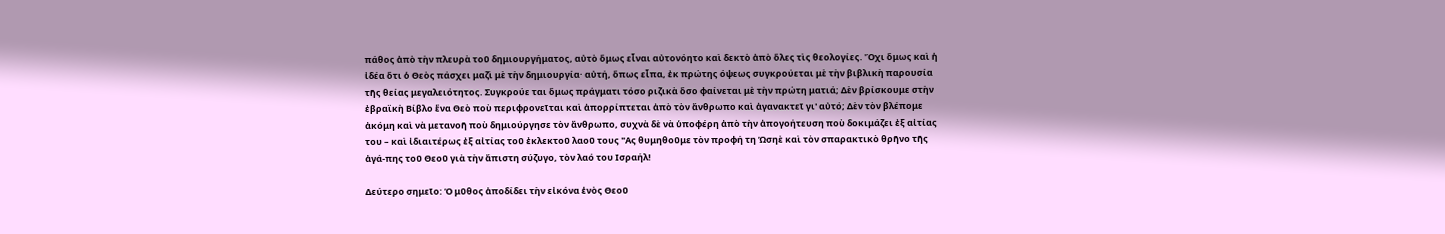πάθος ἀπὸ τὴν πλευρὰ τοῦ δημιουργήματος, αὐτὸ ὅμως εἶναι αὐτονόητο καὶ δεκτὸ ἀπὸ ὅλες τὶς θεολογίες. Ὄχι ὅμως καὶ ἡ ἰδέα ὅτι ὁ Θεὸς πάσχει μαζὶ μὲ τὴν δημιουργία· αὐτή, ὅπως εἶπα, ἐκ πρώτης όψεως συγκρούεται μὲ τὴν βιβλικὴ παρουσία τῆς θείας μεγαλειότητος. Συγκρούε ται ὅμως πράγματι τόσο ριζικὰ ὅσο φαίνεται μὲ τὴν πρώτη ματιά; Δὲν βρίσκουμε στὴν ἐβραϊκὴ Βίβλο ἕνα Θεὸ ποὺ περιφρονεῖται καὶ ἀπορρίπτεται ἀπὸ τὸν ἄνθρωπο καὶ ἀγανακτεῖ γι' αὐτό; Δὲν τὸν βλέπομε ἀκόμη καὶ νὰ μετανοῆ ποὺ δημιούργησε τὸν ἄνθρωπο, συχνὰ δὲ νὰ ὑποφέρη ἀπὸ τὴν ἀπογοήτευση ποὺ δοκιμάζει ἐξ αἰτίας του – καὶ ἰδιαιτέρως ἐξ αἰτίας τοῦ ἐκλεκτοῦ λαοῦ τους "Ας θυμηθοῦμε τὸν προφή τη Ὡσηὲ καὶ τὸν σπαρακτικὸ θρῆνο τῆς ἀγά-πης τοῦ Θεοῦ γιὰ τὴν ἄπιστη σύζυγο, τὸν λαό του Ισραήλ!

Δεύτερο σημεῖο: Ὁ μῦθος ἀποδίδει τὴν εἰκόνα ἑνὸς Θεοῦ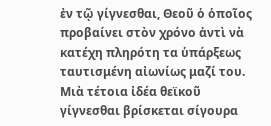ἐν τῷ γίγνεσθαι, Θεοῦ ὁ ὁποῖος προβαίνει στὸν χρόνο ἀντὶ νὰ κατέχη πληρότη τα ὑπάρξεως ταυτισμένη αἰωνίως μαζί του. Μιὰ τέτοια ἰδέα θεϊκοῦ γίγνεσθαι βρίσκεται σίγουρα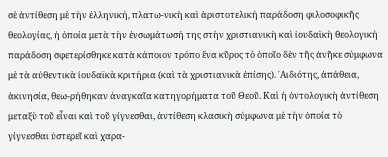σὲ ἀντίθεση μὲ τὴν ἑλληνική, πλατω-νικὴ καὶ ἀριστοτελική παράδοση φιλοσοφικῆς θεολογίας, ἡ ὁποία μετὰ τὴν ἐνσωμάτωσή της στὴν χριστιανικὴ καὶ ἰουδαϊκὴ θεολογική παράδοση σφετερίσθηκε κατὰ κάποιον τρόπο ἕνα κῦρος τὸ ὁποῖο δὲν τῆς ἀνῆκε σύμφωνα μὲ τὰ αὐθεντικὰ ἰουδαϊκὰ κριτήρια (καὶ τὰ χριστιανικὰ ἐπίσης). ᾿Αιδιότης, ἀπάθεια, ἀκινησία, θεω-ρήθηκαν ἀναγκαῖα κατηγορήματα τοῦ Θεοῦ. Καὶ ἡ ὀντολογικὴ ἀντίθεση μεταξὺ τοῦ εἶναι καὶ τοῦ γίγνεσθαι, ἀντίθεση κλασικὴ σύμφωνα μὲ τὴν ὁποία τὸ γίγνεσθαι ὑστερεῖ καὶ χαρα-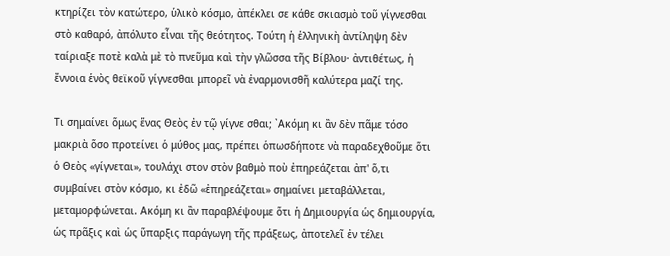κτηρίζει τὸν κατώτερο, ὑλικὸ κόσμο, ἀπέκλει σε κάθε σκιασμὸ τοῦ γίγνεσθαι στὸ καθαρό, ἀπόλυτο εἶναι τῆς θεότητος. Τούτη ἡ ἑλληνικὴ ἀντίληψη δὲν ταίριαξε ποτὲ καλὰ μὲ τὸ πνεῦμα καὶ τὴν γλῶσσα τῆς Βίβλου· ἀντιθέτως, ἡ ἔννοια ἑνὸς θεϊκοῦ γίγνεσθαι μπορεῖ νὰ ἐναρμονισθῆ καλύτερα μαζί της.

Τι σημαίνει ὅμως ἕνας Θεὸς ἐν τῷ γίγνε σθαι; ᾿Ακόμη κι ἂν δὲν πᾶμε τόσο μακριὰ ὅσο προτείνει ὁ μύθος μας, πρέπει ὁπωσδήποτε νὰ παραδεχθοῦμε ὅτι ὁ Θεὸς «γίγνεται», τουλάχι στον στὸν βαθμὸ ποὺ ἐπηρεάζεται ἀπ' ὅ,τι συμβαίνει στὸν κόσμο, κι ἐδῶ «ἐπηρεάζεται» σημαίνει μεταβάλλεται, μεταμορφώνεται. Ακόμη κι ἂν παραβλέψουμε ὅτι ἡ Δημιουργία ὡς δημιουργία, ὡς πρᾶξις καὶ ὡς ὕπαρξις παράγωγη τῆς πράξεως, ἀποτελεῖ ἐν τέλει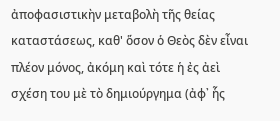ἀποφασιστικὴν μεταβολὴ τῆς θείας καταστάσεως, καθ' ὅσον ὁ Θεὸς δὲν εἶναι πλέον μόνος, ἀκόμη καὶ τότε ἡ ἐς ἀεὶ σχέση του μὲ τὸ δημιούργημα (ἀφ᾿ ἧς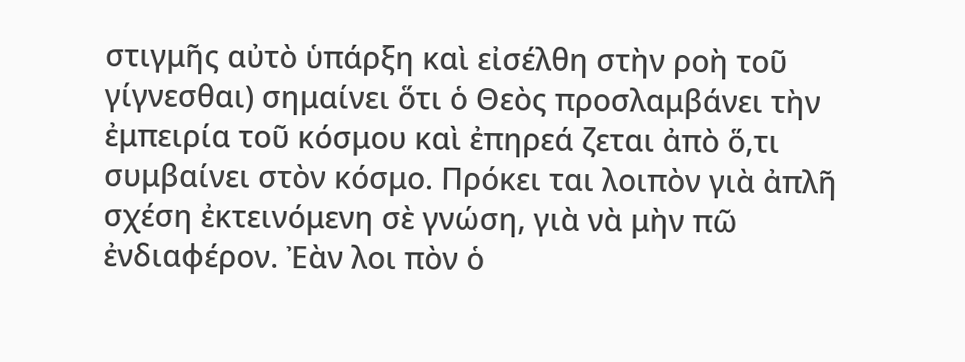στιγμῆς αὐτὸ ὑπάρξη καὶ εἰσέλθη στὴν ροὴ τοῦ γίγνεσθαι) σημαίνει ὅτι ὁ Θεὸς προσλαμβάνει τὴν ἐμπειρία τοῦ κόσμου καὶ ἐπηρεά ζεται ἀπὸ ὅ,τι συμβαίνει στὸν κόσμο. Πρόκει ται λοιπὸν γιὰ ἀπλῆ σχέση ἐκτεινόμενη σὲ γνώση, γιὰ νὰ μὴν πῶ ἐνδιαφέρον. Ἐὰν λοι πὸν ὁ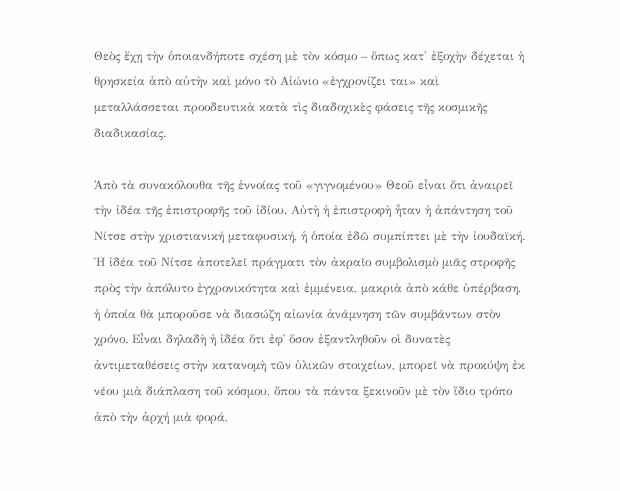Θεὸς ἔχῃ τὴν ὁποιανδήποτε σχέση μὲ τὸν κόσμο – ὅπως κατ' ἐξοχὴν δέχεται ἡ θρησκεία ἀπὸ αὐτὴν καὶ μόνο τὸ Αἰώνιο «ἐγχρονίζει ται» καὶ μεταλλάσσεται προοδευτικὰ κατὰ τὶς διαδοχικὲς φάσεις τῆς κοσμικῆς διαδικασίας.

Ἀπὸ τὰ συνακόλουθα τῆς ἐννοίας τοῦ «γιγνομένου» Θεοῦ εἶναι ὅτι ἀναιρεῖ τὴν ἰδέα τῆς ἐπιστροφῆς τοῦ ἰδίου. Αὐτὴ ἡ ἐπιστροφὴ ἦταν ἡ ἀπάντηση τοῦ Νίτσε στὴν χριστιανική μεταφυσική, ἡ ὁποία ἐδῶ συμπίπτει μὲ τὴν ἰουδαϊκή. Ἡ ἰδέα τοῦ Νίτσε ἀποτελεῖ πράγματι τὸν ἀκραῖο συμβολισμὸ μιᾶς στροφῆς πρὸς τὴν ἀπόλυτο ἐγχρονικότητα καὶ ἐμμένεια, μακριὰ ἀπὸ κάθε ὑπέρβαση, ἡ ὁποία θὰ μποροῦσε νὰ διασώζη αἰωνία ἀνάμνηση τῶν συμβάντων στὸν χρόνο. Εἶναι δηλαδὴ ἡ ἰδέα ὅτι ἐφ᾿ ὅσον ἐξαντληθοῦν οἱ δυνατὲς ἀντιμεταθέσεις στὴν κατανομὴ τῶν ὑλικῶν στοιχείων, μπορεῖ νὰ προκύψη ἐκ νέου μιὰ διάπλαση τοῦ κόσμου, ὅπου τὰ πάντα ξεκινοῦν μὲ τὸν ἴδιο τρόπο ἀπὸ τὴν ἀρχή μιὰ φορά,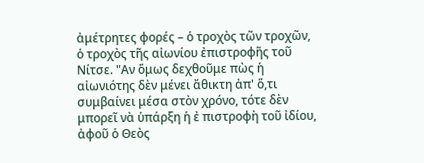ἀμέτρητες φορές – ὁ τροχὸς τῶν τροχῶν, ὁ τροχὸς τῆς αἰωνίου ἐπιστροφῆς τοῦ Νίτσε. "Αν ὅμως δεχθοῦμε πὼς ἡ αἰωνιότης δὲν μένει ἄθικτη ἀπ' ὅ,τι συμβαίνει μέσα στὸν χρόνο, τότε δὲν μπορεῖ νὰ ὑπάρξη ἡ ἐ πιστροφὴ τοῦ ἰδίου, ἀφοῦ ὁ Θεὸς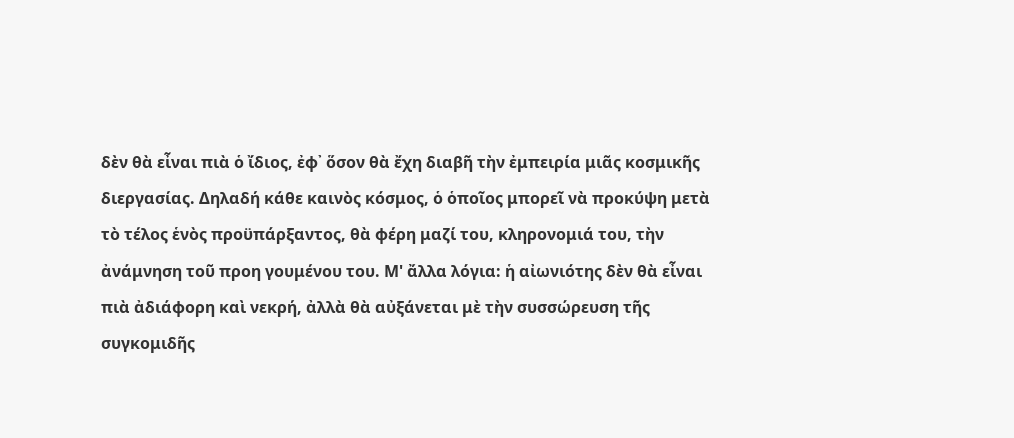δὲν θὰ εἶναι πιὰ ὁ ἴδιος, ἐφ᾿ ὅσον θὰ ἔχη διαβῆ τὴν ἐμπειρία μιᾶς κοσμικῆς διεργασίας. Δηλαδή κάθε καινὸς κόσμος, ὁ ὁποῖος μπορεῖ νὰ προκύψη μετὰ τὸ τέλος ἑνὸς προϋπάρξαντος, θὰ φέρη μαζί του, κληρονομιά του, τὴν ἀνάμνηση τοῦ προη γουμένου του. Μ' ἄλλα λόγια: ἡ αἰωνιότης δὲν θὰ εἶναι πιὰ ἀδιάφορη καὶ νεκρή, ἀλλὰ θὰ αὐξάνεται μὲ τὴν συσσώρευση τῆς συγκομιδῆς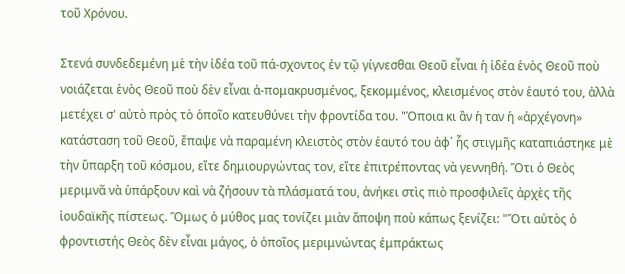τοῦ Χρόνου.

Στενά συνδεδεμένη μὲ τὴν ἰδέα τοῦ πά-σχοντος ἐν τῷ γίγνεσθαι Θεοῦ εἶναι ἡ ἰδέα ἑνὸς Θεοῦ ποὺ νοιάζεται ἑνὸς Θεοῦ ποὺ δὲν εἶναι ἀ-πομακρυσμένος, ξεκομμένος, κλεισμένος στὸν ἑαυτό του, ἀλλὰ μετέχει σ' αὐτὸ πρὸς τὸ ὁποῖο κατευθύνει τὴν φροντίδα του. "Όποια κι ἂν ἡ ταν ἡ «ἀρχέγονη» κατάσταση τοῦ Θεοῦ, ἔπαψε νὰ παραμένη κλειστὸς στὸν ἑαυτό του ἀφ᾿ ἧς στιγμῆς καταπιάστηκε μὲ τὴν ὕπαρξη τοῦ κόσμου, εἴτε δημιουργώντας τον, εἴτε ἐπιτρέποντας νὰ γεννηθή. Ὅτι ὁ Θεὸς μεριμνᾶ νὰ ὑπάρξουν καὶ νὰ ζήσουν τὰ πλάσματά του, ἀνήκει στὶς πιὸ προσφιλεῖς ἀρχὲς τῆς ἰουδαϊκῆς πίστεως. Ὅμως ὁ μύθος μας τονίζει μιὰν ἄποψη ποὺ κάπως ξενίζει: "Ὅτι αὐτὸς ὁ φροντιστής Θεὸς δὲν εἶναι μάγος, ὁ ὁποῖος μεριμνώντας ἐμπράκτως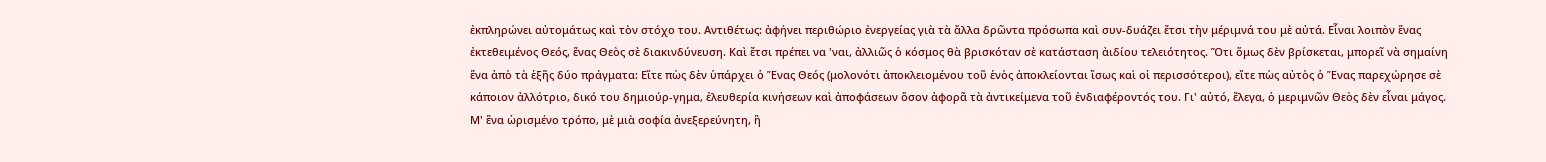ἐκπληρώνει αὐτομάτως καὶ τὸν στόχο του. Αντιθέτως: ἀφήνει περιθώριο ἐνεργείας γιὰ τὰ ἄλλα δρῶντα πρόσωπα καὶ συν-δυάζει ἔτσι τὴν μέριμνά του μὲ αὐτά. Εἶναι λοιπὸν ἕνας ἐκτεθειμένος Θεός, ἕνας Θεὸς σὲ διακινδύνευση. Καὶ ἔτσι πρέπει να 'ναι, ἀλλιῶς ὁ κόσμος θὰ βρισκόταν σὲ κατάσταση ἀιδίου τελειότητος. Ὅτι ὅμως δὲν βρίσκεται, μπορεῖ νὰ σημαίνη ἕνα ἀπὸ τὰ ἑξῆς δύο πράγματα: Εἴτε πὼς δὲν ὑπάρχει ὁ Ἕνας Θεός (μολονότι ἀποκλειομένου τοῦ ἑνὸς ἀποκλείονται ἴσως καὶ οἱ περισσότεροι), εἴτε πὼς αὐτὸς ὁ Ἕνας παρεχώρησε σὲ κάποιον ἀλλότριο, δικό του δημιούρ-γημα, ἐλευθερία κινήσεων καὶ ἀποφάσεων ὅσον ἀφορᾶ τὰ ἀντικείμενα τοῦ ἐνδιαφέροντός του. Γι' αὐτό, ἔλεγα, ὁ μεριμνῶν Θεὸς δὲν εἶναι μάγος. Μ' ἕνα ὡρισμένο τρόπο, μὲ μιὰ σοφία ἀνεξερεύνητη, ἢ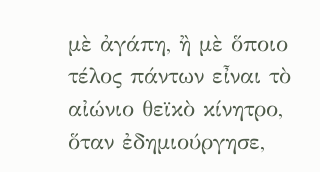μὲ ἀγάπη, ἢ μὲ ὅποιο τέλος πάντων εἶναι τὸ αἰώνιο θεϊκὸ κίνητρο, ὅταν ἐδημιούργησε,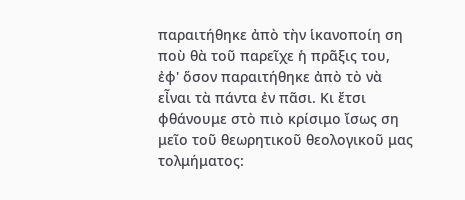παραιτήθηκε ἀπὸ τὴν ἱκανοποίη ση ποὺ θὰ τοῦ παρεῖχε ἡ πρᾶξις του, ἐφ' ὅσον παραιτήθηκε ἀπὸ τὸ νὰ εἶναι τὰ πάντα ἐν πᾶσι. Κι ἔτσι φθάνουμε στὸ πιὸ κρίσιμο ἴσως ση μεῖο τοῦ θεωρητικοῦ θεολογικοῦ μας τολμήματος: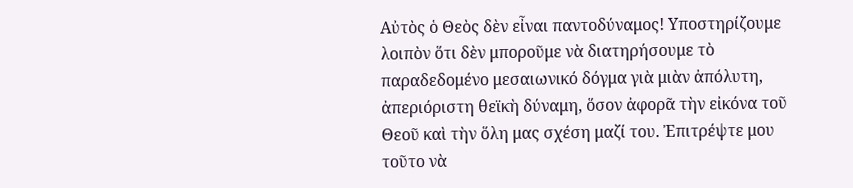Αὐτὸς ὁ Θεὸς δὲν εἶναι παντοδύναμος! Υποστηρίζουμε λοιπὸν ὅτι δὲν μποροῦμε νὰ διατηρήσουμε τὸ παραδεδομένο μεσαιωνικό δόγμα γιὰ μιὰν ἀπόλυτη, ἀπεριόριστη θεϊκὴ δύναμη, ὅσον ἀφορᾶ τὴν εἰκόνα τοῦ Θεοῦ καὶ τὴν ὅλη μας σχέση μαζί του. Ἐπιτρέψτε μου τοῦτο νὰ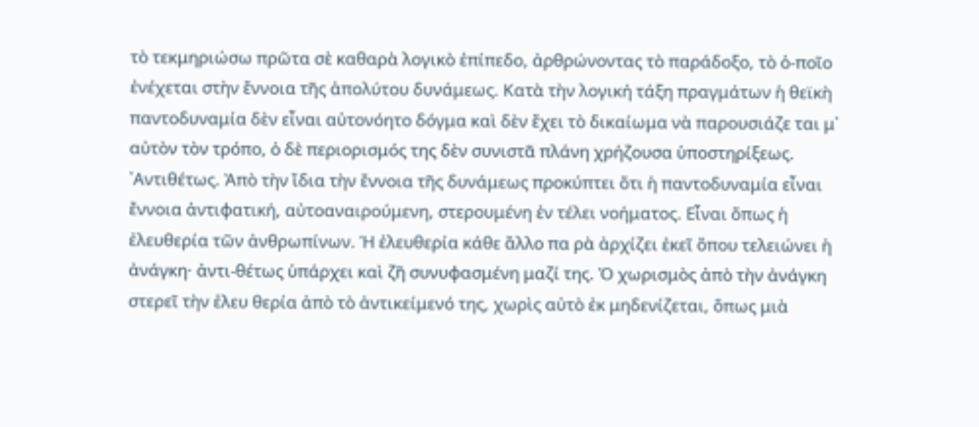τὸ τεκμηριώσω πρῶτα σὲ καθαρὰ λογικὸ ἐπίπεδο, ἀρθρώνοντας τὸ παράδοξο, τὸ ὁ-ποῖο ἐνέχεται στὴν ἔννοια τῆς ἀπολύτου δυνάμεως. Κατὰ τὴν λογική τάξη πραγμάτων ἡ θεϊκὴ παντοδυναμία δὲν εἶναι αὐτονόητο δόγμα καὶ δὲν ἔχει τὸ δικαίωμα νὰ παρουσιάζε ται μ᾿ αὐτὸν τὸν τρόπο, ὁ δὲ περιορισμός της δὲν συνιστᾶ πλάνη χρήζουσα ὑποστηρίξεως. ᾿Αντιθέτως. Ἀπὸ τὴν ἴδια τὴν ἔννοια τῆς δυνάμεως προκύπτει ὅτι ἡ παντοδυναμία εἶναι ἔννοια ἀντιφατική, αὐτοαναιρούμενη, στερουμένη ἐν τέλει νοήματος. Εἶναι ὅπως ἡ ἐλευθερία τῶν ἀνθρωπίνων. Ἡ ἐλευθερία κάθε ἄλλο πα ρὰ ἀρχίζει ἐκεῖ ὅπου τελειώνει ἡ ἀνάγκη· ἀντι-θέτως ὑπάρχει καὶ ζῆ συνυφασμένη μαζί της. Ὁ χωρισμὸς ἀπὸ τὴν ἀνάγκη στερεῖ τὴν ἐλευ θερία ἀπὸ τὸ ἀντικείμενό της, χωρὶς αὐτὸ ἐκ μηδενίζεται, ὅπως μιὰ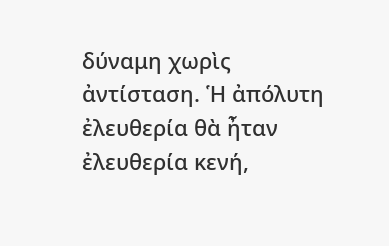δύναμη χωρὶς ἀντίσταση. Ἡ ἀπόλυτη ἐλευθερία θὰ ἦταν ἐλευθερία κενή,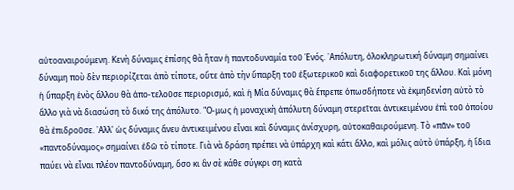αὐτοαναιρούμενη. Κενὴ δύναμις ἐπίσης θὰ ἦταν ἡ παντοδυναμία τοῦ Ἑνός. ᾿Απόλυτη, ὁλοκληρωτική δύναμη σημαίνει δύναμη ποὺ δὲν περιορίζεται ἀπὸ τίποτε, οὔτε ἀπὸ τὴν ὕπαρξη τοῦ ἐξωτερικοῦ καὶ διαφορετικοῦ της ἄλλου. Καὶ μόνη ἡ ὕπαρξη ἑνὸς ἄλλου θὰ ἀπο-τελοῦσε περιορισμό, καὶ ἡ Μία δύναμις θὰ ἔπρεπε ὁπωσδήποτε νὰ ἐκμηδενίση αὐτὸ τὸ ἄλλο γιὰ νὰ διασώση τὸ δικό της ἀπόλυτο. "Ο-μως ἡ μοναχικὴ ἀπόλυτη δύναμη στερεῖται ἀντικειμένου ἐπὶ τοῦ ὁποίου θὰ ἐπιδροῦσε. ᾿Αλλ' ὡς δύναμις ἄνευ ἀντικειμένου εἶναι καὶ δύναμις ἀνίσχυρη, αὐτοκαθαιρούμενη. Τὸ «πᾶν» τοῦ «παντοδύναμος» σημαίνει ἐδῶ τὸ τίποτε. Γιὰ νὰ δράση πρέπει νὰ ὑπάρχη καὶ κάτι ἄλλο, καὶ μόλις αὐτὸ ὑπάρξη, ἡ ἴδια παύει νὰ εἶναι πλέον παντοδύναμη, ὅσο κι ἂν σὲ κάθε σύγκρι ση κατὰ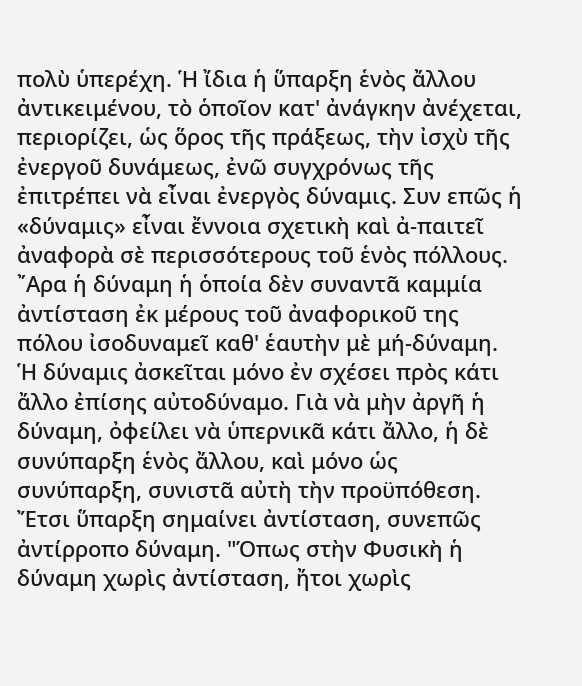πολὺ ὑπερέχη. Ἡ ἴδια ἡ ὕπαρξη ἑνὸς ἄλλου ἀντικειμένου, τὸ ὁποῖον κατ' ἀνάγκην ἀνέχεται, περιορίζει, ὡς ὅρος τῆς πράξεως, τὴν ἰσχὺ τῆς ἐνεργοῦ δυνάμεως, ἐνῶ συγχρόνως τῆς ἐπιτρέπει νὰ εἶναι ἐνεργὸς δύναμις. Συν επῶς ἡ «δύναμις» εἶναι ἔννοια σχετικὴ καὶ ἀ-παιτεῖ ἀναφορὰ σὲ περισσότερους τοῦ ἑνὸς πόλλους. ῎Αρα ἡ δύναμη ἡ ὁποία δὲν συναντᾶ καμμία ἀντίσταση ἐκ μέρους τοῦ ἀναφορικοῦ της πόλου ἰσοδυναμεῖ καθ' ἑαυτὴν μὲ μή-δύναμη. Ἡ δύναμις ἀσκεῖται μόνο ἐν σχέσει πρὸς κάτι ἄλλο ἐπίσης αὐτοδύναμο. Γιὰ νὰ μὴν ἀργῆ ἡ δύναμη, ὀφείλει νὰ ὑπερνικᾶ κάτι ἄλλο, ἡ δὲ συνύπαρξη ἑνὸς ἄλλου, καὶ μόνο ὡς συνύπαρξη, συνιστᾶ αὐτὴ τὴν προϋπόθεση. Ἔτσι ὕπαρξη σημαίνει ἀντίσταση, συνεπῶς ἀντίρροπο δύναμη. "Όπως στὴν Φυσικὴ ἡ δύναμη χωρὶς ἀντίσταση, ἤτοι χωρὶς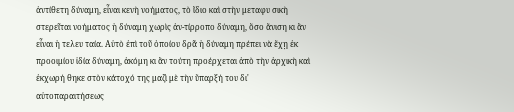ἀντίθετη δύναμη, εἶναι κενὴ νοήματος, τὸ ἴδιο καὶ στὴν μεταφυ σικὴ στερεῖται νοήματος ἡ δύναμη χωρὶς ἀν-τίρροπο δύναμη, ὅσο ἄνιση κι ἂν εἶναι ἡ τελευ ταία. Αὐτὸ ἐπὶ τοῦ ὁποίου δρᾶ ἡ δύναμη πρέπει νὰ ἔχῃ ἐκ προοιμίου ἰδία δύναμη, ἀκόμη κι ἂν τούτη προέρχεται ἀπὸ τὴν ἀρχικὴ καὶ ἐκχωρή θηκε στὸν κάτοχό της μαζὶ μὲ τὴν ὕπαρξή του δι' αὐτοπαραιτήσεως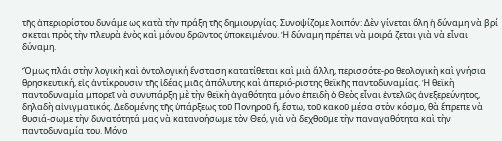τῆς ἀπεριορίστου δυνάμε ως κατὰ τὴν πράξη τῆς δημιουργίας. Συνοψίζομε λοιπόν: Δὲν γίνεται ὅλη ἡ δύναμη νὰ βρί σκεται πρὸς τὴν πλευρὰ ἑνὸς καὶ μόνου δρῶντος ὑποκειμένου. Ἡ δύναμη πρέπει νὰ μοιρά ζεται γιὰ νὰ εἶναι δύναμη.

Ὅμως πλάι στὴν λογικὴ καὶ ὀντολογική ἔνσταση κατατίθεται καὶ μιὰ ἄλλη, περισσότε-ρο θεολογικὴ καὶ γνήσια θρησκευτική, εἰς ἀντίκρουσιν τῆς ἰδέας μιᾶς ἀπόλυτης καὶ ἀπεριό-ριστης θεϊκῆς παντοδυναμίας. Ἡ θεϊκὴ παντοδυναμία μπορεῖ νὰ συνυπάρξη μὲ τὴν θεϊκὴ ἀγαθότητα μόνο ἐπειδὴ ὁ Θεὸς εἶναι ἐντελῶς ἀνεξερεύνητος, δηλαδὴ αἰνιγματικός. Δεδομένης τῆς ὑπάρξεως τοῦ Πονηροῦ ἤ, ἔστω, τοῦ κακοῦ μέσα στὸν κόσμο, θὰ ἔπρεπε νὰ θυσιά-σωμε τὴν δυνατότητά μας νὰ κατανοήσωμε τὸν Θεό, γιὰ νὰ δεχθοῦμε τὴν παναγαθότητα καὶ τὴν παντοδυναμία του. Μόνο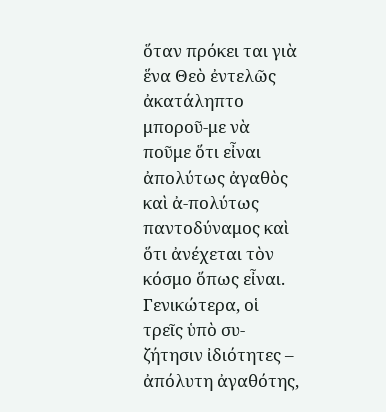ὅταν πρόκει ται γιὰ ἕνα Θεὸ ἐντελῶς ἀκατάληπτο μποροῦ-με νὰ ποῦμε ὅτι εἶναι ἀπολύτως ἀγαθὸς καὶ ἀ-πολύτως παντοδύναμος καὶ ὅτι ἀνέχεται τὸν κόσμο ὅπως εἶναι. Γενικώτερα, οἱ τρεῖς ὑπὸ συ-ζήτησιν ἰδιότητες – ἀπόλυτη ἀγαθότης,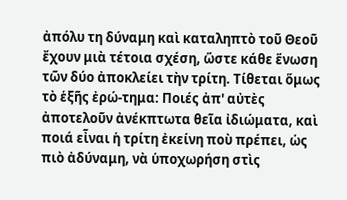ἀπόλυ τη δύναμη καὶ καταληπτὸ τοῦ Θεοῦ ἔχουν μιὰ τέτοια σχέση, ὥστε κάθε ἕνωση τῶν δύο ἀποκλείει τὴν τρίτη. Τίθεται ὅμως τὸ ἑξῆς ἐρώ-τημα: Ποιές ἀπ' αὐτὲς ἀποτελοῦν ἀνέκπτωτα θεῖα ἰδιώματα, καὶ ποιά εἶναι ἡ τρίτη ἐκείνη ποὺ πρέπει, ὡς πιὸ ἀδύναμη, νὰ ὑποχωρήση στὶς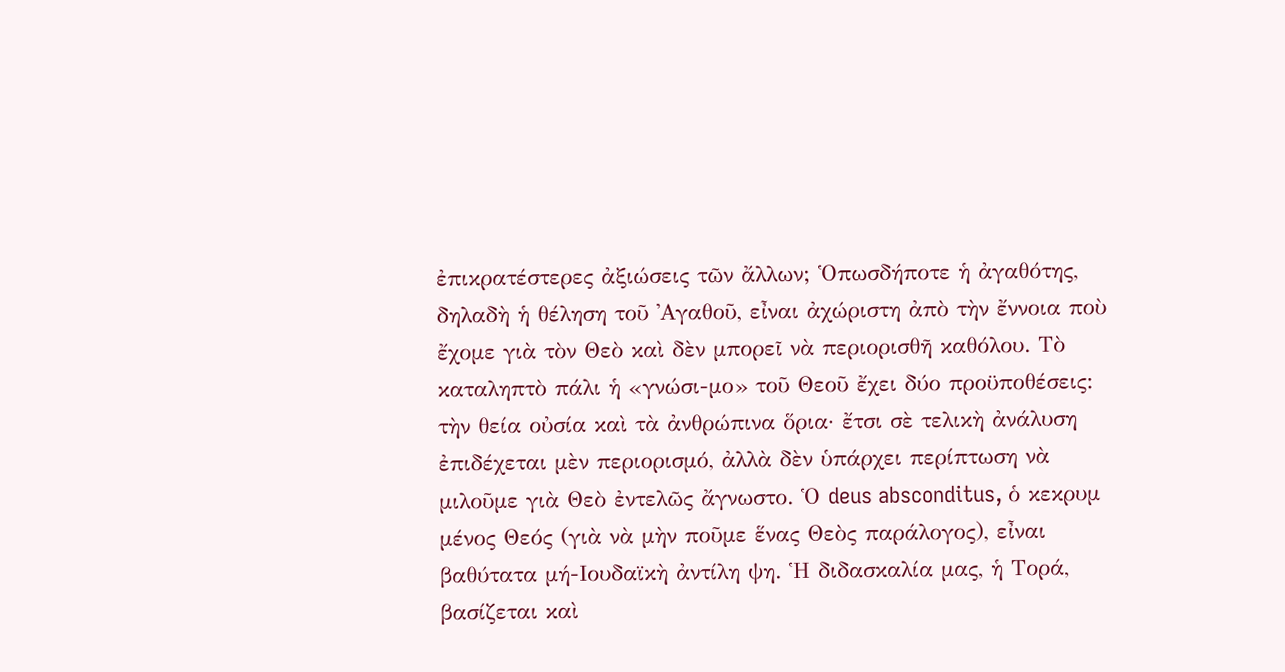ἐπικρατέστερες ἀξιώσεις τῶν ἄλλων; Ὁπωσδήποτε ἡ ἀγαθότης, δηλαδὴ ἡ θέληση τοῦ ᾿Αγαθοῦ, εἶναι ἀχώριστη ἀπὸ τὴν ἔννοια ποὺ ἔχομε γιὰ τὸν Θεὸ καὶ δὲν μπορεῖ νὰ περιορισθῆ καθόλου. Τὸ καταληπτὸ πάλι ἡ «γνώσι-μο» τοῦ Θεοῦ ἔχει δύο προϋποθέσεις: τὴν θεία οὐσία καὶ τὰ ἀνθρώπινα ὅρια· ἔτσι σὲ τελικὴ ἀνάλυση ἐπιδέχεται μὲν περιορισμό, ἀλλὰ δὲν ὑπάρχει περίπτωση νὰ μιλοῦμε γιὰ Θεὸ ἐντελῶς ἄγνωστο. Ὁ deus absconditus, ὁ κεκρυμ μένος Θεός (γιὰ νὰ μὴν ποῦμε ἕνας Θεὸς παράλογος), εἶναι βαθύτατα μή-Ιουδαϊκὴ ἀντίλη ψη. Ἡ διδασκαλία μας, ἡ Τορά, βασίζεται καὶ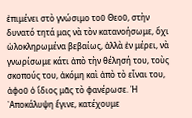ἐπιμένει στὸ γνώσιμο τοῦ Θεοῦ, στὴν δυνατό τητά μας νὰ τὸν κατανοήσωμε, ὄχι ὡλοκληρωμένα βεβαίως, ἀλλὰ ἐν μέρει, νὰ γνωρίσωμε κάτι ἀπὸ τὴν θέλησή του, τοὺς σκοπούς του, ἀκόμη καὶ ἀπὸ τὸ εἶναι του, ἀφοῦ ὁ ἴδιος μᾶς τὸ φανέρωσε. Ἡ ᾿Αποκάλυψη ἔγινε, κατέχουμε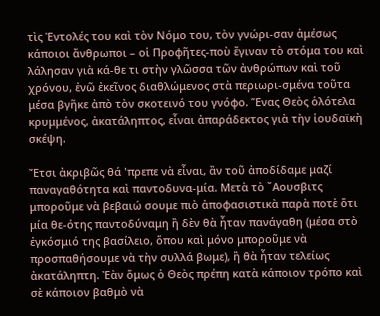τὶς Ἐντολές του καὶ τὸν Νόμο του, τὸν γνώρι-σαν ἀμέσως κάποιοι ἄνθρωποι – οἱ Προφῆτες-ποὺ ἔγιναν τὸ στόμα του καὶ λάλησαν γιὰ κά-θε τι στὴν γλῶσσα τῶν ἀνθρώπων καὶ τοῦ χρόνου, ἐνῶ ἐκεῖνος διαθλώμενος στὰ περιωρι-σμένα τοῦτα μέσα βγῆκε ἀπὸ τὸν σκοτεινό του γνόφο. Ἕνας Θεὸς ὁλότελα κρυμμένος, ἀκατάληπτος, εἶναι ἀπαράδεκτος γιὰ τὴν ἰουδαϊκὴ σκέψη.

Ἔτσι ἀκριβῶς θά 'πρεπε νὰ εἶναι, ἂν τοῦ ἀποδίδαμε μαζί παναγαθότητα καὶ παντοδυνα-μία. Μετὰ τὸ ῎Αουσβιτς μποροῦμε νὰ βεβαιώ σουμε πιὸ ἀποφασιστικὰ παρὰ ποτὲ ὅτι μία θε-ότης παντοδύναμη ἢ δὲν θὰ ἦταν πανάγαθη (μέσα στὸ ἐγκόσμιό της βασίλειο, ὅπου καὶ μόνο μποροῦμε νὰ προσπαθήσουμε νὰ τὴν συλλά βωμε), ἢ θὰ ἦταν τελείως ἀκατάληπτη. Ἐὰν ὅμως ὁ Θεὸς πρέπη κατὰ κάποιον τρόπο καὶ σὲ κάποιον βαθμὸ νὰ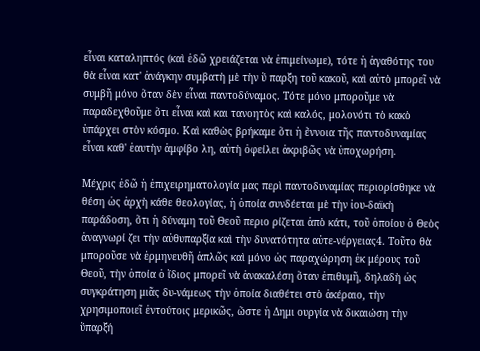εἶναι καταληπτός (καὶ ἐδῶ χρειάζεται νὰ ἐπιμείνωμε), τότε ἡ ἀγαθότης του θὰ εἶναι κατ' ἀνάγκην συμβατὴ μὲ τὴν ὕ παρξη τοῦ κακοῦ, καὶ αὐτὸ μπορεῖ νὰ συμβῆ μόνο ὅταν δὲν εἶναι παντοδύναμος. Τότε μόνο μποροῦμε νὰ παραδεχθοῦμε ὅτι εἶναι καὶ και τανοητὸς καὶ καλός, μολονότι τὸ κακὸ ὑπάρχει στὸν κόσμο. Καὶ καθὼς βρήκαμε ὅτι ἡ ἔννοια τῆς παντοδυναμίας εἶναι καθ' ἑαυτὴν ἀμφίβο λη, αὐτὴ ὀφείλει ἀκριβῶς νὰ ὑποχωρήση.

Μέχρις ἐδῶ ἡ ἐπιχειρηματολογία μας περὶ παντοδυναμίας περιορίσθηκε νὰ θέση ὡς ἀρχὴ κάθε θεολογίας, ἡ ὁποία συνδέεται μὲ τὴν ἰου-δαϊκὴ παράδοση, ὅτι ἡ δύναμη τοῦ Θεοῦ περιο ρίζεται ἀπὸ κάτι, τοῦ ὁποίου ὁ Θεὸς ἀναγνωρί ζει τὴν αὐθυπαρξία καὶ τὴν δυνατότητα αὐτε-νέργειας4. Τοῦτο θὰ μποροῦσε νὰ ἑρμηνευθῆ ἀπλῶς καὶ μόνο ὡς παραχώρηση ἐκ μέρους τοῦ Θεοῦ, τὴν ὁποία ὁ ἴδιος μπορεῖ νὰ ἀνακαλέση ὅταν ἐπιθυμῆ, δηλαδὴ ὡς συγκράτηση μιᾶς δυ-νάμεως τὴν ὁποία διαθέτει στὸ ἀκέραιο, τὴν χρησιμοποιεῖ ἐντούτοις μερικῶς, ὥστε ἡ Δημι ουργία νὰ δικαιώση τὴν ὕπαρξή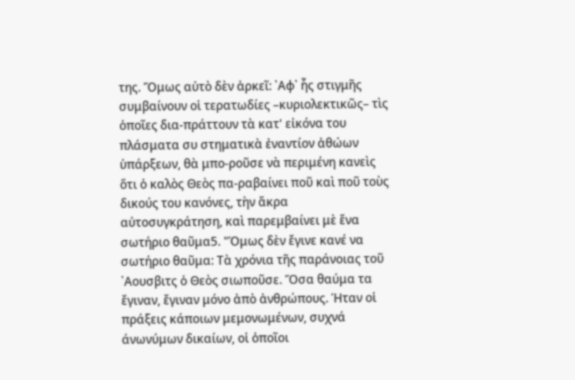της. Ὅμως αὐτὸ δὲν ἀρκεῖ: ᾿Αφ᾿ ἧς στιγμῆς συμβαίνουν οἱ τερατωδίες –κυριολεκτικῶς– τὶς ὁποῖες δια-πράττουν τὰ κατ' εἰκόνα του πλάσματα συ στηματικὰ ἐναντίον ἀθώων ὑπάρξεων, θὰ μπο-ροῦσε νὰ περιμένη κανεὶς ὅτι ὁ καλὸς Θεὸς πα-ραβαίνει ποῦ καὶ ποῦ τοὺς δικούς του κανόνες, τὴν ἄκρα αὐτοσυγκράτηση, καὶ παρεμβαίνει μὲ ἕνα σωτήριο θαῦμα5. "Όμως δὲν ἔγινε κανέ να σωτήριο θαῦμα: Τὰ χρόνια τῆς παράνοιας τοῦ ᾿Αουσβιτς ὁ Θεὸς σιωποῦσε. Ὅσα θαύμα τα ἔγιναν, ἔγιναν μόνο ἀπὸ ἀνθρώπους. Ήταν οἱ πράξεις κάποιων μεμονωμένων, συχνά άνωνύμων δικαίων, οἱ ὁποῖοι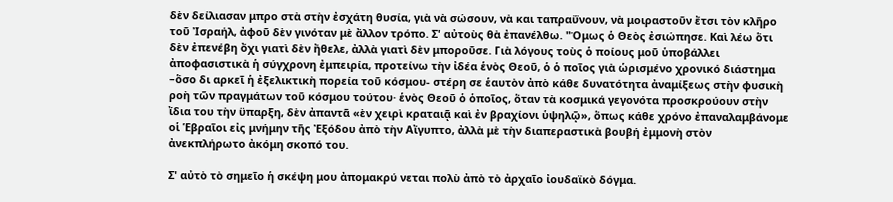δὲν δείλιασαν μπρο στὰ στὴν ἐσχάτη θυσία, γιὰ νὰ σώσουν, νὰ και ταπραΰνουν, νὰ μοιραστοῦν ἔτσι τὸν κλῆρο τοῦ Ἰσραήλ, ἀφοῦ δὲν γινόταν μὲ ἄλλον τρόπο. Σ' αὐτοὺς θὰ ἐπανέλθω. "Όμως ὁ Θεὸς ἐσιώπησε. Καὶ λέω ὅτι δὲν ἐπενέβη ὄχι γιατὶ δὲν ἤθελε, ἀλλὰ γιατὶ δὲν μποροῦσε. Γιὰ λόγους τοὺς ὁ ποίους μοῦ ὑποβάλλει ἀποφασιστικὰ ἡ σύγχρονη ἐμπειρία, προτείνω τὴν ἰδέα ἑνὸς Θεοῦ, ὁ ὁ ποῖος γιὰ ὡρισμένο χρονικό διάστημα –ὅσο δι αρκεῖ ἡ ἐξελικτικὴ πορεία τοῦ κόσμου- στέρη σε ἑαυτὸν ἀπὸ κάθε δυνατότητα ἀναμίξεως στὴν φυσικὴ ροὴ τῶν πραγμάτων τοῦ κόσμου τούτου· ἑνὸς Θεοῦ ὁ ὁποῖος, ὅταν τὰ κοσμικά γεγονότα προσκρούουν στὴν ἴδια του τὴν ϋπαρξη, δὲν ἀπαντᾶ «ὲν χειρὶ κραταιᾷ καὶ ἐν βραχίονι ὑψηλῷ», ὅπως κάθε χρόνο ἐπαναλαμβάνομε οἱ Ἑβραῖοι εἰς μνήμην τῆς Ἐξόδου ἀπὸ τὴν Αἴγυπτο, ἀλλὰ μὲ τὴν διαπεραστικὰ βουβή ἐμμονὴ στὸν ἀνεκπλήρωτο ἀκόμη σκοπό του.

Σ' αὐτὸ τὸ σημεῖο ἡ σκέψη μου ἀπομακρύ νεται πολὺ ἀπὸ τὸ ἀρχαῖο ἰουδαϊκὸ δόγμα.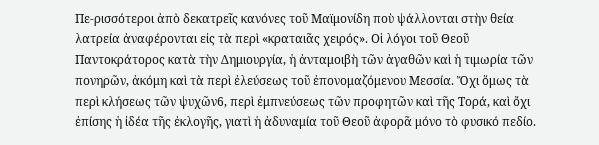Πε-ρισσότεροι ἀπὸ δεκατρεῖς κανόνες τοῦ Μαϊμονίδη ποὺ ψάλλονται στὴν θεία λατρεία ἀναφέρονται εἰς τὰ περὶ «κραταιᾶς χειρός». Οἱ λόγοι τοῦ Θεοῦ Παντοκράτορος κατὰ τὴν Δημιουργία, ἡ ἀνταμοιβὴ τῶν ἀγαθῶν καὶ ἡ τιμωρία τῶν πονηρῶν, ἀκόμη καὶ τὰ περὶ ἐλεύσεως τοῦ ἐπονομαζόμενου Μεσσία. Ὄχι ὅμως τὰ περὶ κλήσεως τῶν ψυχῶν6, περὶ ἐμπνεύσεως τῶν προφητῶν καὶ τῆς Τορά, καὶ ὄχι ἐπίσης ἡ ἰδέα τῆς ἐκλογῆς, γιατὶ ἡ ἀδυναμία τοῦ Θεοῦ ἀφορᾶ μόνο τὸ φυσικό πεδίο.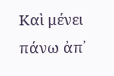Καὶ μένει πάνω ἀπ᾿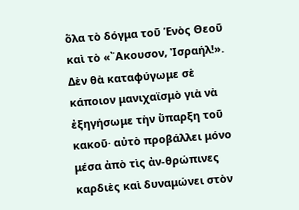ὅλα τὸ δόγμα τοῦ Ἑνὸς Θεοῦ καὶ τὸ «῎Ακουσον, Ἰσραήλ!». Δὲν θὰ καταφύγωμε σὲ κάποιον μανιχαϊσμὸ γιὰ νὰ ἐξηγήσωμε τὴν ὕπαρξη τοῦ κακοῦ· αὐτὸ προβάλλει μόνο μέσα ἀπὸ τὶς ἀν-θρώπινες καρδιὲς καὶ δυναμώνει στὸν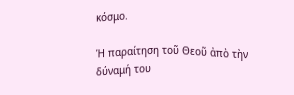κόσμο.

Ἡ παραίτηση τοῦ Θεοῦ ἀπὸ τὴν δύναμή του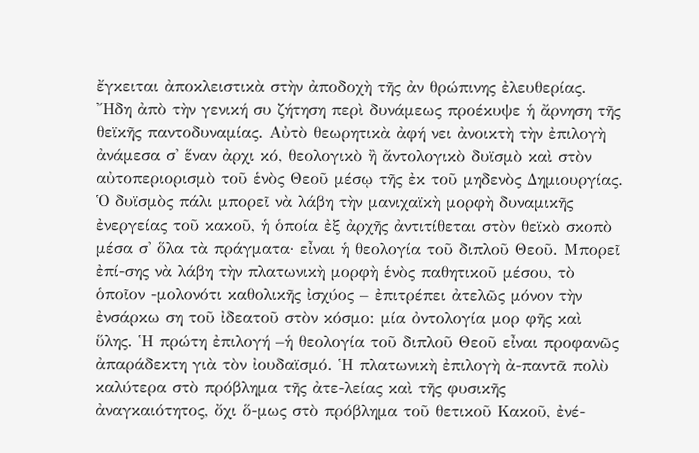ἔγκειται ἀποκλειστικὰ στὴν ἀποδοχὴ τῆς ἀν θρώπινης ἐλευθερίας. Ἤδη ἀπὸ τὴν γενική συ ζήτηση περὶ δυνάμεως προέκυψε ἡ ἄρνηση τῆς θεϊκῆς παντοδυναμίας. Αὐτὸ θεωρητικὰ ἀφή νει ἀνοικτὴ τὴν ἐπιλογὴ ἀνάμεσα σ' ἕναν ἀρχι κό, θεολογικὸ ἢ ἄντολογικὸ δυϊσμὸ καὶ στὸν αὐτοπεριορισμὸ τοῦ ἑνὸς Θεοῦ μέσῳ τῆς ἐκ τοῦ μηδενὸς Δημιουργίας. Ὁ δυϊσμὸς πάλι μπορεῖ νὰ λάβη τὴν μανιχαϊκὴ μορφὴ δυναμικῆς ἐνεργείας τοῦ κακοῦ, ἡ ὁποία ἐξ ἀρχῆς ἀντιτίθεται στὸν θεϊκὸ σκοπὸ μέσα σ' ὅλα τὰ πράγματα· εἶναι ἡ θεολογία τοῦ διπλοῦ Θεοῦ. Μπορεῖ ἐπί-σης νὰ λάβη τὴν πλατωνικὴ μορφὴ ἑνὸς παθητικοῦ μέσου, τὸ ὁποῖον -μολονότι καθολικῆς ἰσχύος – ἐπιτρέπει ἀτελῶς μόνον τὴν ἐνσάρκω ση τοῦ ἰδεατοῦ στὸν κόσμο: μία ὀντολογία μορ φῆς καὶ ὕλης. Ἡ πρώτη ἐπιλογή –ἡ θεολογία τοῦ διπλοῦ Θεοῦ εἶναι προφανῶς ἀπαράδεκτη γιὰ τὸν ἰουδαϊσμό. Ἡ πλατωνικὴ ἐπιλογὴ ἀ-παντᾶ πολὺ καλύτερα στὸ πρόβλημα τῆς ἀτε-λείας καὶ τῆς φυσικῆς ἀναγκαιότητος, ὄχι ὅ-μως στὸ πρόβλημα τοῦ θετικοῦ Κακοῦ, ἐνέ-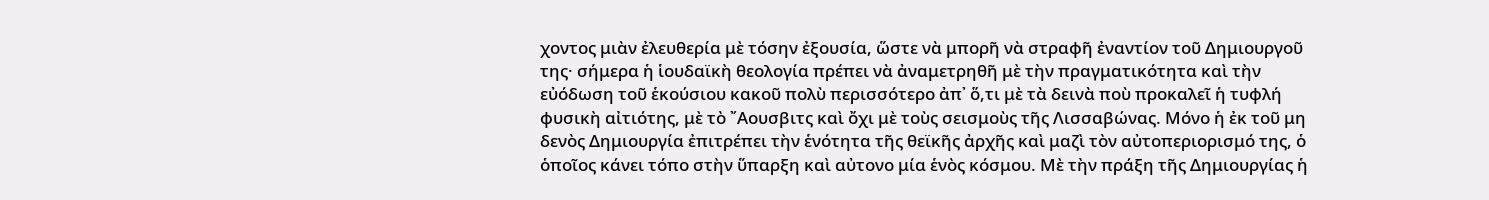χοντος μιὰν ἐλευθερία μὲ τόσην ἐξουσία, ὥστε νὰ μπορῆ νὰ στραφῆ ἐναντίον τοῦ Δημιουργοῦ της· σήμερα ἡ ἱουδαϊκὴ θεολογία πρέπει νὰ ἀναμετρηθῆ μὲ τὴν πραγματικότητα καὶ τὴν εὐόδωση τοῦ ἑκούσιου κακοῦ πολὺ περισσότερο ἀπ᾿ ὅ,τι μὲ τὰ δεινὰ ποὺ προκαλεῖ ἡ τυφλή φυσικὴ αἰτιότης, μὲ τὸ ῎Αουσβιτς καὶ ὄχι μὲ τοὺς σεισμοὺς τῆς Λισσαβώνας. Μόνο ἡ ἐκ τοῦ μη δενὸς Δημιουργία ἐπιτρέπει τὴν ἑνότητα τῆς θεϊκῆς ἀρχῆς καὶ μαζὶ τὸν αὐτοπεριορισμό της, ὁ ὁποῖος κάνει τόπο στὴν ὕπαρξη καὶ αὐτονο μία ἑνὸς κόσμου. Μὲ τὴν πράξη τῆς Δημιουργίας ἡ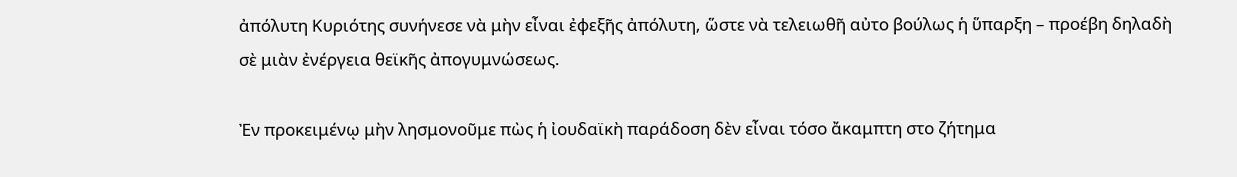ἀπόλυτη Κυριότης συνήνεσε νὰ μὴν εἶναι ἐφεξῆς ἀπόλυτη, ὥστε νὰ τελειωθῆ αὐτο βούλως ἡ ὕπαρξη – προέβη δηλαδὴ σὲ μιὰν ἐνέργεια θεϊκῆς ἀπογυμνώσεως.

Ἐν προκειμένῳ μὴν λησμονοῦμε πὼς ἡ ἰουδαϊκὴ παράδοση δὲν εἶναι τόσο ἄκαμπτη στο ζήτημα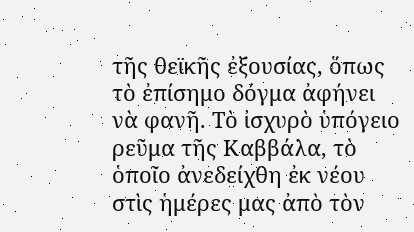τῆς θεϊκῆς ἐξουσίας, ὅπως τὸ ἐπίσημο δόγμα ἀφήνει νὰ φανῆ. Τὸ ἰσχυρὸ ὑπόγειο ρεῦμα τῆς Καββάλα, τὸ ὁποῖο ἀνεδείχθη ἐκ νέου στὶς ἡμέρες μας ἀπὸ τὸν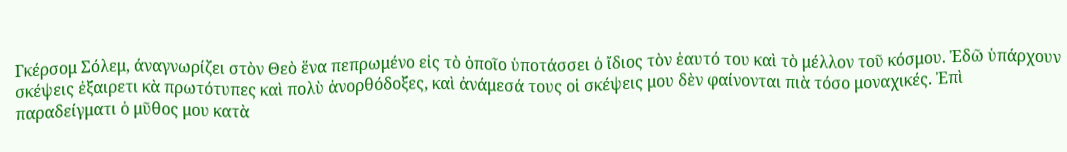Γκέρσομ Σόλεμ, άναγνωρίζει στὸν Θεὸ ἕνα πεπρωμένο εἰς τὸ ὁποῖο ὑποτάσσει ὁ ἴδιος τὸν ἑαυτό του καὶ τὸ μέλλον τοῦ κόσμου. Ἐδῶ ὑπάρχουν σκέψεις ἐξαιρετι κὰ πρωτότυπες καὶ πολὺ ἀνορθόδοξες, καὶ ἀνάμεσά τους οἱ σκέψεις μου δὲν φαίνονται πιὰ τόσο μοναχικές. Ἐπὶ παραδείγματι ὁ μῦθος μου κατὰ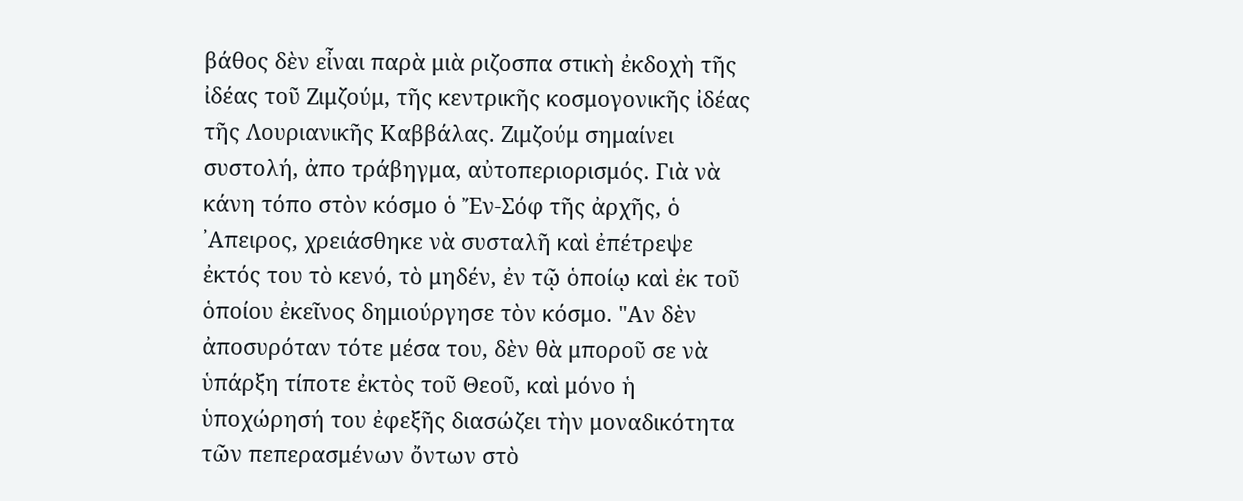βάθος δὲν εἶναι παρὰ μιὰ ριζοσπα στικὴ ἐκδοχὴ τῆς ἰδέας τοῦ Ζιμζούμ, τῆς κεντρικῆς κοσμογονικῆς ἰδέας τῆς Λουριανικῆς Καββάλας. Ζιμζούμ σημαίνει συστολή, ἀπο τράβηγμα, αὐτοπεριορισμός. Γιὰ νὰ κάνη τόπο στὸν κόσμο ὁ Ἔν-Σόφ τῆς ἀρχῆς, ὁ ᾿Απειρος, χρειάσθηκε νὰ συσταλῆ καὶ ἐπέτρεψε ἐκτός του τὸ κενό, τὸ μηδέν, ἐν τῷ ὁποίῳ καὶ ἐκ τοῦ ὁποίου ἐκεῖνος δημιούργησε τὸν κόσμο. "Αν δὲν ἀποσυρόταν τότε μέσα του, δὲν θὰ μποροῦ σε νὰ ὑπάρξη τίποτε ἐκτὸς τοῦ Θεοῦ, καὶ μόνο ἡ ὑποχώρησή του ἐφεξῆς διασώζει τὴν μοναδικότητα τῶν πεπερασμένων ὄντων στὸ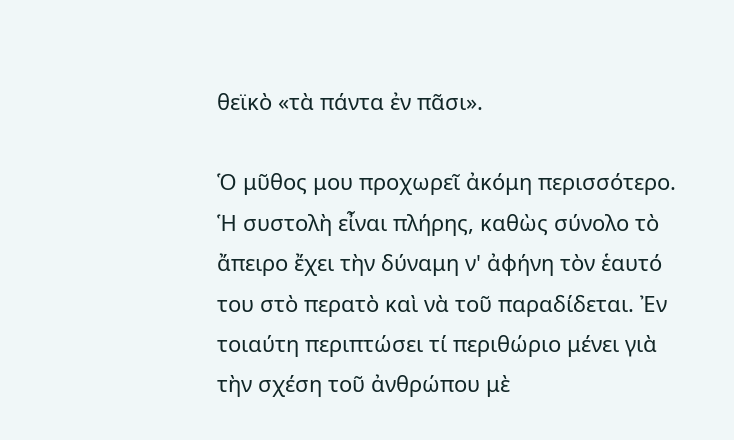θεϊκὸ «τὰ πάντα ἐν πᾶσι».

Ὁ μῦθος μου προχωρεῖ ἀκόμη περισσότερο. Ἡ συστολὴ εἶναι πλήρης, καθὼς σύνολο τὸ ἄπειρο ἔχει τὴν δύναμη ν' ἀφήνη τὸν ἑαυτό του στὸ περατὸ καὶ νὰ τοῦ παραδίδεται. Ἐν τοιαύτη περιπτώσει τί περιθώριο μένει γιὰ τὴν σχέση τοῦ ἀνθρώπου μὲ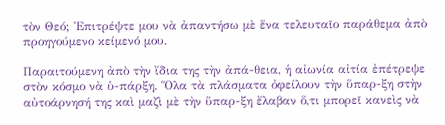τὸν Θεό; Ἐπιτρέψτε μου νὰ ἀπαντήσω μὲ ἕνα τελευταῖο παράθεμα ἀπὸ προηγούμενο κείμενό μου.

Παραιτούμενη ἀπὸ τὴν ἴδια της τὴν ἀπά-θεια, ἡ αἰωνία αἰτία ἐπέτρεψε στὸν κόσμο νὰ ὑ-πάρξη. Ὅλα τὰ πλάσματα ὀφείλουν τὴν ὕπαρ-ξη στὴν αὐτοάρνησή της καὶ μαζὶ μὲ τὴν ὕπαρ-ξη ἔλαβαν ὅ,τι μπορεῖ κανεὶς νὰ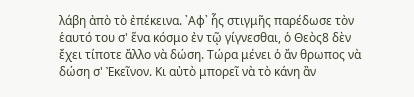λάβη ἀπὸ τὸ ἐπέκεινα. ᾿Αφ᾿ ἧς στιγμῆς παρέδωσε τὸν ἑαυτό του σ' ἕνα κόσμο ἐν τῷ γίγνεσθαι, ὁ Θεὸς8 δὲν ἔχει τίποτε ἄλλο νὰ δώση. Τώρα μένει ὁ ἄν θρωπος νὰ δώση σ' Ἐκεῖνον. Κι αὐτὸ μπορεῖ νὰ τὸ κάνη ἂν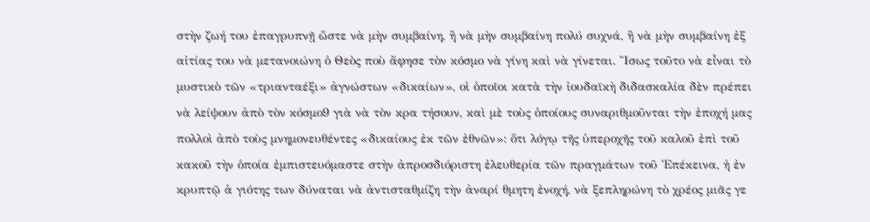στὴν ζωή του ἐπαγρυπνῇ ὥστε νὰ μὴν συμβαίνη, ἢ νὰ μὴν συμβαίνη πολύ συχνά, ἢ νὰ μὴν συμβαίνη ἐξ αἰτίας του νὰ μετανοιώνη ὁ Θεὸς ποὺ ἄφησε τὸν κόσμο νὰ γίνη καὶ νὰ γίνεται. Ἴσως τοῦτο νὰ εἶναι τὸ μυστικὸ τῶν «τριανταέξι» ἀγνώστων «δικαίων», οἱ ὁποῖοι κατὰ τὴν ἰουδαϊκὴ διδασκαλία δὲν πρέπει νὰ λείψουν ἀπὸ τὸν κόσμο9 γιὰ νὰ τὸν κρα τήσουν, καὶ μὲ τοὺς ὁποίους συναριθμοῦνται τὴν ἐποχή μας πολλοὶ ἀπὸ τοὺς μνημονευθέντες «δικαίους ἐκ τῶν ἐθνῶν»: ὅτι λόγῳ τῆς ὑπεροχῆς τοῦ καλοῦ ἐπὶ τοῦ κακοῦ τὴν ὁποία ἐμπιστευόμαστε στὴν ἀπροσδιόριστη ἐλευθερία τῶν πραγμάτων τοῦ Ἐπέκεινα, ἡ ἐν κρυπτῷ ἁ γιότης των δύναται νὰ ἀντισταθμίζη τὴν ἀναρί θμητη ἐνοχή, νὰ ξεπληρώνη τὸ χρέος μιᾶς γε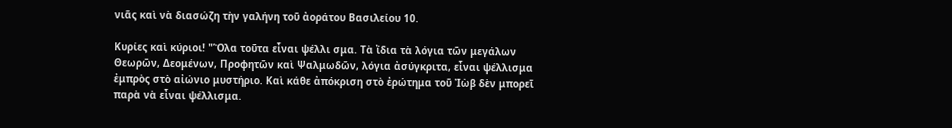νιᾶς καὶ νὰ διασώζη τὴν γαλήνη τοῦ ἀοράτου Βασιλείου 10.

Κυρίες καὶ κύριοι! "Ὅλα τοῦτα εἶναι ψέλλι σμα. Τὰ ἴδια τὰ λόγια τῶν μεγάλων Θεωρῶν, Δεομένων, Προφητῶν καὶ Ψαλμωδῶν, λόγια ἀσύγκριτα, εἶναι ψέλλισμα ἐμπρὸς στὸ αἰώνιο μυστήριο. Καὶ κάθε ἀπόκριση στὸ ἐρώτημα τοῦ Ἰὼβ δὲν μπορεῖ παρὰ νὰ εἶναι ψέλλισμα.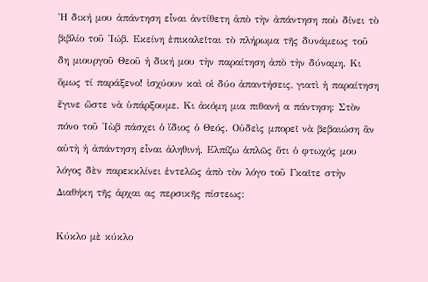Ἡ δική μου ἀπάντηση εἶναι ἀντίθετη ἀπὸ τὴν ἀπάντηση ποὺ δίνει τὸ βιβλίο τοῦ Ἰώβ. Εκείνη ἐπικαλεῖται τὸ πλήρωμα τῆς δυνάμεως τοῦ δη μιουργοῦ Θεοῦ ἡ δική μου τὴν παραίτηση ἀπὸ τὴν δύναμη. Κι ὅμως τί παράξενο! ἰσχύουν καὶ οἱ δύο ἀπαντήσεις, γιατὶ ἡ παραίτηση ἔγινε ὥστε νὰ ὑπάρξουμε. Κι ἀκόμη μια πιθανή α πάντηση: Στὸν πόνο τοῦ Ἰὼβ πάσχει ὁ ἴδιος ὁ Θεός. Οὐδεὶς μπορεῖ νὰ βεβαιώση ἂν αὐτὴ ἡ ἀπάντηση εἶναι ἀληθινή. Ελπίζω ἁπλῶς ὅτι ὁ φτωχός μου λόγος δὲν παρεκκλίνει ἐντελῶς ἀπὸ τὸν λόγο τοῦ Γκαῖτε στὴν Διαθήκη τῆς ἀρχαι ας περσικῆς πίστεως:

Κύκλο μὲ κύκλο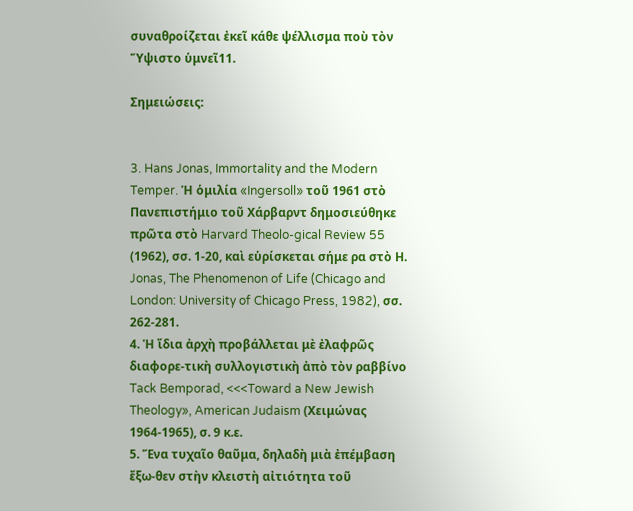συναθροίζεται ἐκεῖ κάθε ψέλλισμα ποὺ τὸν Ὕψιστο ὑμνεῖ11.

Σημειώσεις:


3. Hans Jonas, Immortality and the Modern Temper. Ἡ ὁμιλία «Ingersoll» τοῦ 1961 στὸ Πανεπιστήμιο τοῦ Χάρβαρντ δημοσιεύθηκε πρῶτα στὸ Harvard Theolo-gical Review 55 (1962), σσ. 1-20, καὶ εὑρίσκεται σήμε ρα στὸ Η. Jonas, The Phenomenon of Life (Chicago and London: University of Chicago Press, 1982), σσ. 262-281.
4. Ἡ ἴδια ἀρχὴ προβάλλεται μὲ ἐλαφρῶς διαφορε-τικὴ συλλογιστικὴ ἀπὸ τὸν ραββίνο Tack Bemporad, <<<Toward a New Jewish Theology», American Judaism (Χειμώνας 1964-1965), σ. 9 κ.ε.
5. Ἕνα τυχαῖο θαῦμα, δηλαδὴ μιὰ ἐπέμβαση ἔξω-θεν στὴν κλειστὴ αἰτιότητα τοῦ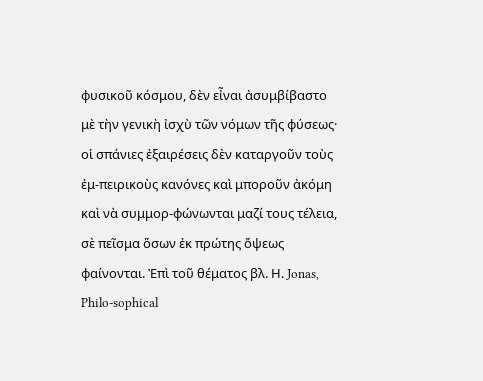φυσικοῦ κόσμου, δὲν εἶναι ἀσυμβίβαστο μὲ τὴν γενικὴ ἰσχὺ τῶν νόμων τῆς φύσεως· οἱ σπάνιες ἐξαιρέσεις δὲν καταργοῦν τοὺς ἐμ-πειρικοὺς κανόνες καὶ μποροῦν ἀκόμη καὶ νὰ συμμορ-φώνωνται μαζί τους τέλεια, σὲ πεῖσμα ὅσων ἐκ πρώτης ὄψεως φαίνονται. Ἐπὶ τοῦ θέματος βλ. Η. Jonas, Philo-sophical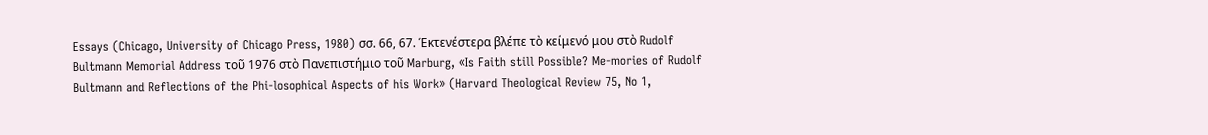Essays (Chicago, University of Chicago Press, 1980) σσ. 66, 67. Έκτενέστερα βλέπε τὸ κείμενό μου στὸ Rudolf Bultmann Memorial Address τοῦ 1976 στὸ Πανεπιστήμιο τοῦ Marburg, «Is Faith still Possible? Me-mories of Rudolf Bultmann and Reflections of the Phi-losophical Aspects of his Work» (Harvard Theological Review 75, No 1,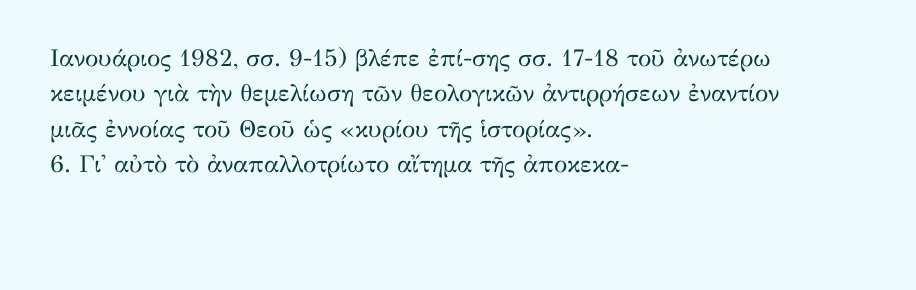Ιανουάριος 1982, σσ. 9-15) βλέπε ἐπί-σης σσ. 17-18 τοῦ ἀνωτέρω κειμένου γιὰ τὴν θεμελίωση τῶν θεολογικῶν ἀντιρρήσεων ἐναντίον μιᾶς ἐννοίας τοῦ Θεοῦ ὡς «κυρίου τῆς ἱστορίας».
6. Γι' αὐτὸ τὸ ἀναπαλλοτρίωτο αἴτημα τῆς ἀποκεκα-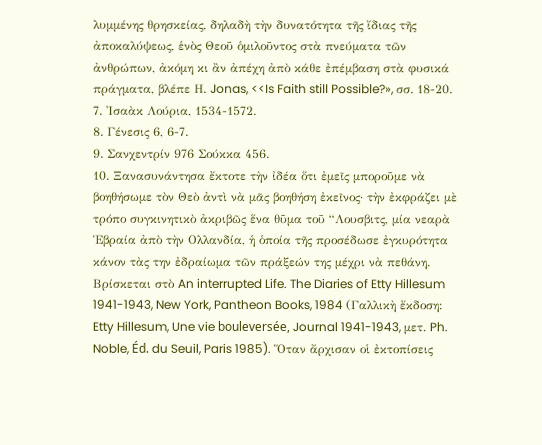λυμμένης θρησκείας, δηλαδὴ τὴν δυνατότητα τῆς ἴδιας τῆς ἀποκαλύψεως, ἑνὸς Θεοῦ ὁμιλοῦντος στὰ πνεύματα τῶν ἀνθρώπων, ἀκόμη κι ἂν ἀπέχη ἀπὸ κάθε ἐπέμβαση στὰ φυσικά πράγματα, βλέπε Η. Jonas, <<Is Faith still Possible?», σσ. 18-20.
7. Ἰσαὰκ Λούρια, 1534-1572.
8. Γένεσις 6, 6-7.
9. Σανχεντρίν 976 Σούκκα 456.
10. Ξανασυνάντησα ἔκτοτε τὴν ἰδέα ὅτι ἐμεῖς μποροῦμε νὰ βοηθήσωμε τὸν Θεὸ ἀντὶ νὰ μᾶς βοηθήση ἐκεῖνος· τὴν ἐκφράζει μὲ τρόπο συγκινητικὸ ἀκριβῶς ἕνα θῦμα τοῦ “Λουσβιτς, μία νεαρὰ Ἑβραία ἀπὸ τὴν Ολλανδία, ἡ ὁποία τῆς προσέδωσε ἐγκυρότητα κάνον τὰς την ἐδραίωμα τῶν πράξεών της μέχρι νὰ πεθάνη. Βρίσκεται στὸ An interrupted Life. The Diaries of Etty Hillesum 1941-1943, New York, Pantheon Books, 1984 (Γαλλικὴ ἔκδοση: Etty Hillesum, Une vie bouleversée, Journal 1941-1943, μετ. Ph. Noble, Éd. du Seuil, Paris 1985). Ὅταν ἄρχισαν οἱ ἐκτοπίσεις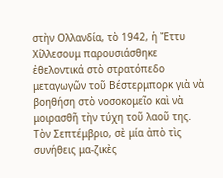στὴν Ολλανδία, τὸ 1942, ἡ Ἔττυ Χίλλεσουμ παρουσιάσθηκε ἐθελοντικά στὸ στρατόπεδο μεταγωγῶν τοῦ Βέστερμπορκ γιὰ νὰ βοηθήση στὸ νοσοκομεῖο καὶ νὰ μοιρασθῆ τὴν τύχη τοῦ λαοῦ της. Τὸν Σεπτέμβριο, σὲ μία ἀπὸ τὶς συνήθεις μα-ζικὲς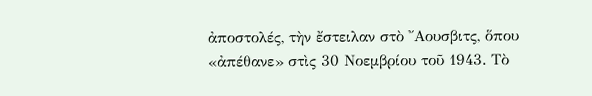ἀποστολές, τὴν ἔστειλαν στὸ ῎Αουσβιτς, ὅπου «ἀπέθανε» στὶς 30 Νοεμβρίου τοῦ 1943. Τὸ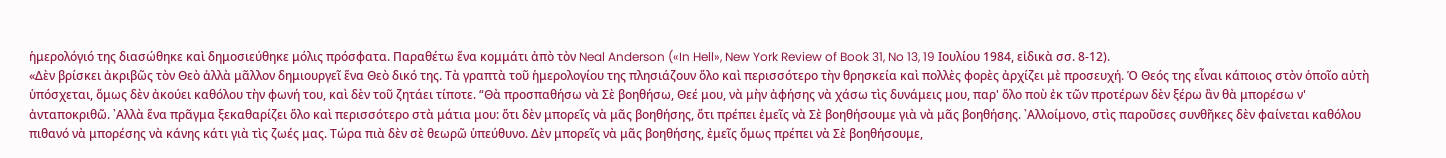ἡμερολόγιό της διασώθηκε καὶ δημοσιεύθηκε μόλις πρόσφατα. Παραθέτω ἕνα κομμάτι ἀπὸ τὸν Neal Anderson («In Hell», New York Review of Book 31, No 13, 19 Ιουλίου 1984, εἰδικὰ σσ. 8-12).
«Δὲν βρίσκει ἀκριβῶς τὸν Θεὸ ἀλλὰ μᾶλλον δημιουργεῖ ἕνα Θεὸ δικό της. Τὰ γραπτὰ τοῦ ἡμερολογίου της πλησιάζουν ὅλο καὶ περισσότερο τὴν θρησκεία καὶ πολλὲς φορὲς ἀρχίζει μὲ προσευχή. Ὁ Θεός της εἶναι κάποιος στὸν ὁποῖο αὐτὴ ὑπόσχεται, ὅμως δὲν ἀκούει καθόλου τὴν φωνή του, καὶ δὲν τοῦ ζητάει τίποτε. “Θὰ προσπαθήσω νὰ Σὲ βοηθήσω, Θεέ μου, νὰ μὴν ἀφήσης νὰ χάσω τὶς δυνάμεις μου, παρ' ὅλο ποὺ ἐκ τῶν προτέρων δὲν ξέρω ἂν θὰ μπορέσω ν' ἀνταποκριθῶ. ᾿Αλλὰ ἕνα πρᾶγμα ξεκαθαρίζει ὅλο καὶ περισσότερο στὰ μάτια μου: ὅτι δὲν μπορεῖς νὰ μᾶς βοηθήσης, ὅτι πρέπει ἐμεῖς νὰ Σὲ βοηθήσουμε γιὰ νὰ μᾶς βοηθήσης. ᾿Αλλοίμονο, στὶς παροῦσες συνθῆκες δὲν φαίνεται καθόλου πιθανό νὰ μπορέσης νὰ κάνης κάτι γιὰ τὶς ζωές μας. Τώρα πιὰ δὲν σὲ θεωρῶ ὑπεύθυνο. Δὲν μπορεῖς νὰ μᾶς βοηθήσης, ἐμεῖς ὅμως πρέπει νὰ Σὲ βοηθήσουμε,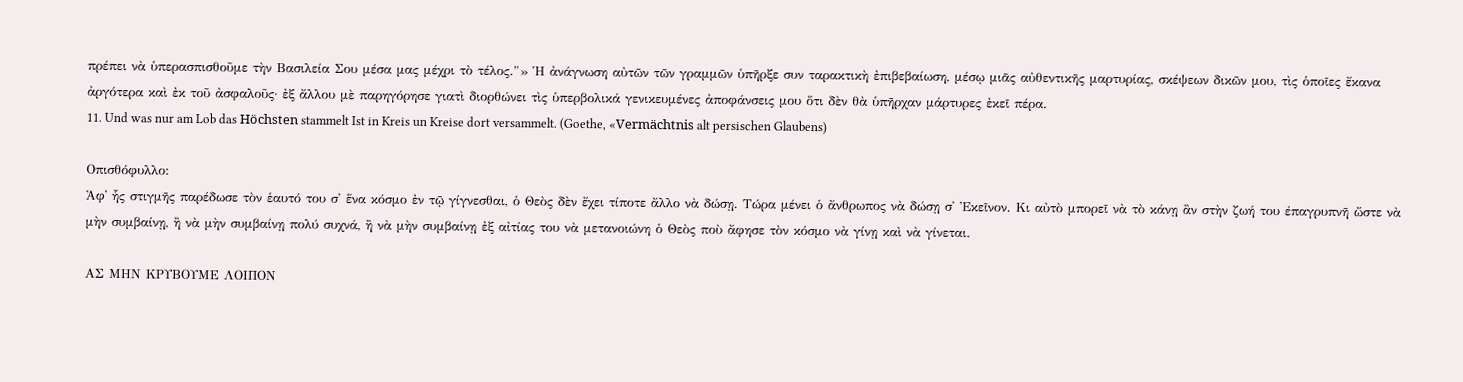πρέπει νὰ ὑπερασπισθοῦμε τὴν Βασιλεία Σου μέσα μας μέχρι τὸ τέλος."» Ἡ ἀνάγνωση αὐτῶν τῶν γραμμῶν ὑπῆρξε συν ταρακτικὴ ἐπιβεβαίωση, μέσῳ μιᾶς αὐθεντικῆς μαρτυρίας, σκέψεων δικῶν μου, τὶς ὁποῖες ἔκανα ἀργότερα καὶ ἐκ τοῦ ἀσφαλοῦς· ἐξ ἄλλου μὲ παρηγόρησε γιατὶ διορθώνει τὶς ὑπερβολικά γενικευμένες ἀποφάνσεις μου ὅτι δὲν θὰ ὑπῆρχαν μάρτυρες ἐκεῖ πέρα.
11. Und was nur am Lob das Höchsten stammelt Ist in Kreis un Kreise dort versammelt. (Goethe, «Vermächtnis alt persischen Glaubens)

Οπισθόφυλλο:
Ἀφ᾿ ἧς στιγμῆς παρέδωσε τὸν ἑαυτό του σ' ἕνα κόσμο ἐν τῷ γίγνεσθαι, ὁ Θεὸς δὲν ἔχει τίποτε ἄλλο νὰ δώσῃ. Τώρα μένει ὁ ἄνθρωπος νὰ δώσῃ σ' Ἐκεῖνον. Κι αὐτὸ μπορεῖ νὰ τὸ κάνῃ ἂν στὴν ζωή του έπαγρυπνῆ ὥστε νὰ μὴν συμβαίνῃ, ἢ νὰ μὴν συμβαίνῃ πολύ συχνά, ἢ νὰ μὴν συμβαίνῃ ἐξ αἰτίας του νὰ μετανοιώνη ὁ Θεὸς ποὺ ἄφησε τὸν κόσμο νὰ γίνῃ καὶ νὰ γίνεται.

ΑΣ ΜΗΝ ΚΡΥΒΟΥΜΕ ΛΟΙΠΟΝ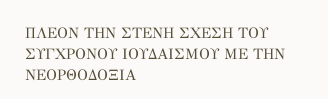ΠΛΕΟΝ ΤΗΝ ΣΤΕΝΗ ΣΧΕΣΗ ΤΟΥ ΣΥΓΧΡΟΝΟΥ ΙΟΥΔΑΙΣΜΟΥ ΜΕ ΤΗΝ ΝΕΟΡΘΟΔΟΞΙΑ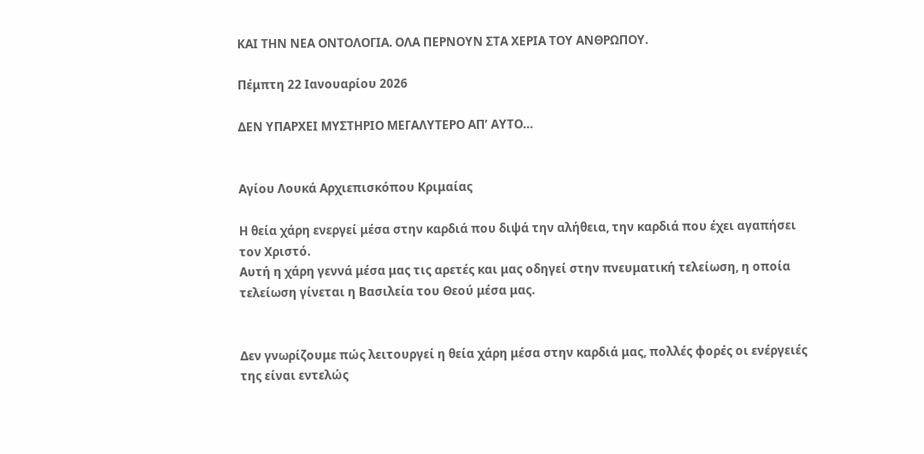ΚΑΙ ΤΗΝ ΝΕΑ ΟΝΤΟΛΟΓΙΑ. ΟΛΑ ΠΕΡΝΟΥΝ ΣΤΑ ΧΕΡΙΑ ΤΟΥ ΑΝΘΡΩΠΟΥ.

Πέμπτη 22 Ιανουαρίου 2026

ΔΕΝ ΥΠΑΡΧΕΙ ΜΥΣΤΗΡΙΟ ΜΕΓΑΛΥΤΕΡΟ ΑΠ’ ΑΥΤΟ…


Αγίου Λουκά Αρχιεπισκόπου Κριμαίας

Η θεία χάρη ενεργεί μέσα στην καρδιά που διψά την αλήθεια, την καρδιά που έχει αγαπήσει τον Χριστό.
Αυτή η χάρη γεννά μέσα μας τις αρετές και μας οδηγεί στην πνευματική τελείωση, η οποία τελείωση γίνεται η Βασιλεία του Θεού μέσα μας.


Δεν γνωρίζουμε πώς λειτουργεί η θεία χάρη μέσα στην καρδιά μας, πολλές φορές οι ενέργειές της είναι εντελώς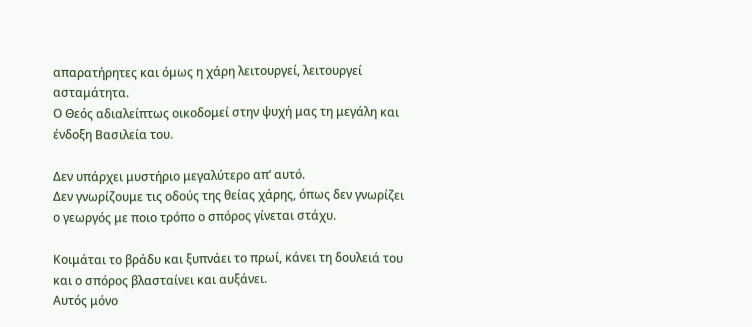απαρατήρητες και όμως η χάρη λειτουργεί, λειτουργεί ασταμάτητα.
Ο Θεός αδιαλείπτως οικοδομεί στην ψυχή μας τη μεγάλη και ένδοξη Βασιλεία του.

Δεν υπάρχει μυστήριο μεγαλύτερο απ’ αυτό.
Δεν γνωρίζουμε τις οδούς της θείας χάρης, όπως δεν γνωρίζει ο γεωργός με ποιο τρόπο ο σπόρος γίνεται στάχυ.

Κοιμάται το βράδυ και ξυπνάει το πρωί, κάνει τη δουλειά του και ο σπόρος βλασταίνει και αυξάνει.
Αυτός μόνο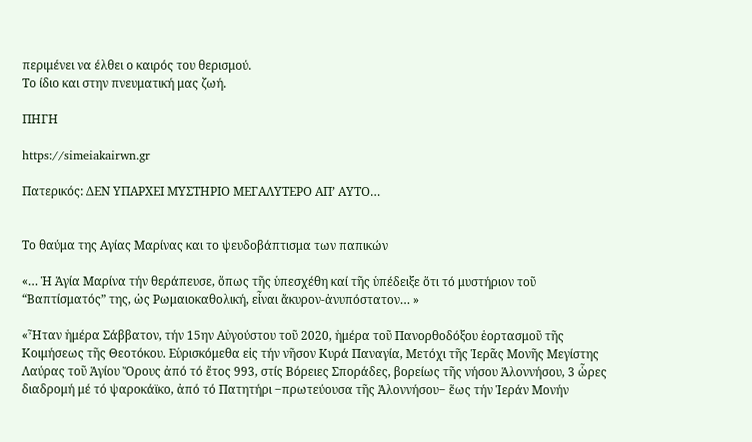περιμένει να έλθει ο καιρός του θερισμού.
Το ίδιο και στην πνευματική μας ζωή.

ΠΗΓΗ

https://simeiakairwn.gr

Πατερικός: ΔΕΝ ΥΠΑΡΧΕΙ ΜΥΣΤΗΡΙΟ ΜΕΓΑΛΥΤΕΡΟ ΑΠ’ ΑΥΤΟ…


Το θαύμα της Αγίας Μαρίνας και το ψευδοβάπτισμα των παπικών

«… Ἡ Ἁγία Μαρίνα τήν θεράπευσε, ὅπως τῆς ὑπεσχέθη καί τῆς ὑπέδειξε ὅτι τό μυστήριον τοῦ “Βαπτίσματός” της, ὡς Ρωμαιοκαθολική, εἶναι ἄκυρον-ἀνυπόστατον… »

«Ἦταν ἡμέρα Σάββατον, τήν 15ην Αὐγούστου τοῦ 2020, ἡμέρα τοῦ Πανορθοδόξου ἑορτασμοῦ τῆς Κοιμήσεως τῆς Θεοτόκου. Εὑρισκόμεθα εἰς τήν νῆσον Κυρά Παναγία, Μετόχι τῆς Ἱερᾶς Μονῆς Μεγίστης Λαύρας τοῦ Ἁγίου Ὄρους ἀπό τό ἔτος 993, στίς Βόρειες Σποράδες, βορείως τῆς νήσου Ἁλοννήσου, 3 ὧρες διαδρομή μέ τό ψαροκάϊκο, ἀπό τό Πατητήρι ‒πρωτεύουσα τῆς Ἁλοννήσου‒ ἕως τήν Ἱεράν Μονήν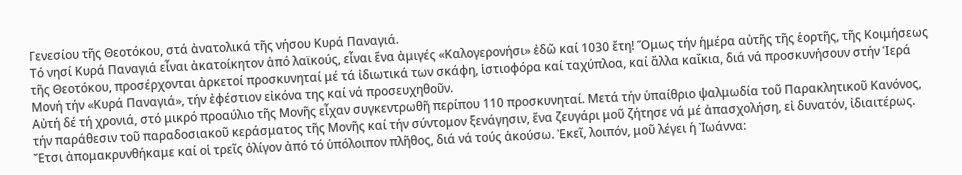Γενεσίου τῆς Θεοτόκου, στά ἀνατολικά τῆς νήσου Κυρά Παναγιά.
Τό νησί Κυρά Παναγιά εἶναι ἀκατοίκητον ἀπό λαϊκούς, εἶναι ἕνα ἀμιγές «Καλογερονήσι» ἐδῶ καί 1030 ἔτη! Ὅμως τήν ἡμέρα αὐτῆς τῆς ἑορτῆς, τῆς Κοιμήσεως τῆς Θεοτόκου, προσέρχονται ἀρκετοί προσκυνηταί μέ τά ἰδιωτικά των σκάφη, ἱστιοφόρα καί ταχύπλοα, καί ἄλλα καΐκια, διά νά προσκυνήσουν στήν Ἱερά Μονή τήν «Κυρά Παναγιά», τήν ἐφέστιον εἰκόνα της καί νά προσευχηθοῦν.
Αὐτή δέ τή χρονιά, στό μικρό προαύλιο τῆς Μονῆς εἶχαν συγκεντρωθῆ περίπου 110 προσκυνηταί. Μετά τήν ὑπαίθριο ψαλμωδία τοῦ Παρακλητικοῦ Κανόνος, τήν παράθεσιν τοῦ παραδοσιακοῦ κεράσματος τῆς Μονῆς καί τήν σύντομον ξενάγησιν, ἕνα ζευγάρι μοῦ ζήτησε νά μέ ἀπασχολήση, εἰ δυνατόν, ἰδιαιτέρως. Ἔτσι ἀπομακρυνθήκαμε καί οἱ τρεῖς ὀλίγον ἀπό τό ὑπόλοιπον πλῆθος, διά νά τούς ἀκούσω. Ἐκεῖ, λοιπόν, μοῦ λέγει ἡ Ἰωάννα: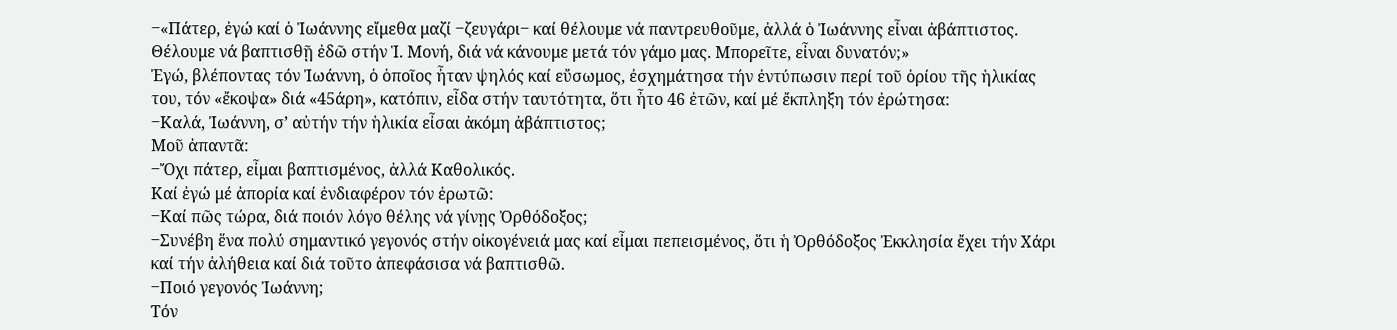‒«Πάτερ, ἐγώ καί ὁ Ἰωάννης εἴμεθα μαζί ‒ζευγάρι‒ καί θέλουμε νά παντρευθοῦμε, ἀλλά ὁ Ἰωάννης εἶναι ἀβάπτιστος. Θέλουμε νά βαπτισθῇ ἐδῶ στήν Ἱ. Μονή, διά νά κάνουμε μετά τόν γάμο μας. Μπορεῖτε, εἶναι δυνατόν;»
Ἐγώ, βλέποντας τόν Ἰωάννη, ὁ ὁποῖος ἦταν ψηλός καί εὔσωμος, ἐσχημάτησα τήν ἐντύπωσιν περί τοῦ ὁρίου τῆς ἡλικίας του, τόν «ἔκοψα» διά «45άρη», κατόπιν, εἶδα στήν ταυτότητα, ὅτι ἦτο 46 ἐτῶν, καί μέ ἔκπληξη τόν ἐρώτησα:
‒Καλά, Ἰωάννη, σ’ αὐτήν τήν ἡλικία εἶσαι ἀκόμη ἀβάπτιστος;
Μοῦ ἀπαντᾶ:
‒Ὄχι πάτερ, εἶμαι βαπτισμένος, ἀλλά Καθολικός.
Καί ἐγώ μέ ἀπορία καί ἐνδιαφέρον τόν ἐρωτῶ:
‒Καί πῶς τώρα, διά ποιόν λόγο θέλης νά γίνῃς Ὀρθόδοξος;
‒Συνέβη ἕνα πολύ σημαντικό γεγονός στήν οἰκογένειά μας καί εἶμαι πεπεισμένος, ὅτι ἡ Ὀρθόδοξος Ἐκκλησία ἔχει τήν Χάρι καί τήν ἀλήθεια καί διά τοῦτο ἀπεφάσισα νά βαπτισθῶ.
‒Ποιό γεγονός Ἰωάννη;
Τόν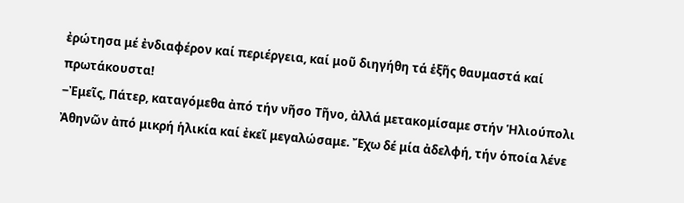ἐρώτησα μέ ἐνδιαφέρον καί περιέργεια, καί μοῦ διηγήθη τά ἑξῆς θαυμαστά καί πρωτάκουστα!
‒Ἐμεῖς, Πάτερ, καταγόμεθα ἀπό τήν νῆσο Τῆνο, ἀλλά μετακομίσαμε στήν Ἡλιούπολι Ἀθηνῶν ἀπό μικρή ἡλικία καί ἐκεῖ μεγαλώσαμε. Ἔχω δέ μία ἀδελφή, τήν ὁποία λένε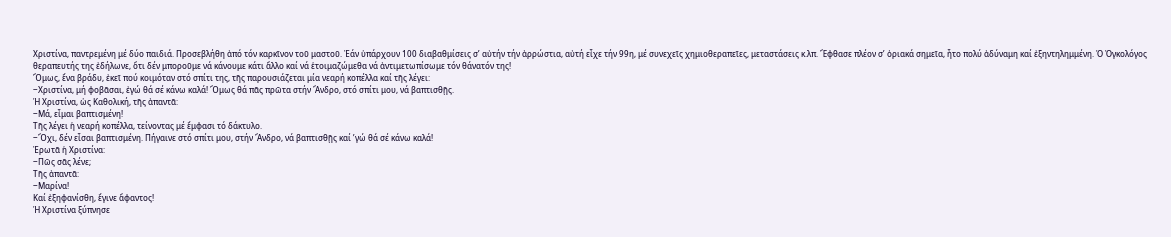Χριστίνα, παντρεμένη μέ δύο παιδιά. Προσεβλήθη ἀπό τόν καρκῖνον τοῦ μαστοῦ. Ἐάν ὑπάρχουν 100 διαβαθμίσεις σ’ αὐτήν τήν ἀρρώστια, αὐτή εἶχε τήν 99η, μέ συνεχεῖς χημιοθεραπεῖες, μεταστάσεις κ.λπ. Ἔφθασε πλέον σ’ ὁριακά σημεῖα, ἦτο πολύ ἀδύναμη καί ἐξηντηλημμένη. Ὁ Ὀγκολόγος θεραπευτής της ἐδήλωνε, ὅτι δέν μποροῦμε νά κάνουμε κάτι ἄλλο καί νά ἑτοιμαζώμεθα νά ἀντιμετωπίσωμε τόν θάνατόν της!
Ὅμως, ἕνα βράδυ, ἐκεῖ πού κοιμόταν στό σπίτι της, τῆς παρουσιάζεται μία νεαρή κοπέλλα καί τῆς λέγει:
‒Χριστίνα, μή φοβᾶσαι, ἐγώ θά σέ κάνω καλά! Ὅμως θά πᾶς πρῶτα στήν Ἄνδρο, στό σπίτι μου, νά βαπτισθῇς.
Ἡ Χριστίνα, ὡς Καθολική, τῆς ἀπαντᾶ:
‒Μά, εἶμαι βαπτισμένη!
Τῆς λέγει ἡ νεαρή κοπέλλα, τείνοντας μέ ἔμφασι τό δάκτυλο.
‒Ὄχι, δέν εἶσαι βαπτισμένη. Πήγαινε στό σπίτι μου, στήν Ἄνδρο, νά βαπτισθῇς καί ’γώ θά σέ κάνω καλά!
Ἐρωτᾶ ἡ Χριστίνα:
‒Πῶς σᾶς λένε;
Τῆς ἀπαντᾶ:
‒Μαρίνα!
Καί ἐξηφανίσθη, ἔγινε ἄφαντος!
Ἡ Χριστίνα ξύπνησε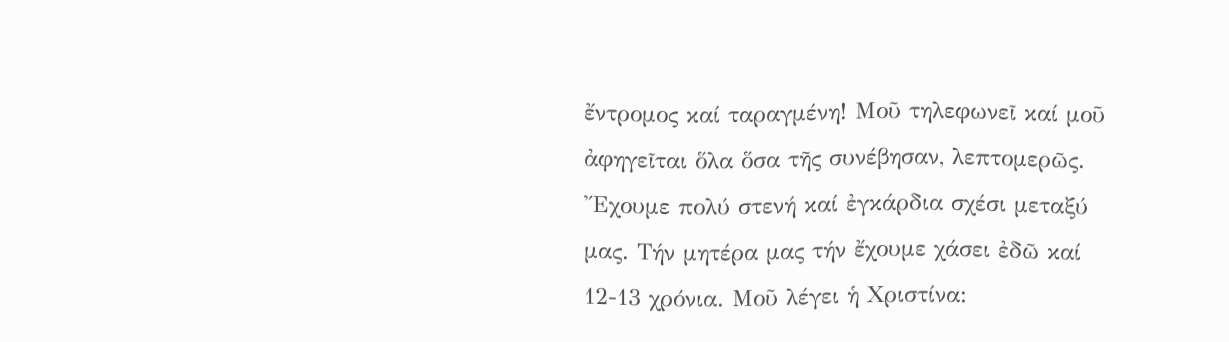ἔντρομος καί ταραγμένη! Μοῦ τηλεφωνεῖ καί μοῦ ἀφηγεῖται ὅλα ὅσα τῆς συνέβησαν, λεπτομερῶς. Ἔχουμε πολύ στενή καί ἐγκάρδια σχέσι μεταξύ μας. Τήν μητέρα μας τήν ἔχουμε χάσει ἐδῶ καί 12-13 χρόνια. Μοῦ λέγει ἡ Χριστίνα: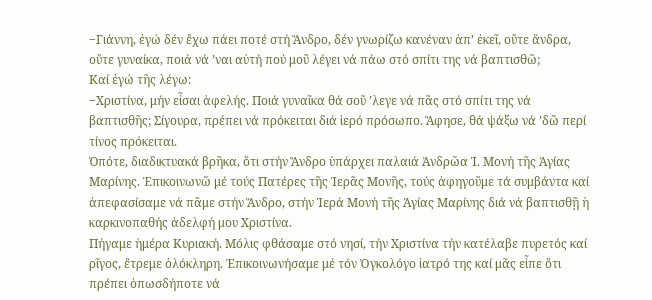‒Γιάννη, ἐγώ δέν ἔχω πάει ποτέ στή Ἄνδρο, δέν γνωρίζω κανέναν ἀπ’ ἐκεῖ, οὔτε ἄνδρα, οὔτε γυναίκα, ποιά νά ’ναι αὐτή πού μοῦ λέγει νά πάω στό σπίτι της νά βαπτισθῶ;
Καί ἐγώ τῆς λέγω:
‒Χριστίνα, μήν εἶσαι ἀφελής. Ποιά γυναῖκα θά σοῦ ’λεγε νά πᾶς στό σπίτι της νά βαπτισθῆς; Σίγουρα, πρέπει νά πρόκειται διά ἱερό πρόσωπο. Ἄφησε, θά ψάξω νά ’δῶ περί τίνος πρόκειται.
Ὁπότε, διαδικτυακά βρῆκα, ὅτι στήν Ἄνδρο ὑπάρχει παλαιά Ἀνδρῶα Ἱ. Μονή τῆς Ἁγίας Μαρίνης. Ἐπικοινωνῶ μέ τούς Πατέρες τῆς Ἱερᾶς Μονῆς, τούς ἀφηγοῦμε τά συμβάντα καί ἀπεφασίσαμε νά πᾶμε στήν Ἄνδρο, στήν Ἱερά Μονή τῆς Ἁγίας Μαρίνης διά νά βαπτισθῇ ἡ καρκινοπαθής ἀδελφή μου Χριστίνα.
Πήγαμε ἡμέρα Κυριακή. Μόλις φθάσαμε στό νησί, τήν Χριστίνα τήν κατέλαβε πυρετός καί ρῖγος, ἔτρεμε ὁλόκληρη. Ἐπικοινωνήσαμε μέ τόν Ὀγκολόγο ἰατρό της καί μᾶς εἶπε ὅτι πρέπει ὁπωσδήποτε νά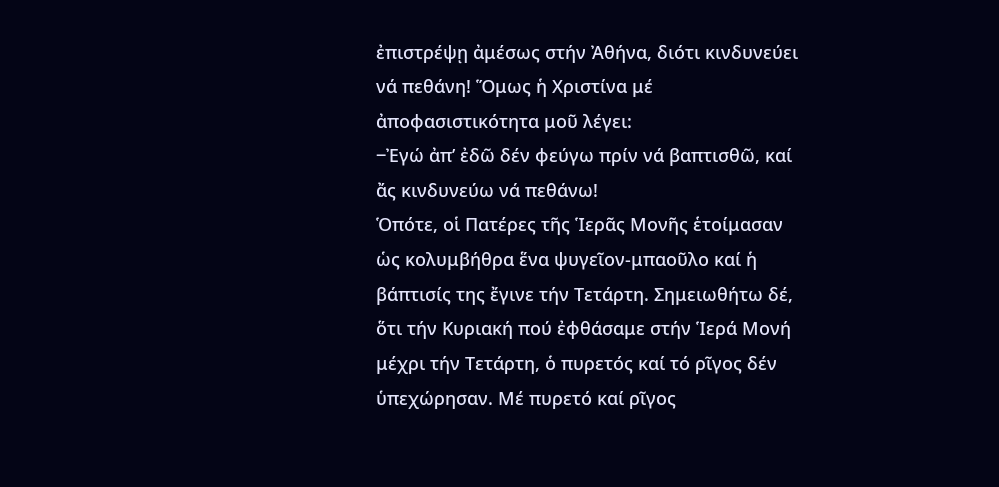ἐπιστρέψῃ ἀμέσως στήν Ἀθήνα, διότι κινδυνεύει νά πεθάνη! Ὅμως ἡ Χριστίνα μέ ἀποφασιστικότητα μοῦ λέγει:
‒Ἐγώ ἀπ’ ἐδῶ δέν φεύγω πρίν νά βαπτισθῶ, καί ἄς κινδυνεύω νά πεθάνω!
Ὁπότε, οἱ Πατέρες τῆς Ἱερᾶς Μονῆς ἑτοίμασαν ὡς κολυμβήθρα ἕνα ψυγεῖον-μπαοῦλο καί ἡ βάπτισίς της ἔγινε τήν Τετάρτη. Σημειωθήτω δέ, ὅτι τήν Κυριακή πού ἐφθάσαμε στήν Ἱερά Μονή μέχρι τήν Τετάρτη, ὁ πυρετός καί τό ρῖγος δέν ὑπεχώρησαν. Μέ πυρετό καί ρῖγος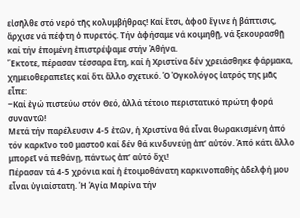εἰσῆλθε στό νερό τῆς κολυμβήθρας! Καί ἔτσι, ἀφοῦ ἔγινε ἡ βάπτισις, ἄρχισε νά πέφτη ὁ πυρετός. Τήν ἀφήσαμε νά κοιμηθῇ, νά ξεκουρασθῇ καί τήν ἑπομένη ἐπιστρέψαμε στήν Ἀθήνα.
Ἔκτοτε, πέρασαν τέσσαρα ἔτη, καί ἡ Χριστίνα δέν χρειάσθηκε φάρμακα, χημειοθεραπεῖες καί ὅτι ἄλλο σχετικό. Ὁ Ὀγκολόγος ἰατρός της μᾶς εἶπε:
‒Καί ἐγώ πιστεύω στόν Θεό, ἀλλά τέτοιο περιστατικό πρώτη φορά συναντῶ!
Μετά τήν παρέλευσιν 4-5 ἐτῶν, ἡ Χριστίνα θά εἶναι θωρακισμένη ἀπό τόν καρκῖνο τοῦ μαστοῦ καί δέν θά κινδυνεύῃ ἀπ’ αὐτόν. Ἀπό κάτι ἄλλο μπορεῖ νά πεθάνῃ, πάντως ἀπ’ αὐτό ὄχι!
Πέρασαν τά 4-5 χρόνια καί ἡ ἑτοιμοθάνατη καρκινοπαθὴς ἀδελφή μου εἶναι ὑγιαίστατη. Ἡ Ἁγία Μαρίνα τήν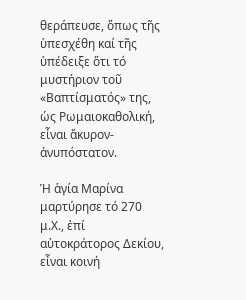θεράπευσε, ὅπως τῆς ὑπεσχέθη καί τῆς ὑπέδειξε ὅτι τό μυστήριον τοῦ «Βαπτίσματός» της, ὡς Ρωμαιοκαθολική, εἶναι ἄκυρον-ἀνυπόστατον.

Ἡ ἁγία Μαρίνα μαρτύρησε τό 270 μ.Χ., ἐπί αὐτοκράτορος Δεκίου, εἶναι κοινή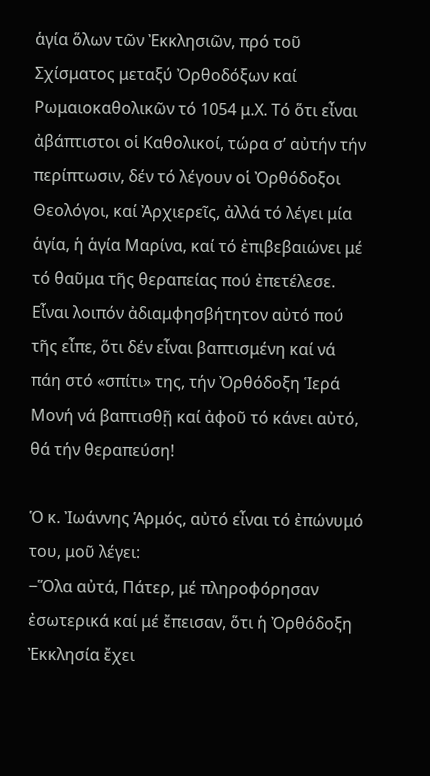ἁγία ὅλων τῶν Ἐκκλησιῶν, πρό τοῦ Σχίσματος μεταξύ Ὀρθοδόξων καί Ρωμαιοκαθολικῶν τό 1054 μ.Χ. Τό ὅτι εἶναι ἀβάπτιστοι οἱ Καθολικοί, τώρα σ’ αὐτήν τήν περίπτωσιν, δέν τό λέγουν οἱ Ὀρθόδοξοι Θεολόγοι, καί Ἀρχιερεῖς, ἀλλά τό λέγει μία ἁγία, ἡ ἁγία Μαρίνα, καί τό ἐπιβεβαιώνει μέ τό θαῦμα τῆς θεραπείας πού ἐπετέλεσε. Εἶναι λοιπόν ἀδιαμφησβήτητον αὐτό πού τῆς εἶπε, ὅτι δέν εἶναι βαπτισμένη καί νά πάη στό «σπίτι» της, τήν Ὀρθόδοξη Ἱερά Μονή νά βαπτισθῇ καί ἀφοῦ τό κάνει αὐτό, θά τήν θεραπεύση!

Ὁ κ. Ἰωάννης Ἁρμός, αὐτό εἶναι τό ἐπώνυμό του, μοῦ λέγει:
‒Ὅλα αὐτά, Πάτερ, μέ πληροφόρησαν ἐσωτερικά καί μέ ἔπεισαν, ὅτι ἡ Ὀρθόδοξη Ἐκκλησία ἔχει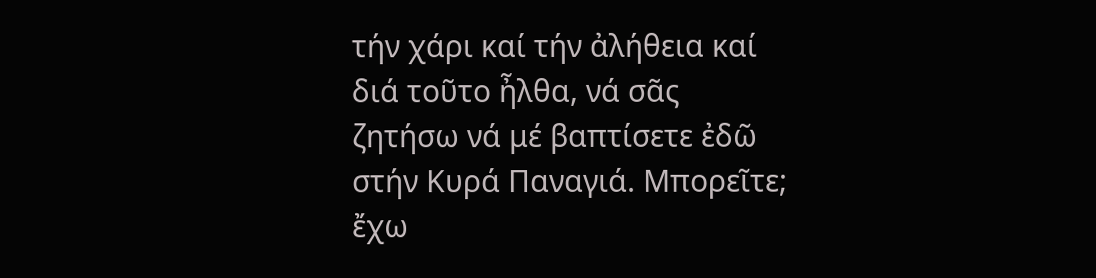τήν χάρι καί τήν ἀλήθεια καί διά τοῦτο ἦλθα, νά σᾶς ζητήσω νά μέ βαπτίσετε ἐδῶ στήν Κυρά Παναγιά. Μπορεῖτε; ἔχω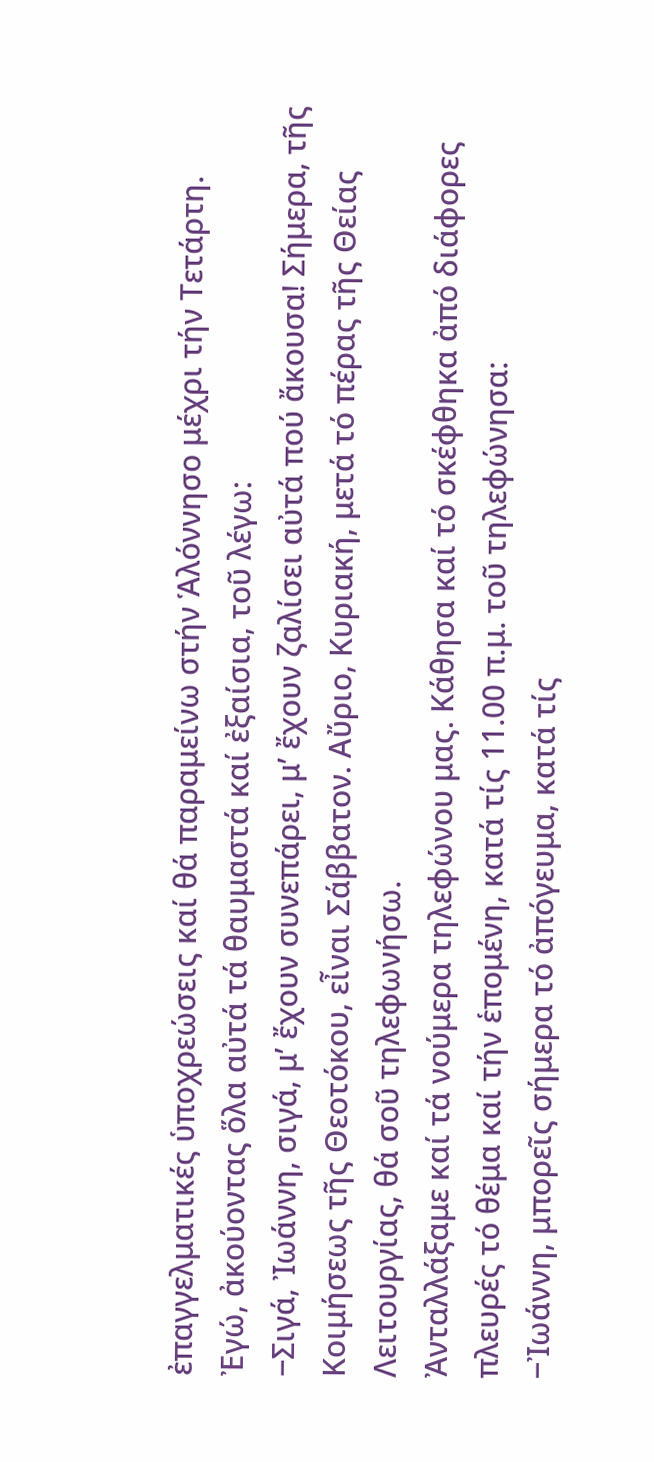ἐπαγγελματικές ὑποχρεώσεις καί θά παραμείνω στήν Ἁλόννησο μέχρι τήν Τετάρτη.
Ἐγώ, ἀκούοντας ὅλα αὐτά τά θαυμαστά καί ἐξαίσια, τοῦ λέγω:
‒Σιγά, Ἰωάννη, σιγά, μ’ ἔχουν συνεπάρει, μ’ ἔχουν ζαλίσει αὐτά πού ἄκουσα! Σήμερα, τῆς Κοιμήσεως τῆς Θεοτόκου, εἶναι Σάββατον. Αὔριο, Κυριακή, μετά τό πέρας τῆς Θείας Λειτουργίας, θά σοῦ τηλεφωνήσω.
Ἀνταλλάξαμε καί τά νούμερα τηλεφώνου μας. Κάθησα καί τό σκέφθηκα ἀπό διάφορες πλευρές τό θέμα καί τήν ἑπομένη, κατά τίς 11.00 π.μ. τοῦ τηλεφώνησα:
‒Ἰωάννη, μπορεῖς σήμερα τό ἀπόγευμα, κατά τίς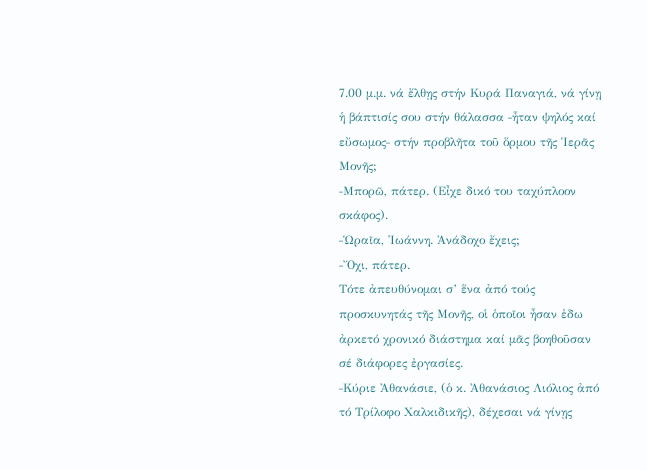7.00 μ.μ. νά ἔλθῃς στήν Κυρά Παναγιά, νά γίνῃ ἡ βάπτισίς σου στήν θάλασσα ‒ἦταν ψηλός καί εὔσωμος‒ στήν προβλῆτα τοῦ ὅρμου τῆς Ἱερᾶς Μονῆς;
‒Μπορῶ, πάτερ. (Εἶχε δικό του ταχύπλοον σκάφος).
‒Ὡραῖα, Ἰωάννη. Ἀνάδοχο ἔχεις;
‒Ὄχι, πάτερ.
Τότε ἀπευθύνομαι σ’ ἕνα ἀπό τούς προσκυνητάς τῆς Μονῆς, οἱ ὁποῖοι ἦσαν ἐδω ἀρκετό χρονικό διάστημα καί μᾶς βοηθοῦσαν σέ διάφορες ἐργασίες.
‒Κύριε Ἀθανάσιε, (ὁ κ. Ἀθανάσιος Λιόλιος ἀπό τό Τρίλοφο Χαλκιδικῆς), δέχεσαι νά γίνῃς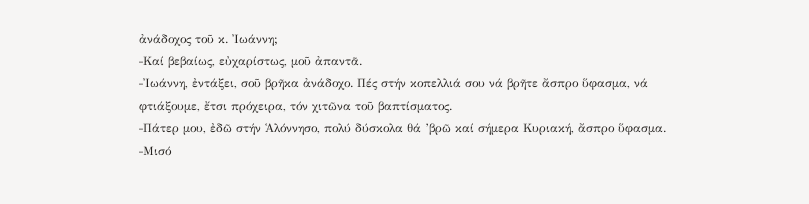ἀνάδοχος τοῦ κ. Ἰωάννη;
‒Καί βεβαίως, εὐχαρίστως, μοῦ ἀπαντᾶ.
‒Ἰωάννη, ἐντάξει, σοῦ βρῆκα ἀνάδοχο. Πές στήν κοπελλιά σου νά βρῆτε ἄσπρο ὕφασμα, νά φτιάξουμε, ἔτσι πρόχειρα, τόν χιτῶνα τοῦ βαπτίσματος.
‒Πάτερ μου, ἐδῶ στήν Ἁλόννησο, πολύ δύσκολα θά ’βρῶ καί σήμερα Κυριακή, ἄσπρο ὕφασμα.
‒Μισό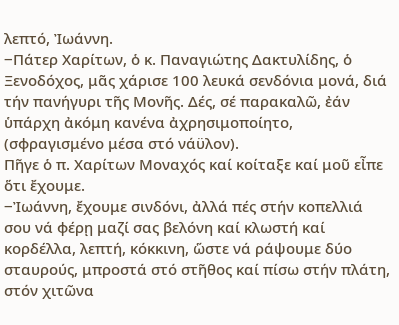λεπτό, Ἰωάννη.
‒Πάτερ Χαρίτων, ὁ κ. Παναγιώτης Δακτυλίδης, ὁ Ξενοδόχος, μᾶς χάρισε 100 λευκά σενδόνια μονά, διά τήν πανήγυρι τῆς Μονῆς. Δές, σέ παρακαλῶ, ἐάν ὑπάρχη ἀκόμη κανένα ἀχρησιμοποίητο, (σφραγισμένο μέσα στό νάϋλον).
Πῆγε ὁ π. Χαρίτων Μοναχός καί κοίταξε καί μοῦ εἶπε ὅτι ἔχουμε.
‒Ἰωάννη, ἔχουμε σινδόνι, ἀλλά πές στήν κοπελλιά σου νά φέρῃ μαζί σας βελόνη καί κλωστή καί κορδέλλα, λεπτή, κόκκινη, ὥστε νά ράψουμε δύο σταυρούς, μπροστά στό στῆθος καί πίσω στήν πλάτη, στόν χιτῶνα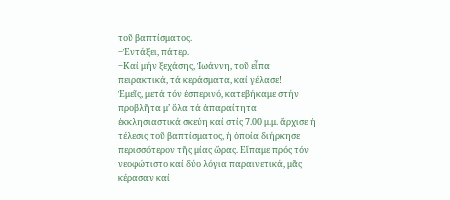τοῦ βαπτίσματος.
‒Ἐντάξει, πάτερ.
‒Καί μήν ξεχάσης, Ἰωάννη, τοῦ εἶπα πειρακτικά, τά κεράσματα, καί γέλασε!
Ἐμεῖς, μετά τόν ἑσπερινό, κατεβήκαμε στήν προβλῆτα μ’ ὅλα τά ἀπαραίτητα ἐκκλησιαστικά σκεύη καί στίς 7.00 μ.μ. ἄρχισε ἡ τέλεσις τοῦ βαπτίσματος, ἡ ὁποία διήρκησε περισσότερον τῆς μίας ὥρας. Εἴπαμε πρός τόν νεοφώτιστο καί δύο λόγια παραινετικά, μᾶς κέρασαν καί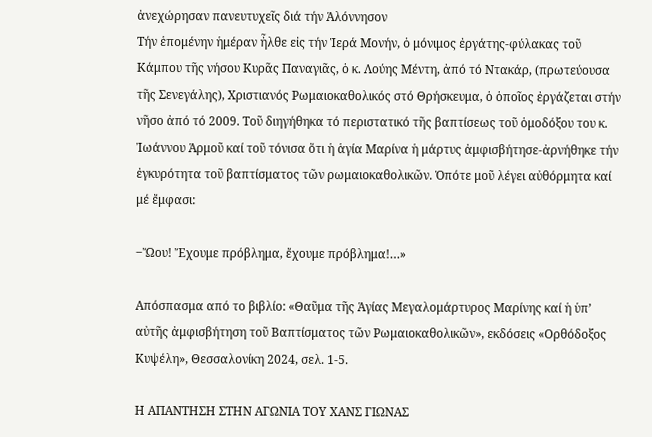ἀνεχώρησαν πανευτυχεῖς διά τήν Ἁλόννησον
Τήν ἑπομένην ἡμέραν ἦλθε εἰς τήν Ἱερά Μονήν, ὁ μόνιμος ἐργάτης-φύλακας τοῦ Κάμπου τῆς νήσου Κυρᾶς Παναγιᾶς, ὁ κ. Λούης Μέντη, ἀπό τό Ντακάρ, (πρωτεύουσα τῆς Σενεγάλης), Χριστιανός Ρωμαιοκαθολικός στό Θρήσκευμα, ὁ ὁποῖος ἐργάζεται στήν νῆσο ἀπό τό 2009. Τοῦ διηγήθηκα τό περιστατικό τῆς βαπτίσεως τοῦ ὁμοδόξου του κ. Ἰωάννου Ἁρμοῦ καί τοῦ τόνισα ὅτι ἡ ἁγία Μαρίνα ἡ μάρτυς ἀμφισβήτησε-ἀρνήθηκε τήν ἐγκυρότητα τοῦ βαπτίσματος τῶν ρωμαιοκαθολικῶν. Ὁπότε μοῦ λέγει αὐθόρμητα καί μέ ἔμφασι:

‒Ὤου! Ἔχουμε πρόβλημα, ἔχουμε πρόβλημα!…»

Απόσπασμα από το βιβλίο: «Θαῦμα τῆς Ἁγίας Μεγαλομάρτυρος Μαρίνης καί ἡ ὑπ’ αὐτῆς ἀμφισβήτηση τοῦ Βαπτίσματος τῶν Ρωμαιοκαθολικῶν», εκδόσεις «Ορθόδοξος Κυψέλη», Θεσσαλονίκη 2024, σελ. 1-5.

Η ΑΠΑΝΤΗΣΗ ΣΤΗΝ ΑΓΩΝΙΑ ΤΟΥ ΧΑΝΣ ΓΙΩΝΑΣ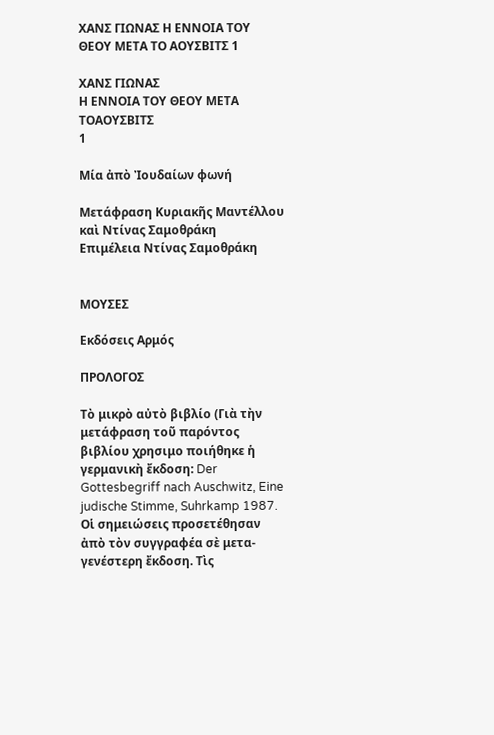ΧΑΝΣ ΓΙΩΝΑΣ Η ΕΝΝΟΙΑ ΤΟΥ ΘΕΟΥ ΜΕΤΑ ΤΟ ΑΟΥΣΒΙΤΣ 1

ΧΑΝΣ ΓΙΩΝΑΣ
Η ΕΝΝΟΙΑ ΤΟΥ ΘΕΟΥ ΜΕΤΑ ΤΟΑΟΥΣΒΙΤΣ
1

Μία ἀπὸ Ἰουδαίων φωνή

Μετάφραση Κυριακῆς Μαντέλλου καὶ Ντίνας Σαμοθράκη
Επιμέλεια Ντίνας Σαμοθράκη


ΜΟΥΣΕΣ

Εκδόσεις Αρμός

ΠΡΟΛΟΓΟΣ

Τὸ μικρὸ αὐτὸ βιβλίο (Γιὰ τὴν μετάφραση τοῦ παρόντος βιβλίου χρησιμο ποιήθηκε ἡ γερμανικὴ ἔκδοση: Der Gottesbegriff nach Auschwitz, Eine judische Stimme, Suhrkamp 1987. Οἱ σημειώσεις προσετέθησαν ἀπὸ τὸν συγγραφέα σὲ μετα-γενέστερη ἔκδοση. Τὶς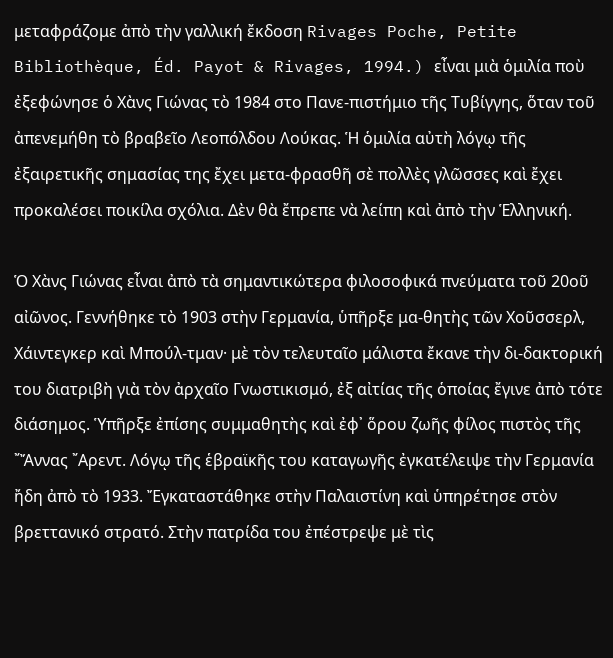μεταφράζομε ἀπὸ τὴν γαλλική ἔκδοση Rivages Poche, Petite Bibliothèque, Éd. Payot & Rivages, 1994.) εἶναι μιὰ ὁμιλία ποὺ ἐξεφώνησε ὁ Χὰνς Γιώνας τὸ 1984 στο Πανε-πιστήμιο τῆς Τυβίγγης, ὅταν τοῦ ἀπενεμήθη τὸ βραβεῖο Λεοπόλδου Λούκας. Ἡ ὁμιλία αὐτὴ λόγῳ τῆς ἐξαιρετικῆς σημασίας της ἔχει μετα-φρασθῆ σὲ πολλὲς γλῶσσες καὶ ἔχει προκαλέσει ποικίλα σχόλια. Δὲν θὰ ἔπρεπε νὰ λείπη καὶ ἀπὸ τὴν Ἑλληνική.

Ὁ Χὰνς Γιώνας εἶναι ἀπὸ τὰ σημαντικώτερα φιλοσοφικά πνεύματα τοῦ 20οῦ αἰῶνος. Γεννήθηκε τὸ 1903 στὴν Γερμανία, ὑπῆρξε μα-θητὴς τῶν Χοῦσσερλ, Χάιντεγκερ καὶ Μπούλ-τμαν· μὲ τὸν τελευταῖο μάλιστα ἔκανε τὴν δι-δακτορική του διατριβὴ γιὰ τὸν ἀρχαῖο Γνωστικισμό, ἐξ αἰτίας τῆς ὁποίας ἔγινε ἀπὸ τότε διάσημος. Ὑπῆρξε ἐπίσης συμμαθητὴς καὶ ἐφ᾽ ὅρου ζωῆς φίλος πιστὸς τῆς ῎Ἄννας ῎Αρεντ. Λόγῳ τῆς ἑβραϊκῆς του καταγωγῆς ἐγκατέλειψε τὴν Γερμανία ἤδη ἀπὸ τὸ 1933. Ἔγκαταστάθηκε στὴν Παλαιστίνη καὶ ὑπηρέτησε στὸν βρεττανικό στρατό. Στὴν πατρίδα του ἐπέστρεψε μὲ τὶς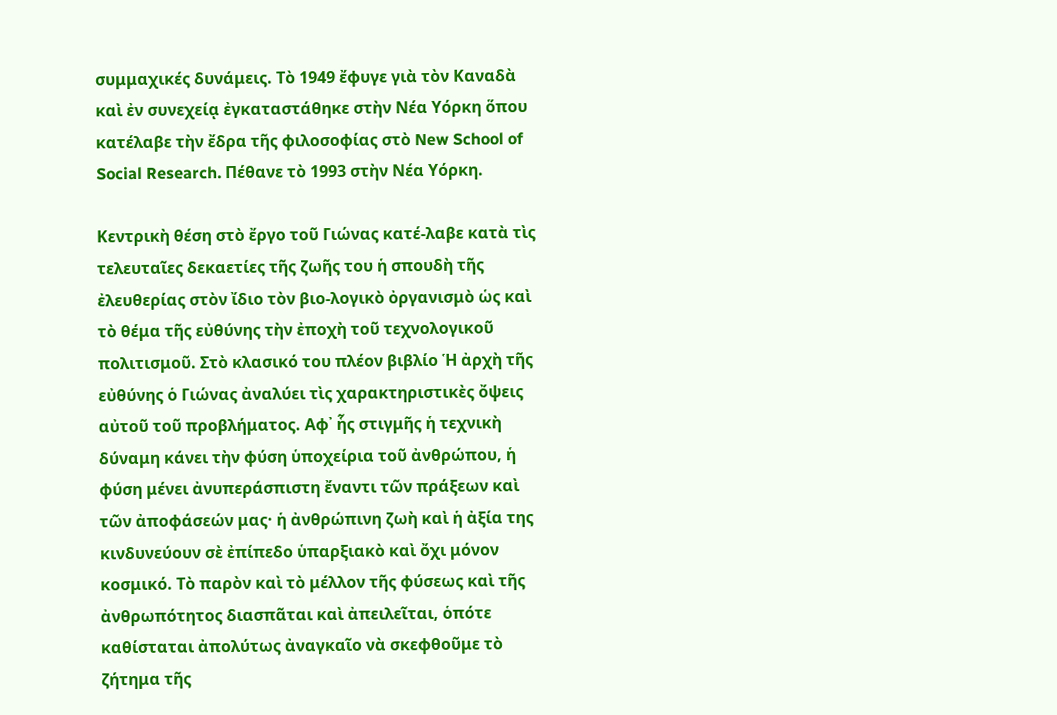συμμαχικές δυνάμεις. Τὸ 1949 ἔφυγε γιὰ τὸν Καναδὰ καὶ ἐν συνεχείᾳ ἐγκαταστάθηκε στὴν Νέα Υόρκη ὅπου κατέλαβε τὴν ἔδρα τῆς φιλοσοφίας στὸ New School of Social Research. Πέθανε τὸ 1993 στὴν Νέα Υόρκη.

Κεντρικὴ θέση στὸ ἔργο τοῦ Γιώνας κατέ-λαβε κατὰ τὶς τελευταῖες δεκαετίες τῆς ζωῆς του ἡ σπουδὴ τῆς ἐλευθερίας στὸν ἴδιο τὸν βιο-λογικὸ ὀργανισμὸ ὡς καὶ τὸ θέμα τῆς εὐθύνης τὴν ἐποχὴ τοῦ τεχνολογικοῦ πολιτισμοῦ. Στὸ κλασικό του πλέον βιβλίο Ἡ ἀρχὴ τῆς εὐθύνης ὁ Γιώνας ἀναλύει τὶς χαρακτηριστικὲς ὄψεις αὐτοῦ τοῦ προβλήματος. Αφ᾿ ἧς στιγμῆς ἡ τεχνικὴ δύναμη κάνει τὴν φύση ὑποχείρια τοῦ ἀνθρώπου, ἡ φύση μένει ἀνυπεράσπιστη ἔναντι τῶν πράξεων καὶ τῶν ἀποφάσεών μας· ἡ ἀνθρώπινη ζωὴ καὶ ἡ ἀξία της κινδυνεύουν σὲ ἐπίπεδο ὑπαρξιακὸ καὶ ὄχι μόνον κοσμικό. Τὸ παρὸν καὶ τὸ μέλλον τῆς φύσεως καὶ τῆς ἀνθρωπότητος διασπᾶται καὶ ἀπειλεῖται, ὁπότε καθίσταται ἀπολύτως ἀναγκαῖο νὰ σκεφθοῦμε τὸ ζήτημα τῆς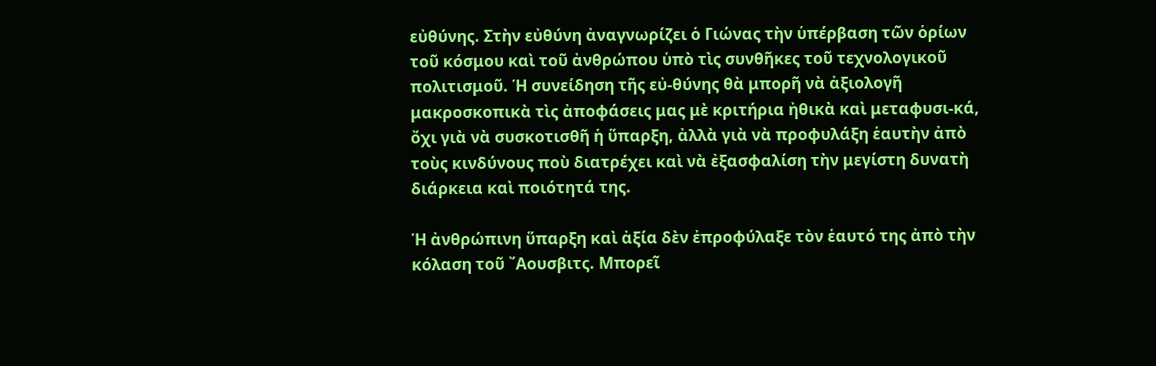εὐθύνης. Στὴν εὐθύνη ἀναγνωρίζει ὁ Γιώνας τὴν ὑπέρβαση τῶν ὁρίων τοῦ κόσμου καὶ τοῦ ἀνθρώπου ὑπὸ τὶς συνθῆκες τοῦ τεχνολογικοῦ πολιτισμοῦ. Ἡ συνείδηση τῆς εὐ-θύνης θὰ μπορῆ νὰ ἀξιολογῆ μακροσκοπικὰ τὶς ἀποφάσεις μας μὲ κριτήρια ἠθικὰ καὶ μεταφυσι-κά, ὄχι γιὰ νὰ συσκοτισθῆ ἡ ὕπαρξη, ἀλλὰ γιὰ νὰ προφυλάξη ἑαυτὴν ἀπὸ τοὺς κινδύνους ποὺ διατρέχει καὶ νὰ ἐξασφαλίση τὴν μεγίστη δυνατὴ διάρκεια καὶ ποιότητά της.

Ἡ ἀνθρώπινη ὕπαρξη καὶ ἀξία δὲν ἐπροφύλαξε τὸν ἑαυτό της ἀπὸ τὴν κόλαση τοῦ ῎Αουσβιτς. Μπορεῖ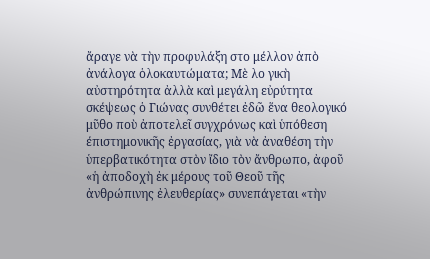ἄραγε νὰ τὴν προφυλάξη στο μέλλον ἀπὸ ἀνάλογα ὁλοκαυτώματα; Μὲ λο γικὴ αὐστηρότητα ἀλλὰ καὶ μεγάλη εὐρύτητα σκέψεως ὁ Γιώνας συνθέτει ἐδῶ ἕνα θεολογικό μῦθο ποὺ ἀποτελεῖ συγχρόνως καὶ ὑπόθεση έπιστημονικῆς ἐργασίας, γιὰ νὰ ἀναθέση τὴν ὑπερβατικότητα στὸν ἴδιο τὸν ἄνθρωπο, ἀφοῦ «ἡ ἀποδοχὴ ἐκ μέρους τοῦ Θεοῦ τῆς ἀνθρώπινης ἐλευθερίας» συνεπάγεται «τὴν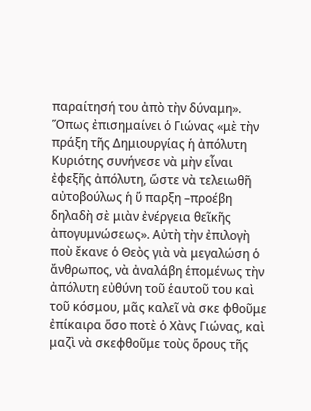παραίτησή του ἀπὸ τὴν δύναμη». Ὅπως ἐπισημαίνει ὁ Γιώνας «μὲ τὴν πράξη τῆς Δημιουργίας ἡ ἀπόλυτη Κυριότης συνήνεσε νὰ μὴν εἶναι ἐφεξῆς ἀπόλυτη, ὥστε νὰ τελειωθῆ αὐτοβούλως ἡ ὕ παρξη –προέβη δηλαδὴ σὲ μιὰν ἐνέργεια θεῖκῆς ἀπογυμνώσεως». Αὐτὴ τὴν ἐπιλογὴ ποὺ ἔκανε ὁ Θεὸς γιὰ νὰ μεγαλώση ὁ ἄνθρωπος, νὰ ἀναλάβη ἑπομένως τὴν ἀπόλυτη εὐθύνη τοῦ ἑαυτοῦ του καὶ τοῦ κόσμου, μᾶς καλεῖ νὰ σκε φθοῦμε ἐπίκαιρα ὅσο ποτὲ ὁ Χὰνς Γιώνας, καὶ μαζὶ νὰ σκεφθοῦμε τοὺς ὅρους τῆς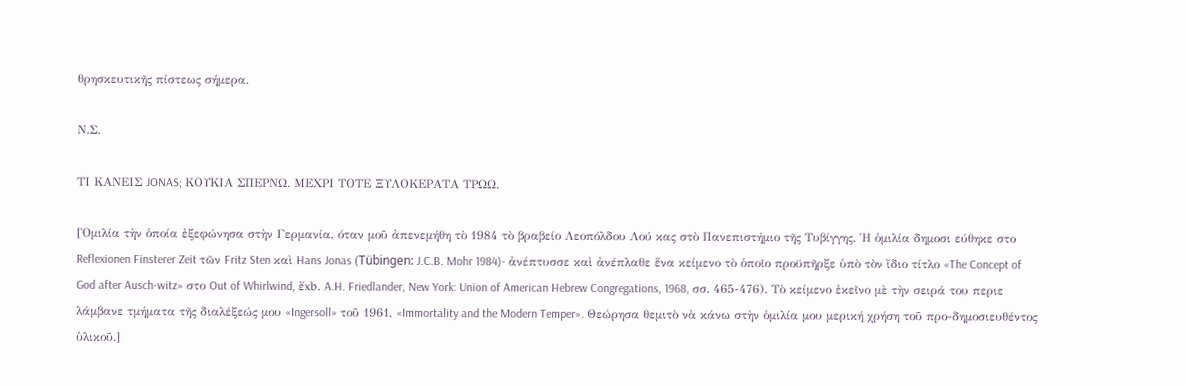θρησκευτικῆς πίστεως σήμερα.

Ν.Σ.

ΤΙ ΚΑΝΕΙΣ JONAS; ΚΟΥΚΙΑ ΣΠΕΡΝΩ. ΜΕΧΡΙ ΤΟΤΕ ΞΥΛΟΚΕΡΑΤΑ ΤΡΩΩ.

[Ὁμιλία τὴν ὁποία ἐξεφώνησα στὴν Γερμανία, όταν μοῦ ἀπενεμήθη τὸ 1984 τὸ βραβείο Λεοπόλδου Λού κας στὸ Πανεπιστήμιο τῆς Τυβίγγης. Ἡ ὁμιλία δημοσι εύθηκε στο Reflexionen Finsterer Zeit τῶν Fritz Sten καὶ Hans Jonas (Tübingen: J.C.B. Mohr 1984)- ἀνέπτυσσε καὶ ἀνέπλαθε ἕνα κείμενο τὸ ὁποῖο προϋπῆρξε ὑπὸ τὸν ἴδιο τίτλο «The Concept of God after Ausch-witz» στο Out of Whirlwind, ἔxb. A.H. Friedlander, New York: Union of American Hebrew Congregations, 1968, σσ. 465-476). Τὸ κείμενο ἐκεῖνο μὲ τὴν σειρά του περιε λάμβανε τμήματα τῆς διαλέξεώς μου «Ingersoll» τοῦ 1961, «Immortality and the Modern Temper». Θεώρησα θεμιτὸ νὰ κάνω στὴν ὁμιλία μου μερική χρήση τοῦ προ-δημοσιευθέντος ὑλικοῦ.]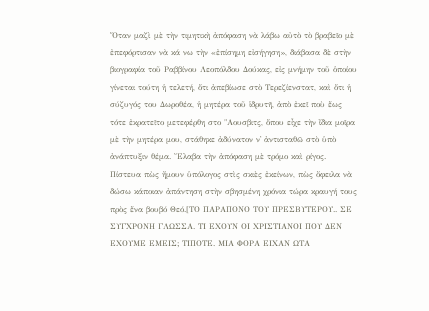Ὅταν μαζὶ μὲ τὴν τιμητικὴ ἀπόφαση νὰ λάβω αὐτὸ τὸ βραβεῖο μὲ ἐπεφόρτισαν νὰ κά νω τὴν «ἐπίσημη εἰσήγηση», διάβασα δὲ στὴν βιογραφία τοῦ Ραββίνου Λεοπόλδου Δούκας, εἰς μνήμην τοῦ ὁποίου γίνεται τούτη ἡ τελετή, ὅτι ἀπεβίωσε στὸ Τερεζίενστατ, καὶ ὅτι ἡ σύζυγός του Δωροθέα, ἡ μητέρα τοῦ ἱδρυτῆ, ἀπὸ ἐκεῖ ποὺ ἕως τότε ἐκρατεῖτο μετεφέρθη στο "Αουσβιτς, ὅπου εἶχε τὴν ἴδια μοῖρα μὲ τὴν μητέρα μου, στάθηκε ἀδύνατον ν᾿ ἀντισταθῶ στὸ ὑπὸ ἀνάπτυξιν θέμα. Ἔλαβα τὴν ἀπόφαση μὲ τρόμο καὶ ρίγος. Πίστευα πὼς ἤμουν ὑπόλογος στὶς σκιὲς ἐκείνων, πὼς ὄφειλα νὰ δώσω κάποιαν ἀπάντηση στὴν σβησμένη χρόνια τώρα κραυγή τους πρὸς ἕνα βουβό Θεό.[ΤΟ ΠΑΡΑΠΟΝΟ ΤΟΥ ΠΡΕΣΒΥΤΕΡΟΥ.. ΣΕ ΣΥΓΧΡΟΝΗ ΓΛΩΣΣΑ. ΤΙ ΕΧΟΥΝ ΟΙ ΧΡΙΣΤΙΑΝΟΙ ΠΟΥ ΔΕΝ ΕΧΟΥΜΕ ΕΜΕΙΣ; ΤΙΠΟΤΕ. ΜΙΑ ΦΟΡΑ ΕΙΧΑΝ ΩΤΑ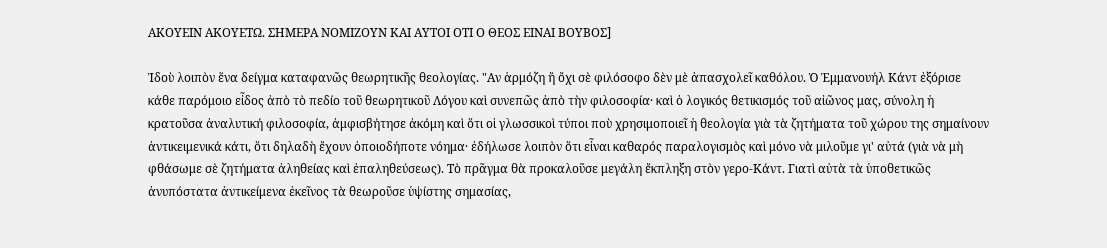ΑΚΟΥΕΙΝ ΑΚΟΥΕΤΩ. ΣΗΜΕΡΑ ΝΟΜΙΖΟΥΝ ΚΑΙ ΑΥΤΟΙ ΟΤΙ Ο ΘΕΟΣ ΕΙΝΑΙ ΒΟΥΒΟΣ]

Ἰδοὺ λοιπὸν ἕνα δείγμα καταφανῶς θεωρητικῆς θεολογίας. "Αν ἁρμόζη ἤ ὄχι σὲ φιλόσοφο δὲν μὲ ἀπασχολεῖ καθόλου. Ὁ Ἐμμανουήλ Κάντ ἐξόρισε κάθε παρόμοιο εἶδος ἀπὸ τὸ πεδίο τοῦ θεωρητικοῦ Λόγου καὶ συνεπῶς ἀπὸ τὴν φιλοσοφία· καὶ ὁ λογικός θετικισμός τοῦ αἰῶνος μας, σύνολη ἡ κρατοῦσα ἀναλυτική φιλοσοφία, ἀμφισβήτησε ἀκόμη καὶ ὅτι οἱ γλωσσικοὶ τύποι ποὺ χρησιμοποιεῖ ἡ θεολογία γιὰ τὰ ζητήματα τοῦ χώρου της σημαίνουν ἀντικειμενικά κάτι, ὅτι δηλαδὴ ἔχουν ὁποιοδήποτε νόημα· ἐδήλωσε λοιπὸν ὅτι εἶναι καθαρός παραλογισμὸς καὶ μόνο νὰ μιλοῦμε γι' αὐτά (γιὰ νὰ μὴ φθάσωμε σὲ ζητήματα ἀληθείας καὶ ἐπαληθεύσεως). Τὸ πρᾶγμα θὰ προκαλοῦσε μεγάλη ἔκπληξη στὸν γερο-Κάντ. Γιατὶ αὐτὰ τὰ ὑποθετικῶς ἀνυπόστατα ἀντικείμενα ἐκεῖνος τὰ θεωροῦσε ὑψίστης σημασίας,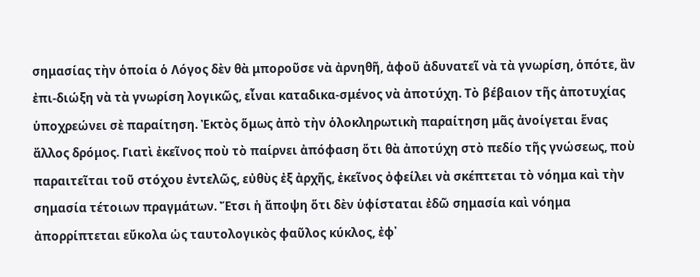σημασίας τὴν ὁποία ὁ Λόγος δὲν θὰ μποροῦσε νὰ ἀρνηθῆ, ἀφοῦ ἀδυνατεῖ νὰ τὰ γνωρίση, ὁπότε, ἂν ἐπι-διώξη νὰ τὰ γνωρίση λογικῶς, εἶναι καταδικα-σμένος νὰ ἀποτύχη. Τὸ βέβαιον τῆς ἀποτυχίας ὑποχρεώνει σὲ παραίτηση. Ἐκτὸς ὅμως ἀπὸ τὴν ὁλοκληρωτικὴ παραίτηση μᾶς ἀνοίγεται ἕνας ἄλλος δρόμος. Γιατὶ ἐκεῖνος ποὺ τὸ παίρνει ἀπόφαση ὅτι θὰ ἀποτύχη στὸ πεδίο τῆς γνώσεως, ποὺ παραιτεῖται τοῦ στόχου ἐντελῶς, εὐθὺς ἐξ ἀρχῆς, ἐκεῖνος ὀφείλει νὰ σκέπτεται τὸ νόημα καὶ τὴν σημασία τέτοιων πραγμάτων. Ἔτσι ἡ ἄποψη ὅτι δὲν ὑφίσταται ἐδῶ σημασία καὶ νόημα ἀπορρίπτεται εὔκολα ὡς ταυτολογικὸς φαῦλος κύκλος, ἐφ᾽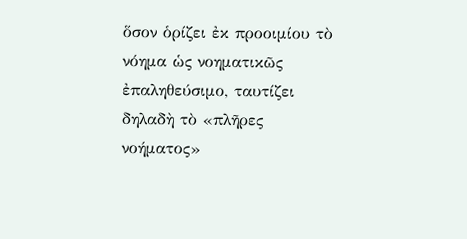ὅσον ὁρίζει ἐκ προοιμίου τὸ νόημα ὡς νοηματικῶς ἐπαληθεύσιμο, ταυτίζει δηλαδὴ τὸ «πλῆρες νοήματος»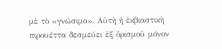μὲ τὸ «γνώσιμο». Αὐτὴ ἡ ἐκβιαστικὴ πιρουέττα δεσμεύει ἐξ ὁρισμοῦ μόνον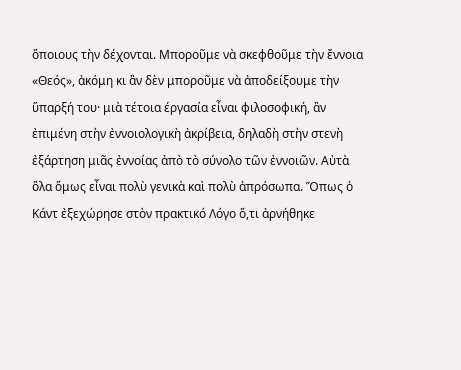ὅποιους τὴν δέχονται. Μποροῦμε νὰ σκεφθοῦμε τὴν ἔννοια «Θεός», ἀκόμη κι ἂν δὲν μποροῦμε νὰ ἀποδείξουμε τὴν ὕπαρξή του· μιὰ τέτοια έργασία εἶναι φιλοσοφική, ἂν ἐπιμένη στὴν ἐννοιολογικὴ ἀκρίβεια, δηλαδὴ στὴν στενὴ ἐξάρτηση μιᾶς ἐννοίας ἀπὸ τὸ σύνολο τῶν ἐννοιῶν. Αὐτὰ ὅλα ὅμως εἶναι πολὺ γενικὰ καὶ πολὺ ἀπρόσωπα. Ὅπως ὁ Κάντ ἐξεχώρησε στὸν πρακτικό Λόγο ὅ,τι ἀρνήθηκε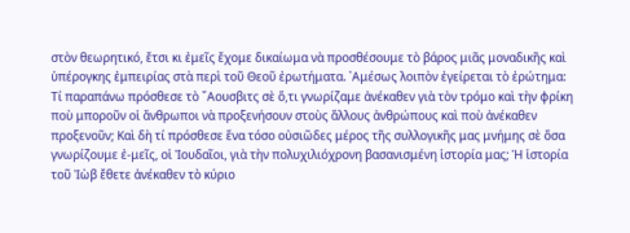στὸν θεωρητικό, ἔτσι κι ἐμεῖς ἔχομε δικαίωμα νὰ προσθέσουμε τὸ βάρος μιᾶς μοναδικῆς καὶ ὑπέρογκης ἐμπειρίας στὰ περὶ τοῦ Θεοῦ ἐρωτήματα. ᾿Αμέσως λοιπὸν ἐγείρεται τὸ ἐρώτημα: Τί παραπάνω πρόσθεσε τὸ ῎Αουσβιτς σὲ ὅ,τι γνωρίζαμε ἀνέκαθεν γιὰ τὸν τρόμο καὶ τὴν φρίκη ποὺ μποροῦν οἱ ἄνθρωποι νὰ προξενήσουν στοὺς ἄλλους ἀνθρώπους καὶ ποὺ ἀνέκαθεν προξενοῦν; Καὶ δὴ τί πρόσθεσε ἕνα τόσο οὐσιῶδες μέρος τῆς συλλογικῆς μας μνήμης σὲ ὅσα γνωρίζουμε ἐ-μεῖς, οἱ Ἰουδαῖοι, γιὰ τὴν πολυχιλιόχρονη βασανισμένη ἱστορία μας; Ἡ ἱστορία τοῦ Ἰὼβ ἔθετε ἀνέκαθεν τὸ κύριο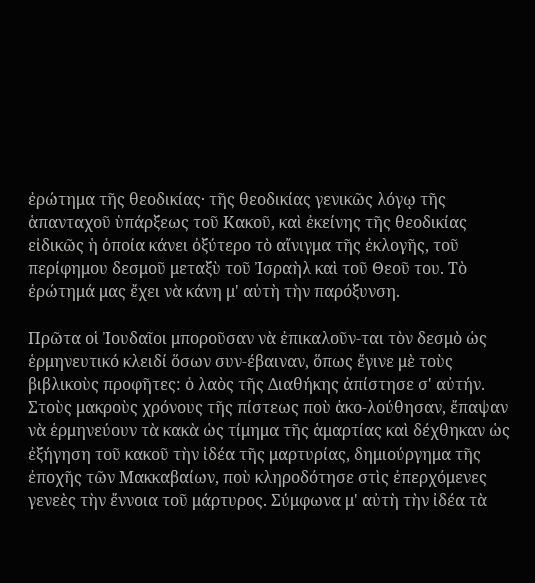ἐρώτημα τῆς θεοδικίας· τῆς θεοδικίας γενικῶς λόγῳ τῆς ἁπανταχοῦ ὑπάρξεως τοῦ Κακοῦ, καὶ ἐκείνης τῆς θεοδικίας εἰδικῶς ἡ ὁποία κάνει ὀξύτερο τὸ αἴνιγμα τῆς ἐκλογῆς, τοῦ περίφημου δεσμοῦ μεταξὺ τοῦ Ἰσραὴλ καὶ τοῦ Θεοῦ του. Τὸ ἐρώτημά μας ἔχει νὰ κάνη μ' αὐτὴ τὴν παρόξυνση.

Πρῶτα οἱ Ἰουδαῖοι μποροῦσαν νὰ ἐπικαλοῦν-ται τὸν δεσμὸ ὡς ἑρμηνευτικό κλειδί ὅσων συν-έβαιναν, ὅπως ἔγινε μὲ τοὺς βιβλικοὺς προφῆτες: ὁ λαὸς τῆς Διαθήκης ἀπίστησε σ' αὐτήν. Στοὺς μακροὺς χρόνους τῆς πίστεως ποὺ ἀκο-λούθησαν, ἔπαψαν νὰ ἑρμηνεύουν τὰ κακὰ ὡς τίμημα τῆς ἁμαρτίας καὶ δέχθηκαν ὡς ἐξήγηση τοῦ κακοῦ τὴν ἰδέα τῆς μαρτυρίας, δημιούργημα τῆς ἐποχῆς τῶν Μακκαβαίων, ποὺ κληροδότησε στὶς ἐπερχόμενες γενεὲς τὴν ἔννοια τοῦ μάρτυρος. Σύμφωνα μ' αὐτὴ τὴν ἰδέα τὰ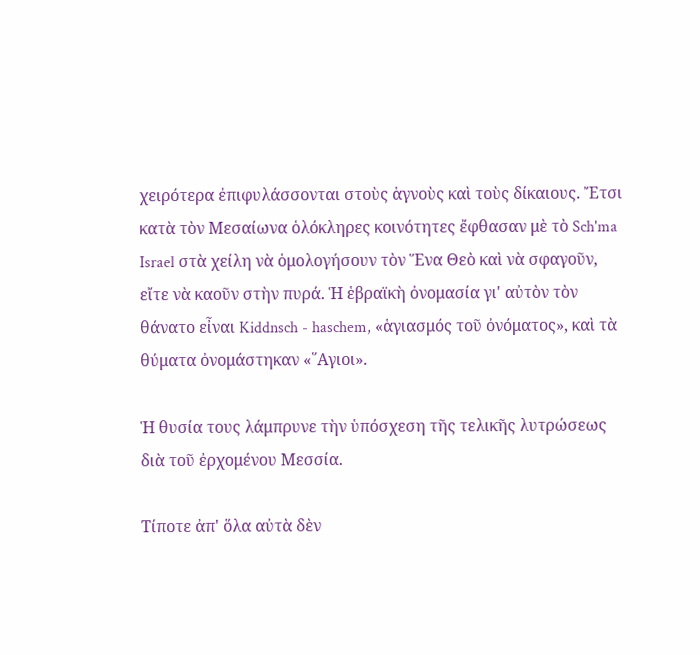χειρότερα ἐπιφυλάσσονται στοὺς ἁγνοὺς καὶ τοὺς δίκαιους. Ἔτσι κατὰ τὸν Μεσαίωνα ὁλόκληρες κοινότητες ἔφθασαν μὲ τὸ Sch'ma Israel στὰ χείλη νὰ ὁμολογήσουν τὸν Ἕνα Θεὸ καὶ νὰ σφαγοῦν, εἴτε νὰ καοῦν στὴν πυρά. Ἡ ἑβραϊκὴ ὀνομασία γι' αὐτὸν τὸν θάνατο εἶναι Kiddnsch - haschem, «ἁγιασμός τοῦ ὀνόματος», καὶ τὰ θύματα ὀνομάστηκαν «῞Αγιοι».

Ἡ θυσία τους λάμπρυνε τὴν ὑπόσχεση τῆς τελικῆς λυτρώσεως διὰ τοῦ ἐρχομένου Μεσσία.

Τίποτε ἀπ' ὅλα αὐτὰ δὲν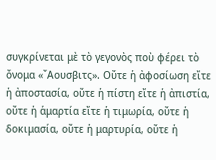συγκρίνεται μὲ τὸ γεγονὸς ποὺ φέρει τὸ ὄνομα «῎Αουσβιτς». Οὔτε ἡ ἀφοσίωση εἴτε ἡ ἀποστασία, οὔτε ἡ πίστη εἴτε ἡ ἀπιστία, οὔτε ἡ ἁμαρτία εἴτε ἡ τιμωρία, οὔτε ἡ δοκιμασία, οὔτε ἡ μαρτυρία, οὔτε ἡ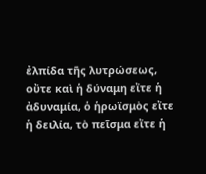ἐλπίδα τῆς λυτρώσεως, οὔτε καὶ ἡ δύναμη εἴτε ἡ ἀδυναμία, ὁ ἡρωϊσμὸς εἴτε ἡ δειλία, τὸ πεῖσμα εἴτε ἡ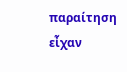παραίτηση εἶχαν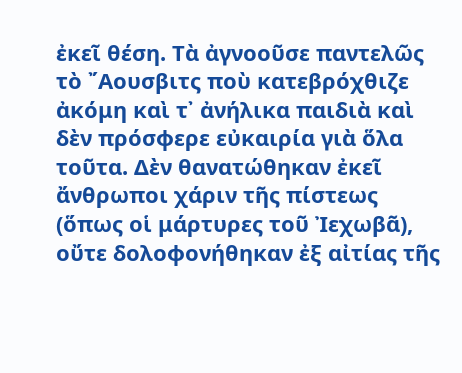ἐκεῖ θέση. Τὰ ἀγνοοῦσε παντελῶς τὸ ῎Αουσβιτς ποὺ κατεβρόχθιζε ἀκόμη καὶ τ᾽ ἀνήλικα παιδιὰ καὶ δὲν πρόσφερε εὐκαιρία γιὰ ὅλα τοῦτα. Δὲν θανατώθηκαν ἐκεῖ ἄνθρωποι χάριν τῆς πίστεως (ὅπως οἱ μάρτυρες τοῦ Ἰεχωβᾶ), οὔτε δολοφονήθηκαν ἐξ αἰτίας τῆς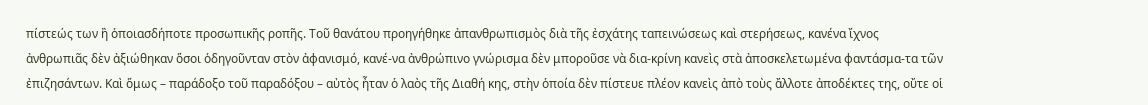πίστεώς των ἢ ὁποιασδήποτε προσωπικῆς ροπῆς. Τοῦ θανάτου προηγήθηκε ἀπανθρωπισμὸς διὰ τῆς ἐσχάτης ταπεινώσεως καὶ στερήσεως, κανένα ἴχνος ἀνθρωπιᾶς δὲν ἀξιώθηκαν ὅσοι ὁδηγοῦνταν στὸν ἀφανισμό, κανέ-να ἀνθρώπινο γνώρισμα δὲν μποροῦσε νὰ δια-κρίνη κανεὶς στὰ ἀποσκελετωμένα φαντάσμα-τα τῶν ἐπιζησάντων. Καὶ ὅμως – παράδοξο τοῦ παραδόξου – αὐτὸς ἦταν ὁ λαὸς τῆς Διαθή κης, στὴν ὁποία δὲν πίστευε πλέον κανεὶς ἀπὸ τοὺς ἄλλοτε ἀποδέκτες της, οὔτε οἱ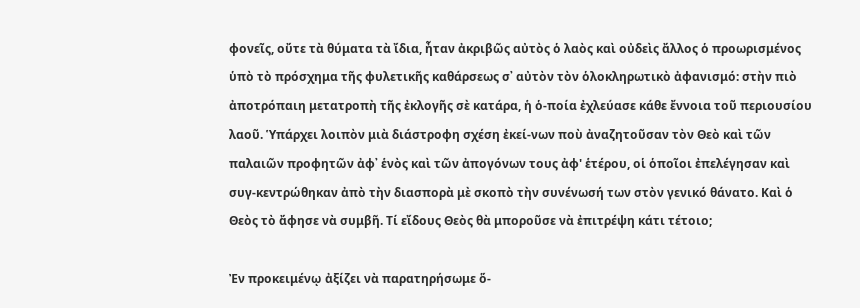φονεῖς, οὔτε τὰ θύματα τὰ ἴδια, ἦταν ἀκριβῶς αὐτὸς ὁ λαὸς καὶ οὐδεὶς ἄλλος ὁ προωρισμένος ὑπὸ τὸ πρόσχημα τῆς φυλετικῆς καθάρσεως σ᾽ αὐτὸν τὸν ὁλοκληρωτικὸ ἀφανισμό: στὴν πιὸ ἀποτρόπαιη μετατροπὴ τῆς ἐκλογῆς σὲ κατάρα, ἡ ὁ-ποία ἐχλεύασε κάθε ἔννοια τοῦ περιουσίου λαοῦ. Ὑπάρχει λοιπὸν μιὰ διάστροφη σχέση ἐκεί-νων ποὺ ἀναζητοῦσαν τὸν Θεὸ καὶ τῶν παλαιῶν προφητῶν ἀφ᾽ ἑνὸς καὶ τῶν ἀπογόνων τους ἀφ' ἑτέρου, οἱ ὁποῖοι ἐπελέγησαν καὶ συγ-κεντρώθηκαν ἀπὸ τὴν διασπορὰ μὲ σκοπὸ τὴν συνένωσή των στὸν γενικό θάνατο. Καὶ ὁ Θεὸς τὸ ἄφησε νὰ συμβῆ. Τί εἴδους Θεὸς θὰ μποροῦσε νὰ ἐπιτρέψη κάτι τέτοιο;

Ἐν προκειμένῳ ἀξίζει νὰ παρατηρήσωμε ὅ-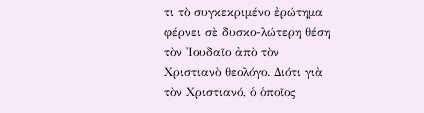τι τὸ συγκεκριμένο ἐρώτημα φέρνει σὲ δυσκο-λώτερη θέση τὸν Ἰουδαῖο ἀπὸ τὸν Χριστιανὸ θεολόγο. Διότι γιὰ τὸν Χριστιανό, ὁ ὁποῖος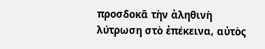προσδοκᾶ τὴν ἀληθινὴ λύτρωση στὸ ἐπέκεινα, αὐτὸς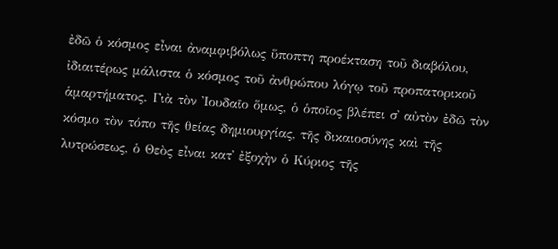ἐδῶ ὁ κόσμος εἶναι ἀναμφιβόλως ὕποπτη προέκταση τοῦ διαβόλου, ἰδιαιτέρως μάλιστα ὁ κόσμος τοῦ ἀνθρώπου λόγῳ τοῦ προπατορικοῦ ἁμαρτήματος. Γιὰ τὸν Ἰουδαῖο ὅμως, ὁ ὁποῖος βλέπει σ᾽ αὐτὸν ἐδῶ τὸν κόσμο τὸν τόπο τῆς θείας δημιουργίας, τῆς δικαιοσύνης καὶ τῆς λυτρώσεως, ὁ Θεὸς εἶναι κατ᾿ ἐξοχὴν ὁ Κύριος τῆς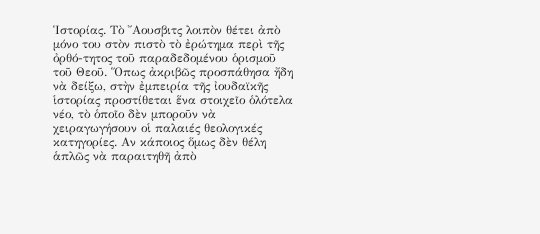Ἱστορίας. Τὸ ῎Αουσβιτς λοιπὸν θέτει ἀπὸ μόνο του στὸν πιστὸ τὸ ἐρώτημα περὶ τῆς ὀρθό-τητος τοῦ παραδεδομένου ὁρισμοῦ τοῦ Θεοῦ. Ὅπως ἀκριβῶς προσπάθησα ἤδη νὰ δείξω, στὴν ἐμπειρία τῆς ἰουδαϊκῆς ἱστορίας προστίθεται ἕνα στοιχεῖο ὁλότελα νέο, τὸ ὁποῖο δὲν μποροῦν νὰ χειραγωγήσουν οἱ παλαιές θεολογικές κατηγορίες. Αν κάποιος ὅμως δὲν θέλη ἁπλῶς νὰ παραιτηθῆ ἀπὸ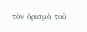τὸν ὁρισμὸ τοῦ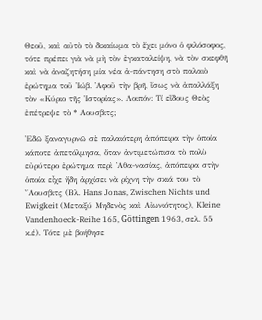Θεοῦ, καὶ αὐτὸ τὸ δικαίωμα τὸ ἔχει μόνο ὁ φιλόσοφος, τότε πρέπει γιὰ νὰ μὴ τὸν ἐγκαταλείψη, νὰ τὸν σκεφθῆ καὶ νὰ ἀναζητήση μία νέα ἀ-πάντηση στὸ παλαιὸ ἐρώτημα τοῦ Ἰώβ. ᾿Αφοῦ τὴν βρῆ, ἴσως νὰ ἀπαλλάξη τὸν «Κύριο τῆς Ἱστορίας». Λοιπόν: Τί εἴδους Θεὸς ἐπέτρεψε τὸ * Αουσβιτς;

Ἐδῶ ξαναγυρνῶ σὲ παλαιότερη ἀπόπειρα τὴν ὁποία κάποτε ἀπετόλμησα, ὅταν ἀντιμετώπισα τὸ πολὺ εὐρύτερο ἐρώτημα περὶ ᾿Αθα-νασίας, ἀπόπειρα στὴν ὁποία εἶχε ἤδη ἀρχίσει νὰ ρίχνη τὴν σκιά του τὸ ῎Αουσβιτς (Βλ. Hans Jonas, Zwischen Nichts und Ewigkeit (Μεταξύ Μηδενὸς καὶ Αἰωνιότητος), Kleine Vandenhoeck-Reihe 165, Göttingen 1963, σελ. 55 κ.έ). Τότε μὲ βοήθησε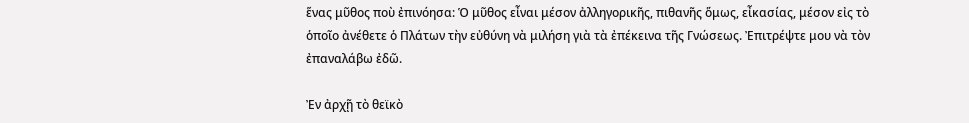ἕνας μῦθος ποὺ ἐπινόησα: Ὁ μῦθος εἶναι μέσον ἀλληγορικῆς, πιθανῆς ὅμως, εἶκασίας, μέσον εἰς τὸ ὁποῖο ἀνέθετε ὁ Πλάτων τὴν εὐθύνη νὰ μιλήση γιὰ τὰ ἐπέκεινα τῆς Γνώσεως. Ἐπιτρέψτε μου νὰ τὸν ἐπαναλάβω ἐδῶ.

Ἐν ἀρχῇ τὸ θεϊκὸ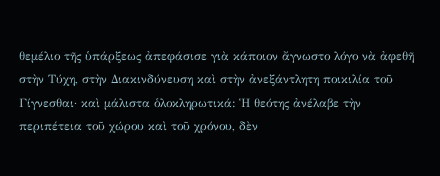θεμέλιο τῆς ὑπάρξεως ἀπεφάσισε γιὰ κάποιον ἄγνωστο λόγο νὰ ἀφεθῆ στὴν Τύχη, στὴν Διακινδύνευση καὶ στὴν ἀνεξάντλητη ποικιλία τοῦ Γίγνεσθαι· καὶ μάλιστα ὁλοκληρωτικά: Ἡ θεότης ἀνέλαβε τὴν περιπέτεια τοῦ χώρου καὶ τοῦ χρόνου, δὲν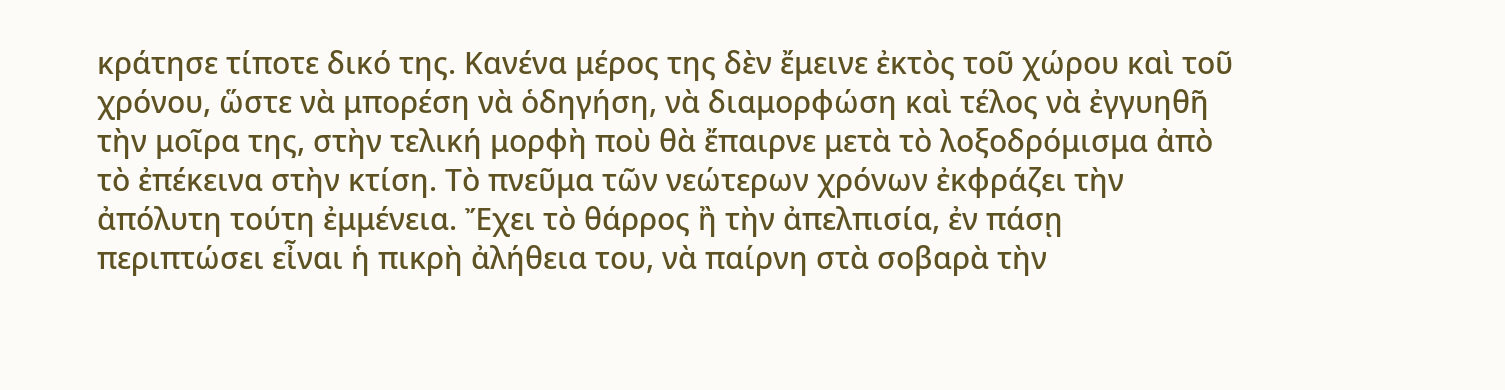κράτησε τίποτε δικό της. Κανένα μέρος της δὲν ἔμεινε ἐκτὸς τοῦ χώρου καὶ τοῦ χρόνου, ὥστε νὰ μπορέση νὰ ὁδηγήση, νὰ διαμορφώση καὶ τέλος νὰ ἐγγυηθῆ τὴν μοῖρα της, στὴν τελική μορφὴ ποὺ θὰ ἔπαιρνε μετὰ τὸ λοξοδρόμισμα ἀπὸ τὸ ἐπέκεινα στὴν κτίση. Τὸ πνεῦμα τῶν νεώτερων χρόνων ἐκφράζει τὴν ἀπόλυτη τούτη ἐμμένεια. Ἔχει τὸ θάρρος ἢ τὴν ἀπελπισία, ἐν πάσῃ περιπτώσει εἶναι ἡ πικρὴ ἀλήθεια του, νὰ παίρνη στὰ σοβαρὰ τὴν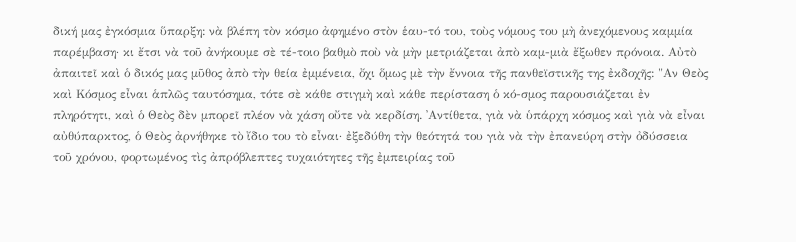δική μας ἐγκόσμια ὕπαρξη: νὰ βλέπη τὸν κόσμο ἀφημένο στὸν ἑαυ-τό του, τοὺς νόμους του μὴ ἀνεχόμενους καμμία παρέμβαση· κι ἔτσι νὰ τοῦ ἀνήκουμε σὲ τέ-τοιο βαθμὸ ποὺ νὰ μὴν μετριάζεται ἀπὸ καμ-μιὰ ἔξωθεν πρόνοια. Αὐτὸ ἀπαιτεῖ καὶ ὁ δικός μας μῦθος ἀπὸ τὴν θεία ἐμμένεια, ὄχι ὅμως μὲ τὴν ἔννοια τῆς πανθεϊστικῆς της ἐκδοχῆς: "Αν Θεὸς καὶ Κόσμος εἶναι ἁπλῶς ταυτόσημα, τότε σὲ κάθε στιγμὴ καὶ κάθε περίσταση ὁ κό-σμος παρουσιάζεται ἐν πληρότητι, καὶ ὁ Θεὸς δὲν μπορεῖ πλέον νὰ χάση οὔτε νὰ κερδίση. ᾿Αντίθετα, γιὰ νὰ ὑπάρχη κόσμος καὶ γιὰ νὰ εἶναι αὐθύπαρκτος, ὁ Θεὸς ἀρνήθηκε τὸ ἴδιο του τὸ εἶναι· ἐξεδύθη τὴν θεότητά του γιὰ νὰ τὴν ἐπανεύρη στὴν ὀδύσσεια τοῦ χρόνου, φορτωμένος τὶς ἀπρόβλεπτες τυχαιότητες τῆς ἐμπειρίας τοῦ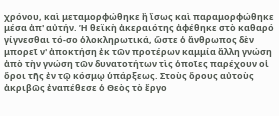χρόνου, καὶ μεταμορφώθηκε ἢ ἴσως καὶ παραμορφώθηκε μέσα ἀπ' αὐτήν. Ἡ θεϊκὴ ἀκεραιότης ἀφέθηκε στὸ καθαρό γίγνεσθαι τό-σο ὁλοκληρωτικά, ὥστε ὁ ἄνθρωπος δὲν μπορεῖ ν' ἀποκτήση ἐκ τῶν προτέρων καμμία ἄλλη γνώση ἀπὸ τὴν γνώση τῶν δυνατοτήτων τὶς ὁποῖες παρέχουν οἱ ὅροι τῆς ἐν τῷ κόσμῳ ὑπάρξεως. Στοὺς ὅρους αὐτοὺς ἀκριβῶς ἐναπέθεσε ὁ Θεὸς τὸ ἔργο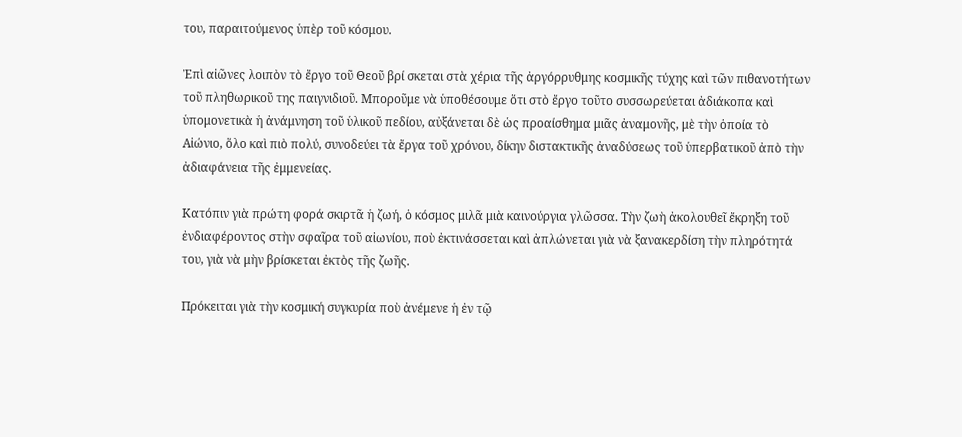του, παραιτούμενος ὑπὲρ τοῦ κόσμου.

Ἐπὶ αἰῶνες λοιπὸν τὸ ἔργο τοῦ Θεοῦ βρί σκεται στὰ χέρια τῆς ἀργόρρυθμης κοσμικῆς τύχης καὶ τῶν πιθανοτήτων τοῦ πληθωρικοῦ της παιγνιδιοῦ. Μποροῦμε νὰ ὑποθέσουμε ὅτι στὸ ἔργο τοῦτο συσσωρεύεται ἀδιάκοπα καὶ ὑπομονετικὰ ἡ ἀνάμνηση τοῦ ὑλικοῦ πεδίου, αὐξάνεται δὲ ὡς προαίσθημα μιᾶς ἀναμονῆς, μὲ τὴν ὁποία τὸ Αἰώνιο, ὅλο καὶ πιὸ πολύ, συνοδεύει τὰ ἔργα τοῦ χρόνου, δίκην διστακτικῆς ἀναδύσεως τοῦ ὑπερβατικοῦ ἀπὸ τὴν ἀδιαφάνεια τῆς ἐμμενείας.

Κατόπιν γιὰ πρώτη φορά σκιρτᾶ ἡ ζωή, ὁ κόσμος μιλᾶ μιὰ καινούργια γλῶσσα. Τὴν ζωὴ ἀκολουθεῖ ἔκρηξη τοῦ ἐνδιαφέροντος στὴν σφαῖρα τοῦ αἰωνίου, ποὺ ἐκτινάσσεται καὶ ἀπλώνεται γιὰ νὰ ξανακερδίση τὴν πληρότητά του, γιὰ νὰ μὴν βρίσκεται ἐκτὸς τῆς ζωῆς.

Πρόκειται γιὰ τὴν κοσμική συγκυρία ποὺ ἀνέμενε ἡ ἐν τῷ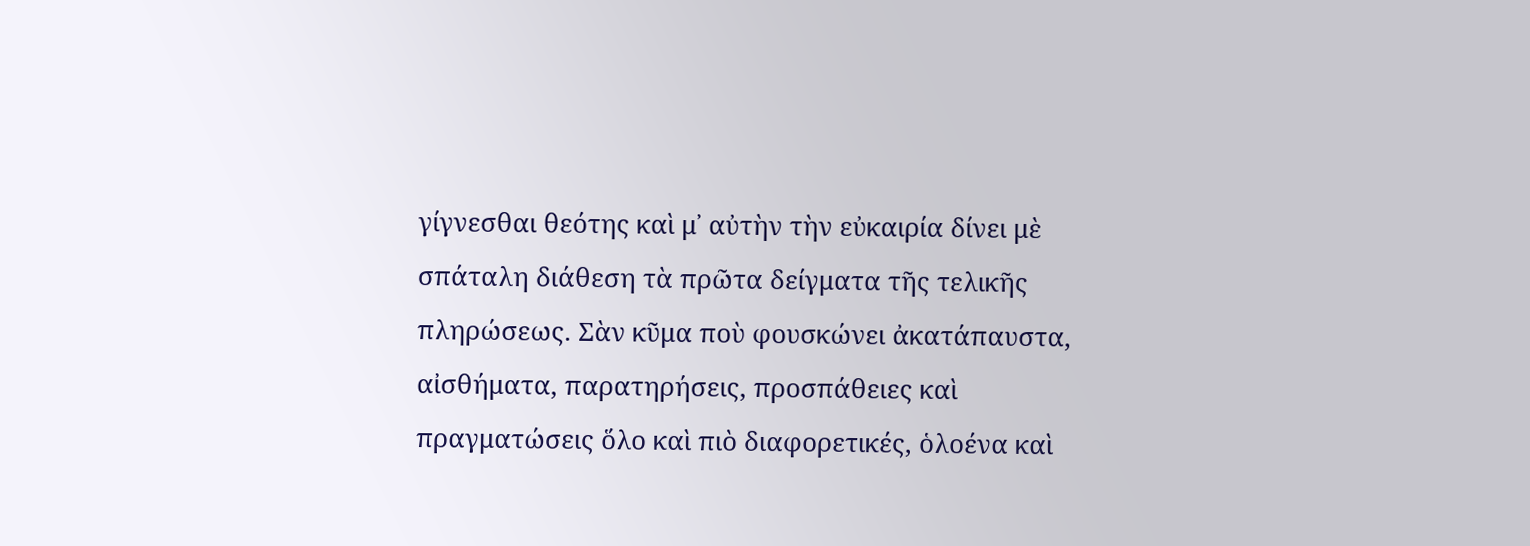γίγνεσθαι θεότης καὶ μ᾿ αὐτὴν τὴν εὐκαιρία δίνει μὲ σπάταλη διάθεση τὰ πρῶτα δείγματα τῆς τελικῆς πληρώσεως. Σὰν κῦμα ποὺ φουσκώνει ἀκατάπαυστα, αἰσθήματα, παρατηρήσεις, προσπάθειες καὶ πραγματώσεις ὅλο καὶ πιὸ διαφορετικές, ὁλοένα καὶ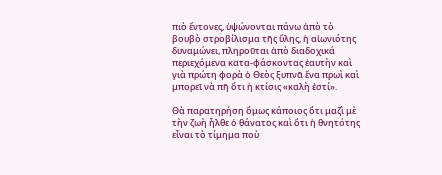πιὸ ἔντονες, ὑψώνονται πάνω ἀπὸ τὸ βουβὸ στροβίλισμα τῆς ὕλης, ἡ αἰωνιότης δυναμώνει, πληροῦται ἀπὸ διαδοχικά περιεχόμενα κατα-φάσκοντας ἑαυτὴν καὶ γιὰ πρώτη φορὰ ὁ Θεὸς ξυπνᾶ ἕνα πρωὶ καὶ μπορεῖ νὰ πῆ ὅτι ἡ κτίσις «καλὴ ἐστί».

Θὰ παρατηρήση ὅμως κάποιος ὅτι μαζὶ μὲ τὴν ζωὴ ἦλθε ὁ θάνατος καὶ ὅτι ἡ θνητότης εἶναι τὸ τίμημα ποὺ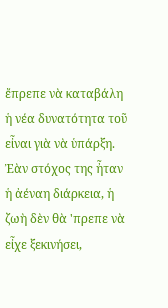ἔπρεπε νὰ καταβάλη ἡ νέα δυνατότητα τοῦ εἶναι γιὰ νὰ ὑπάρξη. Ἐὰν στόχος της ἦταν ἡ ἀέναη διάρκεια, ἡ ζωὴ δὲν θὰ 'πρεπε νὰ εἶχε ξεκινήσει,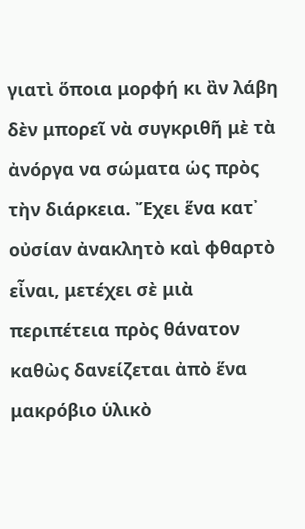γιατὶ ὅποια μορφή κι ἂν λάβη δὲν μπορεῖ νὰ συγκριθῆ μὲ τὰ ἀνόργα να σώματα ὡς πρὸς τὴν διάρκεια. Ἔχει ἕνα κατ᾿ οὐσίαν ἀνακλητὸ καὶ φθαρτὸ εἶναι, μετέχει σὲ μιὰ περιπέτεια πρὸς θάνατον καθὼς δανείζεται ἀπὸ ἕνα μακρόβιο ὑλικὸ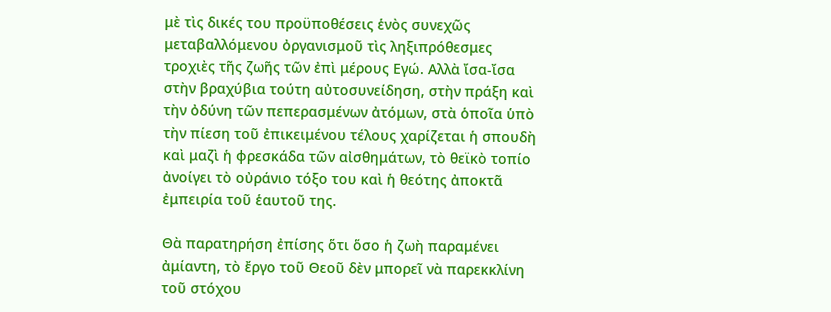μὲ τὶς δικές του προϋποθέσεις ἑνὸς συνεχῶς μεταβαλλόμενου ὀργανισμοῦ τὶς ληξιπρόθεσμες τροχιὲς τῆς ζωῆς τῶν ἐπὶ μέρους Εγώ. Αλλὰ ἴσα-ἴσα στὴν βραχύβια τούτη αὐτοσυνείδηση, στὴν πράξη καὶ τὴν ὀδύνη τῶν πεπερασμένων ἀτόμων, στὰ ὁποῖα ὑπὸ τὴν πίεση τοῦ ἐπικειμένου τέλους χαρίζεται ἡ σπουδὴ καὶ μαζὶ ἡ φρεσκάδα τῶν αἰσθημάτων, τὸ θεϊκὸ τοπίο ἀνοίγει τὸ οὐράνιο τόξο του καὶ ἡ θεότης ἀποκτᾶ ἐμπειρία τοῦ ἑαυτοῦ της.

Θὰ παρατηρήση ἐπίσης ὅτι ὅσο ἡ ζωὴ παραμένει ἀμίαντη, τὸ ἔργο τοῦ Θεοῦ δὲν μπορεῖ νὰ παρεκκλίνη τοῦ στόχου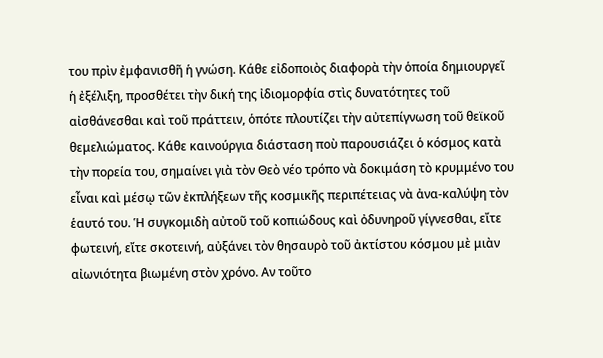του πρὶν ἐμφανισθῆ ἡ γνώση. Κάθε εἰδοποιὸς διαφορὰ τὴν ὁποία δημιουργεῖ ἡ ἐξέλιξη, προσθέτει τὴν δική της ἰδιομορφία στὶς δυνατότητες τοῦ αἰσθάνεσθαι καὶ τοῦ πράττειν, ὁπότε πλουτίζει τὴν αὐτεπίγνωση τοῦ θεϊκοῦ θεμελιώματος. Κάθε καινούργια διάσταση ποὺ παρουσιάζει ὁ κόσμος κατὰ τὴν πορεία του, σημαίνει γιὰ τὸν Θεὸ νέο τρόπο νὰ δοκιμάση τὸ κρυμμένο του εἶναι καὶ μέσῳ τῶν ἐκπλήξεων τῆς κοσμικῆς περιπέτειας νὰ ἀνα-καλύψη τὸν ἑαυτό του. Ἡ συγκομιδὴ αὐτοῦ τοῦ κοπιώδους καὶ ὀδυνηροῦ γίγνεσθαι, εἴτε φωτεινή, εἴτε σκοτεινή, αὐξάνει τὸν θησαυρὸ τοῦ ἀκτίστου κόσμου μὲ μιὰν αἰωνιότητα βιωμένη στὸν χρόνο. Αν τοῦτο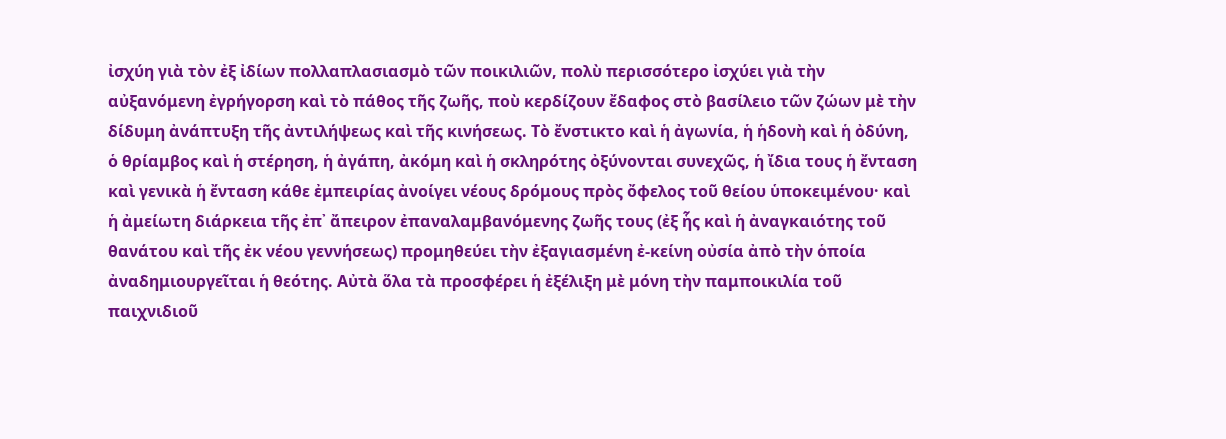ἰσχύη γιὰ τὸν ἐξ ἰδίων πολλαπλασιασμὸ τῶν ποικιλιῶν, πολὺ περισσότερο ἰσχύει γιὰ τὴν αὐξανόμενη ἐγρήγορση καὶ τὸ πάθος τῆς ζωῆς, ποὺ κερδίζουν ἔδαφος στὸ βασίλειο τῶν ζώων μὲ τὴν δίδυμη ἀνάπτυξη τῆς ἀντιλήψεως καὶ τῆς κινήσεως. Τὸ ἔνστικτο καὶ ἡ ἀγωνία, ἡ ἡδονὴ καὶ ἡ ὀδύνη, ὁ θρίαμβος καὶ ἡ στέρηση, ἡ ἀγάπη, ἀκόμη καὶ ἡ σκληρότης ὀξύνονται συνεχῶς, ἡ ἴδια τους ἡ ἔνταση καὶ γενικὰ ἡ ἔνταση κάθε ἐμπειρίας ἀνοίγει νέους δρόμους πρὸς ὄφελος τοῦ θείου ὑποκειμένου· καὶ ἡ ἀμείωτη διάρκεια τῆς ἐπ᾿ ἄπειρον ἐπαναλαμβανόμενης ζωῆς τους (ἐξ ἧς καὶ ἡ ἀναγκαιότης τοῦ θανάτου καὶ τῆς ἐκ νέου γεννήσεως) προμηθεύει τὴν ἐξαγιασμένη ἐ-κείνη οὐσία ἀπὸ τὴν ὁποία ἀναδημιουργεῖται ἡ θεότης. Αὐτὰ ὅλα τὰ προσφέρει ἡ ἐξέλιξη μὲ μόνη τὴν παμποικιλία τοῦ παιχνιδιοῦ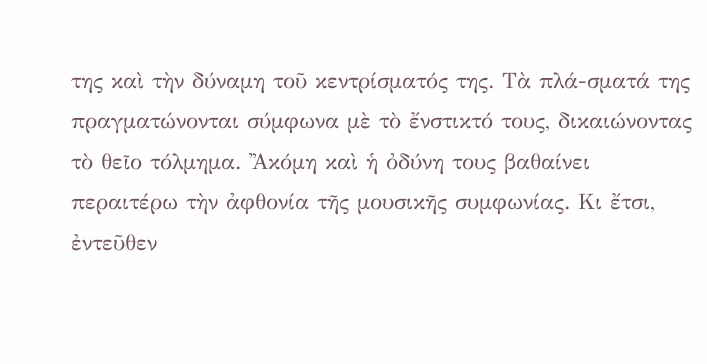της καὶ τὴν δύναμη τοῦ κεντρίσματός της. Τὰ πλά-σματά της πραγματώνονται σύμφωνα μὲ τὸ ἔνστικτό τους, δικαιώνοντας τὸ θεῖο τόλμημα. ᾿Ἀκόμη καὶ ἡ ὀδύνη τους βαθαίνει περαιτέρω τὴν ἀφθονία τῆς μουσικῆς συμφωνίας. Κι ἔτσι, ἐντεῦθεν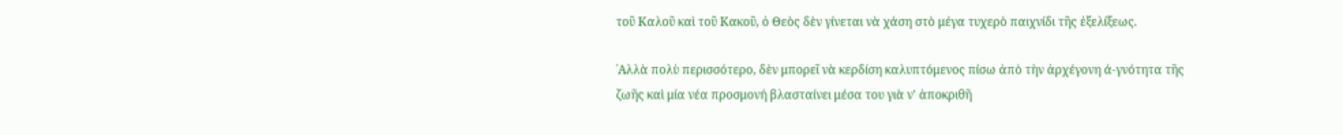τοῦ Καλοῦ καὶ τοῦ Κακοῦ, ὁ Θεὸς δὲν γίνεται νὰ χάση στὸ μέγα τυχερὸ παιχνίδι τῆς ἐξελίξεως.

᾿Αλλὰ πολὺ περισσότερο, δὲν μπορεῖ νὰ κερδίση καλυπτόμενος πίσω ἀπὸ τὴν ἀρχέγονη ά-γνότητα τῆς ζωῆς καὶ μία νέα προσμονή βλασταίνει μέσα του γιὰ ν' ἀποκριθῆ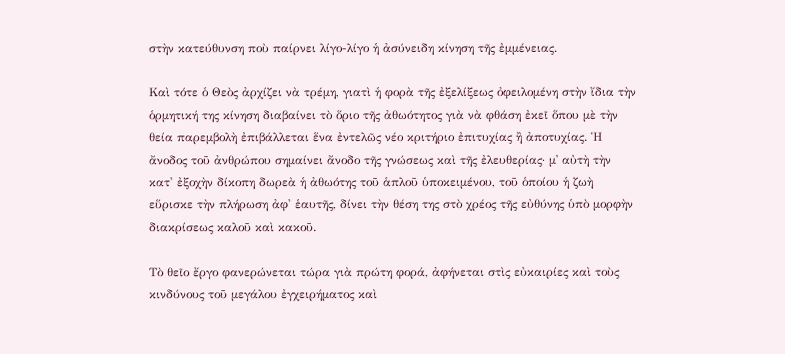στὴν κατεύθυνση ποὺ παίρνει λίγο-λίγο ἡ ἀσύνειδη κίνηση τῆς ἐμμένειας.

Καὶ τότε ὁ Θεὸς ἀρχίζει νὰ τρέμη, γιατὶ ἡ φορὰ τῆς ἐξελίξεως ὀφειλομένη στὴν ἴδια τὴν ὁρμητική της κίνηση διαβαίνει τὸ ὅριο τῆς ἀθωότητος γιὰ νὰ φθάση ἐκεῖ ὅπου μὲ τὴν θεία παρεμβολὴ ἐπιβάλλεται ἕνα ἐντελῶς νέο κριτήριο ἐπιτυχίας ἢ ἀποτυχίας. Ἡ ἄνοδος τοῦ ἀνθρώπου σημαίνει ἄνοδο τῆς γνώσεως καὶ τῆς ἐλευθερίας· μ᾿ αὐτὴ τὴν κατ' ἐξοχὴν δίκοπη δωρεὰ ἡ ἀθωότης τοῦ ἁπλοῦ ὑποκειμένου, τοῦ ὁποίου ἡ ζωὴ εὕρισκε τὴν πλήρωση ἀφ' ἑαυτῆς, δίνει τὴν θέση της στὸ χρέος τῆς εὐθύνης ὑπὸ μορφὴν διακρίσεως καλοῦ καὶ κακοῦ.

Τὸ θεῖο ἔργο φανερώνεται τώρα γιὰ πρώτη φορά, ἀφήνεται στὶς εὐκαιρίες καὶ τοὺς κινδύνους τοῦ μεγάλου ἐγχειρήματος καὶ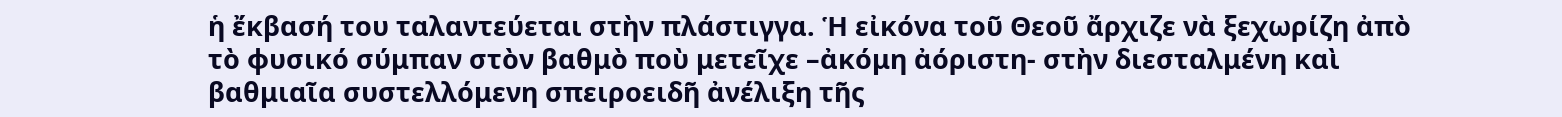ἡ ἔκβασή του ταλαντεύεται στὴν πλάστιγγα. Ἡ εἰκόνα τοῦ Θεοῦ ἄρχιζε νὰ ξεχωρίζη ἀπὸ τὸ φυσικό σύμπαν στὸν βαθμὸ ποὺ μετεῖχε –ἀκόμη ἀόριστη- στὴν διεσταλμένη καὶ βαθμιαῖα συστελλόμενη σπειροειδῆ ἀνέλιξη τῆς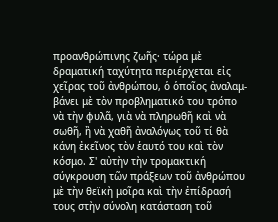προανθρώπινης ζωῆς· τώρα μὲ δραματική ταχύτητα περιέρχεται εἰς χεῖρας τοῦ ἀνθρώπου, ὁ ὁποῖος ἀναλαμ-βάνει μὲ τὸν προβληματικό του τρόπο νὰ τὴν φυλᾶ, γιὰ νὰ πληρωθῆ καὶ νὰ σωθῆ, ἢ νὰ χαθῆ ἀναλόγως τοῦ τί θὰ κάνη ἐκεῖνος τὸν ἑαυτό του καὶ τὸν κόσμο. Σ' αὐτὴν τὴν τρομακτική σύγκρουση τῶν πράξεων τοῦ ἀνθρώπου μὲ τὴν θεϊκὴ μοῖρα καὶ τὴν ἐπίδρασή τους στὴν σύνολη κατάσταση τοῦ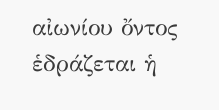αἰωνίου ὄντος ἑδράζεται ἡ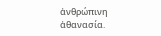ἀνθρώπινη ἀθανασία.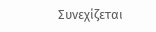Συνεχίζεται